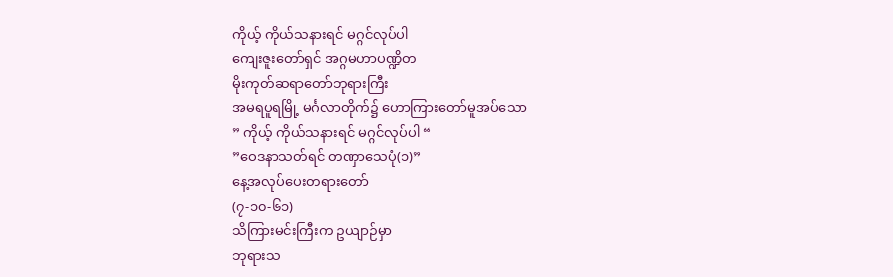ကိုယ့် ကိုယ်သနားရင် မဂ္ဂင်လုပ်ပါ
ကျေးဇူးတော်ရှင် အဂ္ဂမဟာပဏ္ဍိတ
မိုးကုတ်ဆရာတော်ဘုရားကြီး
အမရပူရမြို့ မင်္ဂလာတိုက်၌ ဟောကြားတော်မူအပ်သော
” ကိုယ့် ကိုယ်သနားရင် မဂ္ဂင်လုပ်ပါ “
”ဝေဒနာသတ်ရင် တဏှာသေပုံ(၁)”
နေ့အလုပ်ပေးတရားတော်
(၇-၁၀-၆၁)
သိကြားမင်းကြီးက ဥယျာဉ်မှာ
ဘုရားသ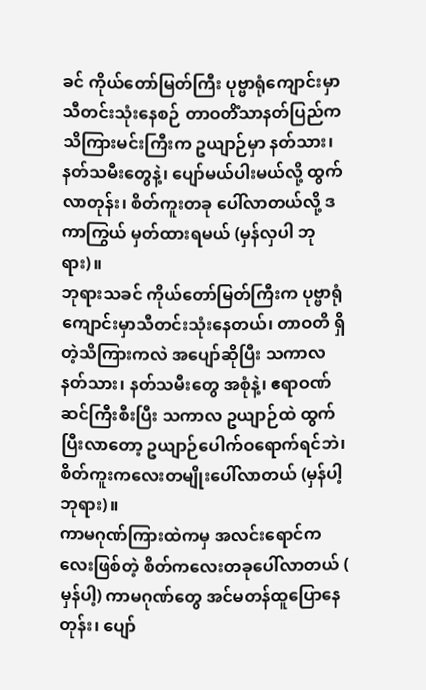ခင် ကိုယ်တော်မြတ်ကြီး ပုဗ္ဗာရုံကျောင်းမှာ သီတင်းသုံးနေစဉ် တာဝတိံသာနတ်ပြည်က သိကြားမင်းကြီးက ဥယျာဉ်မှာ နတ်သား၊ နတ်သမီးတွေနဲ့၊ ပျော်မယ်ပါးမယ်လို့ ထွက်လာတုန်း၊ စိတ်ကူးတခု ပေါ်လာတယ်လို့ ဒကာကြွယ် မှတ်ထားရမယ် (မှန်လှပါ ဘုရား)။
ဘုရားသခင် ကိုယ်တော်မြတ်ကြီးက ပုဗ္ဗာရုံကျောင်းမှာသီတင်းသုံးနေတယ်၊ တာဝတိ ရှိတဲ့သိကြားကလဲ အပျော်ဆိုပြီး သကာလ နတ်သား၊ နတ်သမီးတွေ အစုံနဲ့၊ ဧရာဝဏ် ဆင်ကြီးစီးပြီး သကာလ ဥယျာဉ်ထဲ ထွက်ပြီးလာတော့ ဥယျာဉ်ပေါက်ဝရောက်ရင်ဘဲ၊ စိတ်ကူးကလေးတမျိုးပေါ်လာတယ် (မှန်ပါ့ ဘုရား)။
ကာမဂုဏ်ကြားထဲကမှ အလင်းရောင်ကလေးဖြစ်တဲ့ စိတ်ကလေးတခုပေါ်လာတယ် ( မှန်ပါ့) ကာမဂုဏ်တွေ အင်မတန်ထူပြောနေတုန်း၊ ပျော်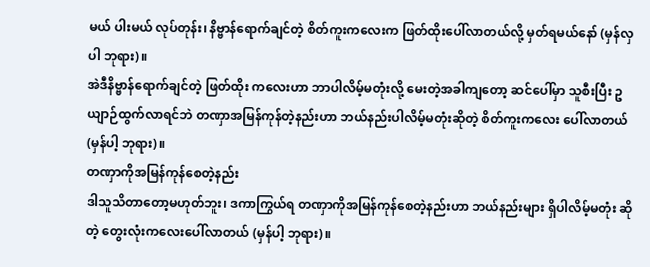မယ် ပါးမယ် လုပ်တုန်း၊ နိဗ္ဗာန်ရောက်ချင်တဲ့ စိတ်ကူးကလေးက ဖြတ်ထိုးပေါ်လာတယ်လို့ မှတ်ရမယ်နော် (မှန်လှပါ ဘုရား)။
အဲဒီနိဗ္ဗာန်ရောက်ချင်တဲ့ ဖြတ်ထိုး ကလေးဟာ ဘာပါလိမ့်မတုံးလို့ မေးတဲ့အခါကျတော့ ဆင်ပေါ်မှာ သူစီးပြီး ဥယျာဉ်ထွက်လာရင်ဘဲ တဏှာအမြန်ကုန်တဲ့နည်းဟာ ဘယ်နည်းပါလိမ့်မတုံးဆိုတဲ့ စိတ်ကူးကလေး ပေါ်လာတယ် (မှန်ပါ့ ဘုရား)။
တဏှာကိုအမြန်ကုန်စေတဲ့နည်း
ဒါသူသိတာတော့မဟုတ်ဘူး၊ ဒကာကြွယ်ရ တဏှာကိုအမြန်ကုန်စေတဲ့နည်းဟာ ဘယ်နည်းများ ရှိပါလိမ့်မတုံး ဆိုတဲ့ တွေးလုံးကလေးပေါ်လာတယ် (မှန်ပါ့ ဘုရား)။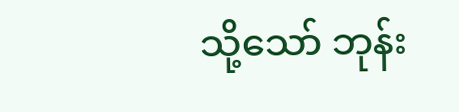သို့သော် ဘုန်း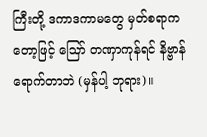ကြီးတို့ ဒကာဒကာမတွေ မှတ်စရာကတော့ဖြင့် ဪ တဏှာကုန်ရင် နိဗ္ဗာန်ရောက်တာဘဲ (မှန်ပါ့ ဘုရား)။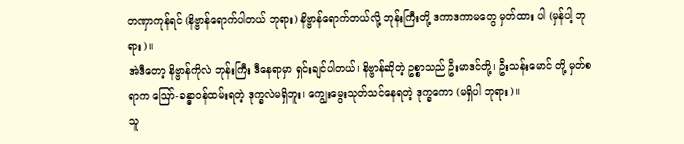တဏှာကုန်ရင် (နိဗ္ဗာန်ရောက်ပါတယ် ဘုရား) နိဗ္ဗာန်ရောက်တယ်လို့ ဘုန်းကြီးတို့ ဒကာဒကာမတွေ မှတ်ထား ပါ (မှန်ပါ့ ဘုရား)။
အဲဒီတော့ နိဗ္ဗာန်ကိုလဲ ဘုန်းကြီး ဒီနေရာမှာ ရှင်းချင်ပါတယ်၊ နိဗ္ဗာန်ဆိုတဲ့ ဥစ္စာသည် ဦးမာဒင်တို့၊ ဦးသန်းမောင် တို့ မှတ်စရာက ဪ-ခန္ဓာဝန်ထမ်းရတဲ့ ဒုက္ခလဲမရှိဘူး၊ ကျွေးမွေးသုတ်သင်နေရတဲ့ ဒုက္ခကော (မရှိပါ ဘုရား)။
သူ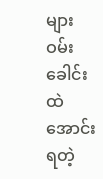များဝမ်းခေါင်းထဲ အောင်းရတဲ့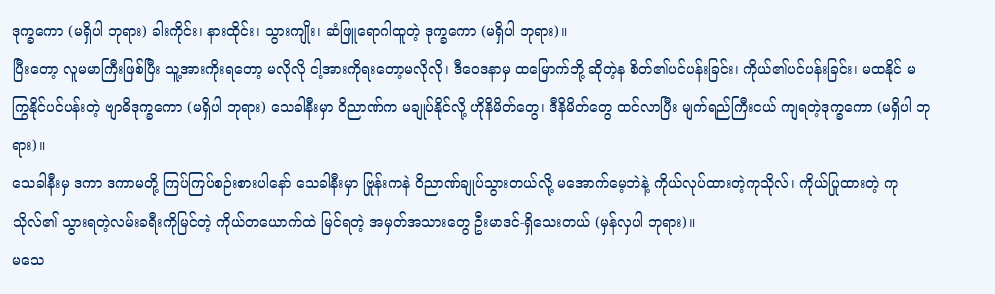ဒုက္ခကော (မရှိပါ ဘုရား) ခါးကိုင်း၊ နားထိုင်း၊ သွားကျိုး၊ ဆံဖြူရောဂါထူတဲ့ ဒုက္ခကော (မရှိပါ ဘုရား)။
ပြီးတော့ လူမမာကြီးဖြစ်ပြီး သူ့အားကိုးရတော့ မလိုလို ငါ့အားကိုရးတော့မလိုလို၊ ဒီဝေဒနာမှ ထမြောက်ဘို့ ဆိုတဲ့န စိတ်၏ပင်ပန်းခြင်း၊ ကိုယ်၏ပင်ပန်းခြင်း၊ မထနိုင် မကြွနိုင်ပင်ပန်းတဲ့ ဗျာဓိဒုက္ခကော (မရှိပါ ဘုရား) သေခါနီးမှာ ဝိညာဏ်က မချုပ်နိုင်လို့ ဟိုနိမိတ်တွေ၊ ဒီနိမိတ်တွေ ထင်လာပြီး မျက်ရည်ကြီးငယ် ကျရတဲ့ဒုက္ခကော (မရှိပါ ဘုရား)။
သေခါနီးမှ ဒကာ ဒကာမတို့ ကြပ်ကြပ်စဉ်းစားပါနော် သေခါနီးမှာ ဗြုန်းကနဲ ဝိညာဏ်ချုပ်သွားတယ်လို့ မအောက်မေ့ဘဲနဲ့ ကိုယ်လုပ်ထားတဲ့ကုသိုလ်၊ ကိုယ်ပြုထားတဲ့ ကုသိုလ်၏ သွားရတဲ့လမ်းခရီးကိုမြင်တဲ့ ကိုယ်တယောက်ထဲ မြင်ရတဲ့ အမှတ်အသားတွေ ဦးမာဒင်-ရှိသေးတယ် (မှန်လှပါ ဘုရား)။
မသေ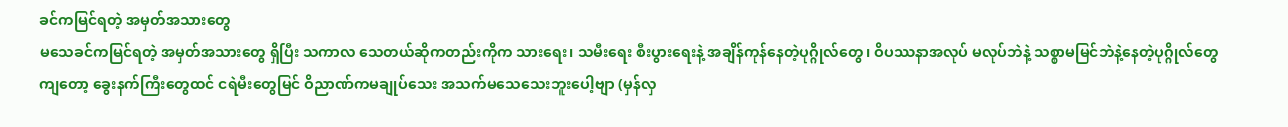ခင်ကမြင်ရတဲ့ အမှတ်အသားတွေ
မသေခင်ကမြင်ရတဲ့ အမှတ်အသားတွေ ရှိပြီး သကာလ သေတယ်ဆိုကတည်းကိုက သားရေး၊ သမီးရေး စီးပွားရေးနဲ့ အချိန်ကုန်နေတဲ့ပုဂ္ဂိုလ်တွေ၊ ဝိပဿနာအလုပ် မလုပ်ဘဲနဲ့ သစ္စာမမြင်ဘဲနဲ့နေတဲ့ပုဂ္ဂိုလ်တွေကျတော့ ခွေးနက်ကြီးတွေထင် ငရဲမီးတွေမြင် ဝိညာဏ်ကမချုပ်သေး အသက်မသေသေးဘူးပေါ့ဗျာ (မှန်လှ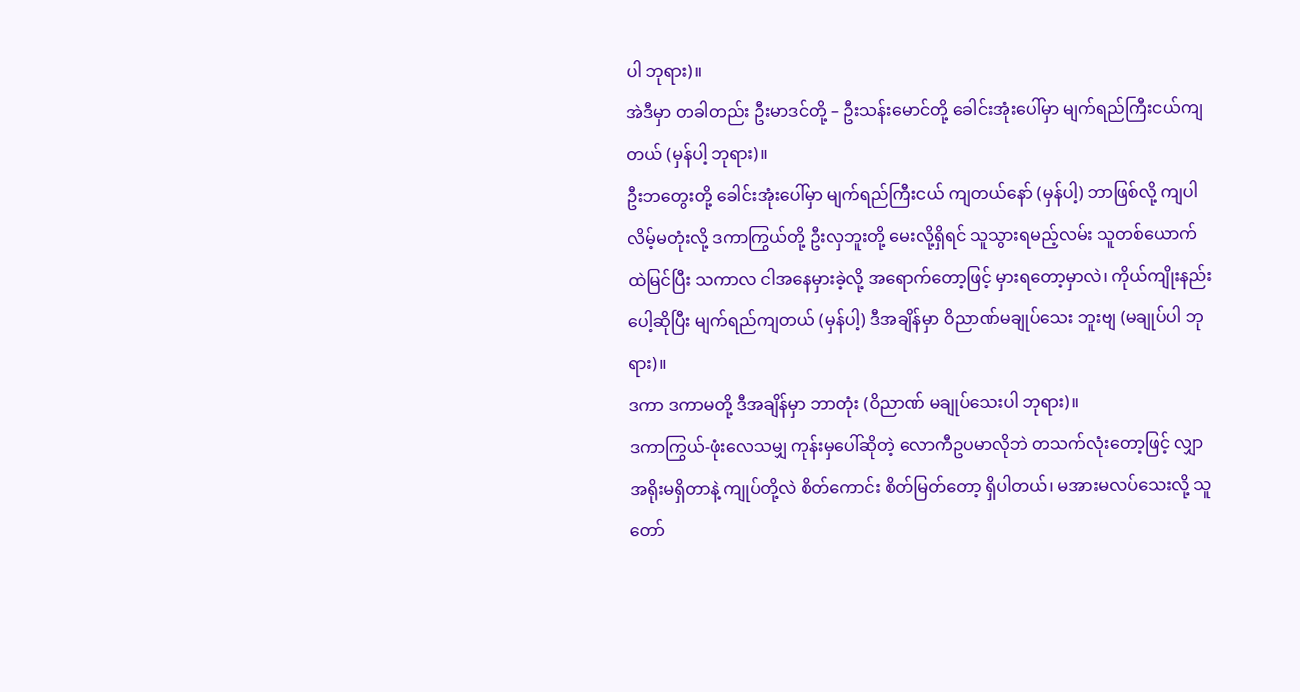ပါ ဘုရား)။
အဲဒီမှာ တခါတည်း ဦးမာဒင်တို့ – ဦးသန်းမောင်တို့ ခေါင်းအုံးပေါ်မှာ မျက်ရည်ကြီးငယ်ကျတယ် (မှန်ပါ့ ဘုရား)။
ဦးဘတွေးတို့ ခေါင်းအုံးပေါ်မှာ မျက်ရည်ကြီးငယ် ကျတယ်နော် (မှန်ပါ့) ဘာဖြစ်လို့ ကျပါလိမ့်မတုံးလို့ ဒကာကြွယ်တို့ ဦးလှဘူးတို့ မေးလို့ရှိရင် သူသွားရမည့်လမ်း သူတစ်ယောက်ထဲမြင်ပြီး သကာလ ငါအနေမှားခဲ့လို့ အရောက်တော့ဖြင့် မှားရတော့မှာလဲ၊ ကိုယ်ကျိုးနည်းပေါ့ဆိုပြီး မျက်ရည်ကျတယ် (မှန်ပါ့) ဒီအချိန်မှာ ဝိညာဏ်မချုပ်သေး ဘူးဗျ (မချုပ်ပါ ဘုရား)။
ဒကာ ဒကာမတို့ ဒီအချိန်မှာ ဘာတုံး (ဝိညာဏ် မချုပ်သေးပါ ဘုရား)။
ဒကာကြွယ်-ဖုံးလေသမျှ ကုန်းမှပေါ်ဆိုတဲ့ လောကီဥပမာလိုဘဲ တသက်လုံးတော့ဖြင့် လျှာအရိုးမရှိတာနဲ့ ကျုပ်တို့လဲ စိတ်ကောင်း စိတ်မြတ်တော့ ရှိပါတယ်၊ မအားမလပ်သေးလို့ သူတော်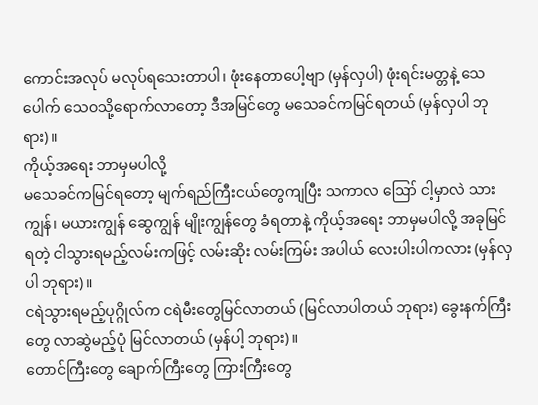ကောင်းအလုပ် မလုပ်ရသေးတာပါ၊ ဖုံးနေတာပေါ့ဗျာ (မှန်လှပါ) ဖုံးရင်းမတ္တနဲ့ သေပေါက် သေဝသို့ရောက်လာတော့ ဒီအမြင်တွေ မသေခင်ကမြင်ရတယ် (မှန်လှပါ ဘုရား)။
ကိုယ့်အရေး ဘာမှမပါလို့
မသေခင်ကမြင်ရတော့ မျက်ရည်ကြီးငယ်တွေကျပြီး သကာလ ဪ ငါ့မှာလဲ သားကျွန်၊ မယားကျွန် ဆွေကျွန် မျိုးကျွန်တွေ ခံရတာနဲ့ ကိုယ့်အရေး ဘာမှမပါလို့ အခုမြင်ရတဲ့ ငါသွားရမည့်လမ်းကဖြင့် လမ်းဆိုး လမ်းကြမ်း အပါယ် လေးပါးပါကလား (မှန်လှပါ ဘုရား)။
ငရဲသွားရမည့်ပုဂ္ဂိုလ်က ငရဲမီးတွေမြင်လာတယ် (မြင်လာပါတယ် ဘုရား) ခွေးနက်ကြီးတွေ လာဆွဲမည့်ပုံ မြင်လာတယ် (မှန်ပါ့ ဘုရား)။
တောင်ကြီးတွေ ချောက်ကြီးတွေ ကြားကြီးတွေ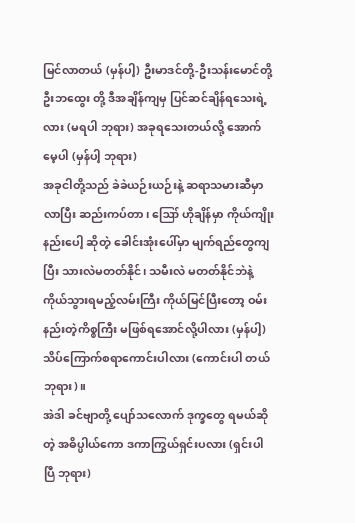မြင်လာတယ် (မှန်ပါ့) ဦးမာဒင်တို့-ဦးသန်းမောင်တို့ ဦးဘထွေး တို့ ဒီအချိန်ကျမှ ပြင်ဆင်ချိန်ရသေးရဲ့လား (မရပါ ဘုရား) အခုရသေးတယ်လို့ အောက်မေ့ပါ (မှန်ပါ့ ဘုရား)
အခုငါတို့သည် ခဲခဲယဉ်းယဉ်းနဲ့ ဆရာသမားဆီမှာလာပြီး ဆည်းကပ်တာ၊ ဪ ဟိုချိန်မှာ ကိုယ်ကျိုးနည်းပေါ့ ဆိုတဲ့ ခေါင်းအုံးပေါ်မှာ မျက်ရည်တွေကျပြီး သားလဲမတတ်နိုင်၊ သမီးလဲ မတတ်နိုင်ဘဲနဲ့ ကိုယ်သွားရမည့်လမ်းကြီး ကိုယ်မြင်ပြီးတော့ ဝမ်းနည်းတဲ့ကိစ္စကြီး မဖြစ်ရအောင်လို့ပါလား (မှန်ပါ့) သိပ်ကြောက်စရာကောင်းပါလား (ကောင်းပါ တယ် ဘုရား)။
အဲဒါ ခင်ဗျာတို့ ပျော်သလောက် ဒုက္ခတွေ ရမယ်ဆိုတဲ့ အဓိပ္ပါယ်ကော ဒကာကြွယ်ရှင်းပလား (ရှင်းပါပြီ ဘုရား)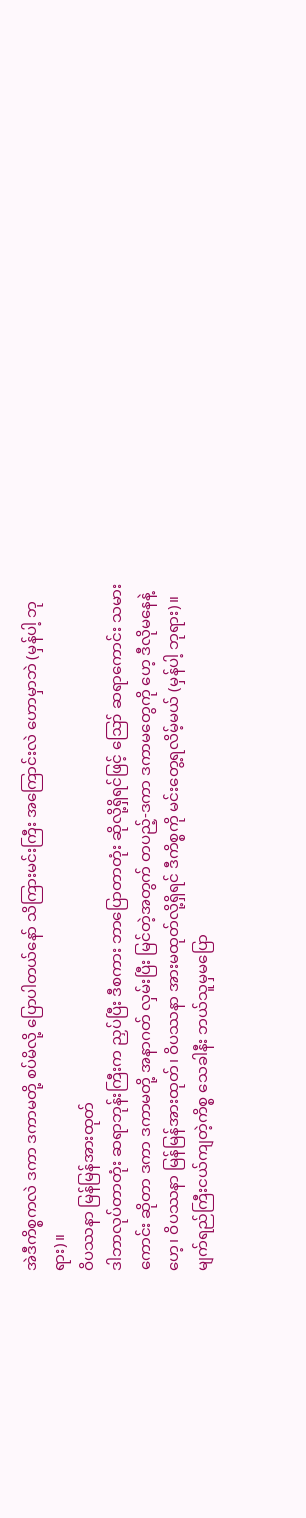အဲဒီကိစ္စကလဲ ဒကာ ဒကာမတို့ စပ်မိလို့ ပြောပါတယ်နော် သိကြားမင်းကြီး အကြောင်းလဲ ဟောမှာဘဲ (မှန်ပါ့ ဘုရား)။
ဝိပဿနာ မြန်မြန်အားထုတ်
ဒါဘာလုပ်တာတုံး ဆရာဘုန်းကြီးက ညှပ်ပြီး ဒီစကား ဘာပြောတာတုံး ဆိုလို့ရှိရင်ဖြင့် ဪ ဆရာကောင်း သမားကောင်း ဆိုတာ ဒကာ ဒကာမတို့ အနာဂတ် လှမ်းပြီး မြင်တဲ့အတွက် တပည့်-ဒကာ ဒကာမတွေကို ဟေ့ ဒီလိုမနေနဲ့ဟေ့၊ ဝိပဿနာ မြန်မြန်အားထုတ်၊ ဝိပဿနာ အားမထုတ်လို့ရှိရင် ဒီကိစ္စကို မင်းတွေ့ရလိမ့်မယ် (မှန်ပါ့ ဘုရား)။
မျက်ရည်ကြီးငယ်ကျတဲ့ကိစ္စ သေခါနီး ဘယ်သူမှမပြော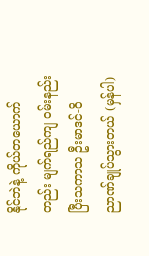နိုင်ဘဲနဲ့ ကိုယ်တယောက်တည်း မျက်ရည်ကျ ဝမ်းနည်း ပြီးသကာသ ဦးမာဒင်-ဝိညာဏ်ချုပ်သွားတယ် (မှန်ပါ)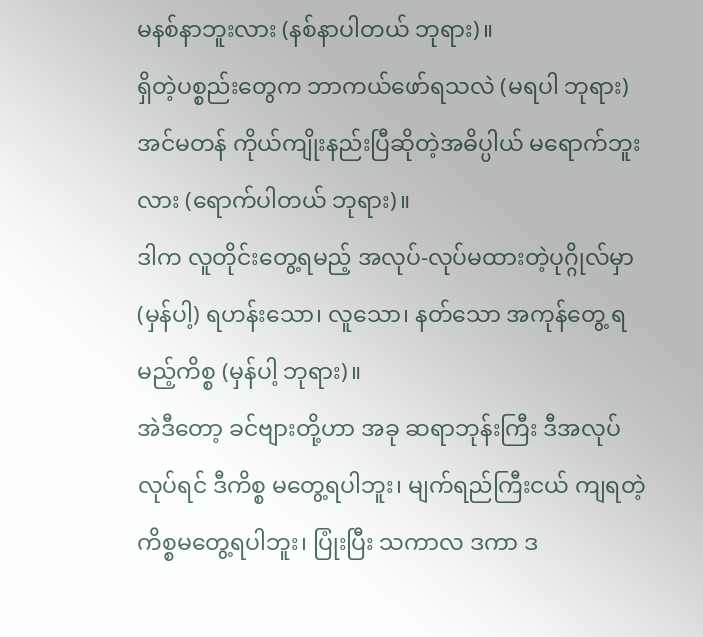မနစ်နာဘူးလား (နစ်နာပါတယ် ဘုရား)။
ရှိတဲ့ပစ္စည်းတွေက ဘာကယ်ဖော်ရသလဲ (မရပါ ဘုရား) အင်မတန် ကိုယ်ကျိုးနည်းပြီဆိုတဲ့အဓိပ္ပါယ် မရောက်ဘူး လား (ရောက်ပါတယ် ဘုရား)။
ဒါက လူတိုင်းတွေ့ရမည့် အလုပ်-လုပ်မထားတဲ့ပုဂ္ဂိုလ်မှာ (မှန်ပါ့) ရဟန်းသော၊ လူသော၊ နတ်သော အကုန်တွေ့ ရမည့်ကိစ္စ (မှန်ပါ့ ဘုရား)။
အဲဒီတော့ ခင်ဗျားတို့ဟာ အခု ဆရာဘုန်းကြီး ဒီအလုပ်လုပ်ရင် ဒီကိစ္စ မတွေ့ရပါဘူး၊ မျက်ရည်ကြီးငယ် ကျရတဲ့ကိစ္စမတွေ့ရပါဘူး၊ ပြုံးပြီး သကာလ ဒကာ ဒ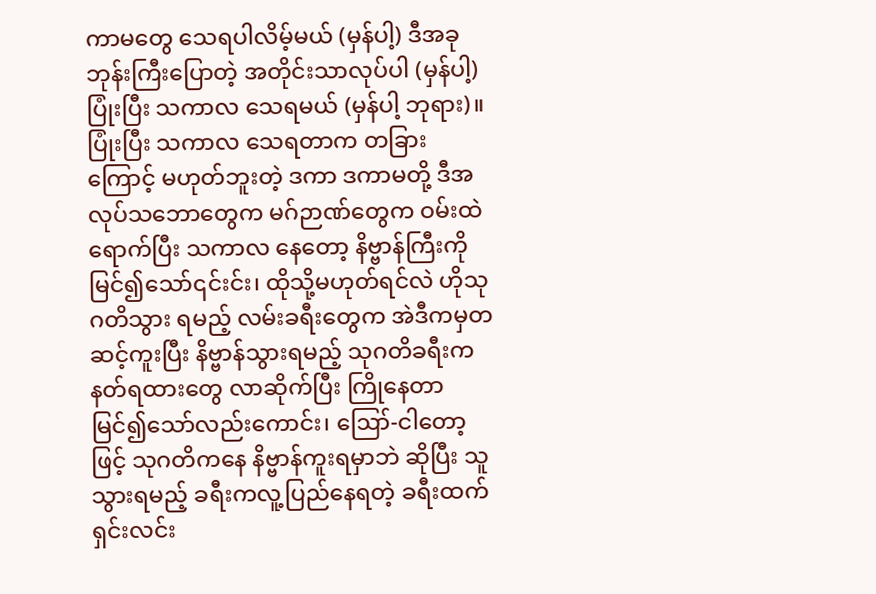ကာမတွေ သေရပါလိမ့်မယ် (မှန်ပါ့) ဒီအခု ဘုန်းကြီးပြောတဲ့ အတိုင်းသာလုပ်ပါ (မှန်ပါ့) ပြုံးပြီး သကာလ သေရမယ် (မှန်ပါ့ ဘုရား)။
ပြုံးပြီး သကာလ သေရတာက တခြားကြောင့် မဟုတ်ဘူးတဲ့ ဒကာ ဒကာမတို့ ဒီအလုပ်သဘောတွေက မဂ်ဉာဏ်တွေက ဝမ်းထဲရောက်ပြီး သကာလ နေတော့ နိဗ္ဗာန်ကြီးကိုမြင်၍သော်၎င်းင်း၊ ထိုသို့မဟုတ်ရင်လဲ ဟိုသုဂတိသွား ရမည့် လမ်းခရီးတွေက အဲဒီကမှတဆင့်ကူးပြီး နိဗ္ဗာန်သွားရမည့် သုဂတိခရီးက နတ်ရထားတွေ လာဆိုက်ပြီး ကြိုနေတာ မြင်၍သော်လည်းကောင်း၊ ဪ-ငါတော့ဖြင့် သုဂတိကနေ နိဗ္ဗာန်ကူးရမှာဘဲ ဆိုပြီး သူသွားရမည့် ခရီးကလူ့ပြည်နေရတဲ့ ခရီးထက် ရှင်းလင်း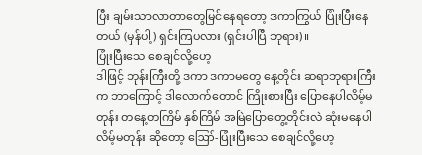ပြီး ချမ်းသာလာတာတွေမြင်နေရတော့ ဒကာကြွယ် ပြုံးပြီးနေတယ် (မှန်ပါ့) ရှင်းကြပလား (ရှင်းပါပြီ ဘုရား)။
ပြုံးပြီးသေ စေချင်လို့ဟေ့
ဒါဖြင့် ဘုန်းကြီးတို့ ဒကာ ဒကာမတွေ နေ့တိုင်း ဆရာဘုရားကြီးက ဘာကြောင့် ဒါလောက်တောင် ကြိုးစားပြီး ပြောနေပါလိမ့်မတုန်း တနေ့တကြိမ် နှစ်ကြိမ် အမြဲပြောတွေ့တိုင်းလဲ ဆုံးမနေပါလိမ့်မတုန်း ဆိုတော့ ဪ-ပြုံးပြီးသေ စေချင်လို့ဟေ့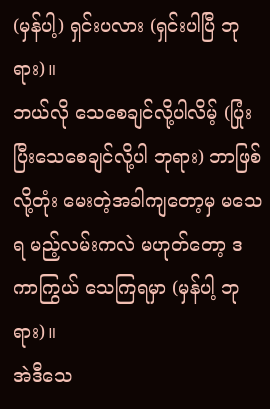(မှန်ပါ့) ရှင်းပလား (ရှင်းပါပြီ ဘုရား)။
ဘယ်လို သေစေချင်လို့ပါလိမ့် (ပြုံးပြီးသေစေချင်လို့ပါ ဘုရား) ဘာဖြစ်လို့တုံး မေးတဲ့အခါကျတော့မှ မသေရ မည့်လမ်းကလဲ မဟုတ်တော့ ဒကာကြွယ် သေကြရမှာ (မှန်ပါ့ ဘုရား)။
အဲဒီသေ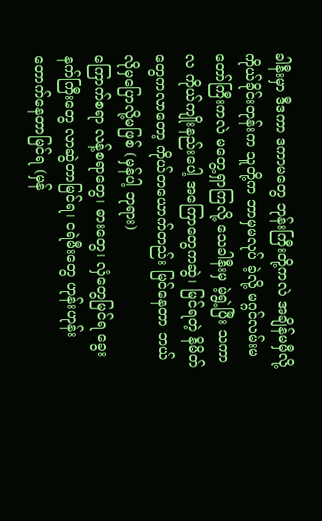ခါနီးမှာ ဒီဒကာ ဒကာမတွေ ဘုန်းကြီးတို့ကလဲ အချိန်မမှီလို့ ကိုယ်ခိုင်းတုန်းက သူတို့က ဘာမှမလုပ် ခဲ့လို့ မဂ္ဂင်လမ်းမ တော်ကြီးကလဲ မတွေ့ရှာကြလို့ သေခါနီးမှ မဲ့ရွဲ့ပြီး သကာလ ကိုယ်ကျိုးနည်းပေါ့ အကြောတွေကဆွဲ၊ မြင်ရတဲ့ နိမိတ်တွေကလာတော့ ကိုယ်တယောက်တည်း မြင်နေတာ ဘယ်လိုမှပြောလို့မဖြစ် (မှန်ပါ့ ဘုရား)
ကြောက်စရာ လန့်စရာတွေ၊ ဓားတွေ၊ လှံတွေမြင်ရ ခွေးနက်ကြီးတွေ လာဆွဲတာမြင်ရ၊ ငရဲမီးတွေ ဟုန်းဟုန်း တောက်နေတာမြင်ရ (မှန်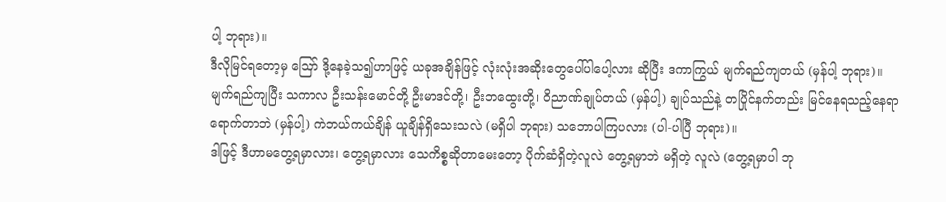ပါ့ ဘုရား)။
ဒီလိုမြင်ရတော့မှ ဪ ဒို့နေခဲ့သ၍ဟာဖြင့် ယခုအချိန်ဖြင့် လုံးလုံးအဆိုးတွေပေါ်ပါပေါ့လား ဆိုပြီး ဒကာကြွယ် မျက်ရည်ကျတယ် (မှန်ပါ့ ဘုရား)။
မျက်ရည်ကျပြီး သကာလ ဦးသန်းမောင်တို့ ဦးမာဒင်တို့၊ ဦးဘထွေးတို့၊ ဝိညာဏ်ချုပ်တယ် (မှန်ပါ့) ချုပ်သည်နဲ့ တပြိုင်နက်တည်း မြင်နေရသည့်နေရာ ရောက်တာဘဲ (မှန်ပါ့) ကဲဘယ်ကယ်ချိန် ယူချိန်ရှိသေးသလဲ (မရှိပါ ဘုရား) သဘောပါကြပလား (ပါ-ပါပြီ ဘုရား)။
ဒါဖြင့် ဒီဟာမတွေ့ရမှာလား၊ တွေ့ရမှာလား သေကိစ္စဆိုတာမေးတော့ ပိုက်ဆံရှိတဲ့လူလဲ တွေ့ရမှာဘဲ မရှိတဲ့ လူလဲ (တွေ့ရမှာပါ ဘု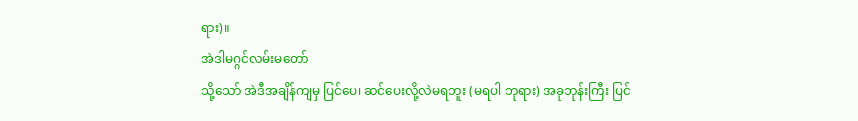ရား)။
အဲဒါမဂ္ဂင်လမ်းမတော်
သို့သော် အဲဒီအချိန်ကျမှ ပြင်ပေ၊ ဆင်ပေးလို့လဲမရဘူး (မရပါ ဘုရား) အခုဘုန်းကြီး ပြင်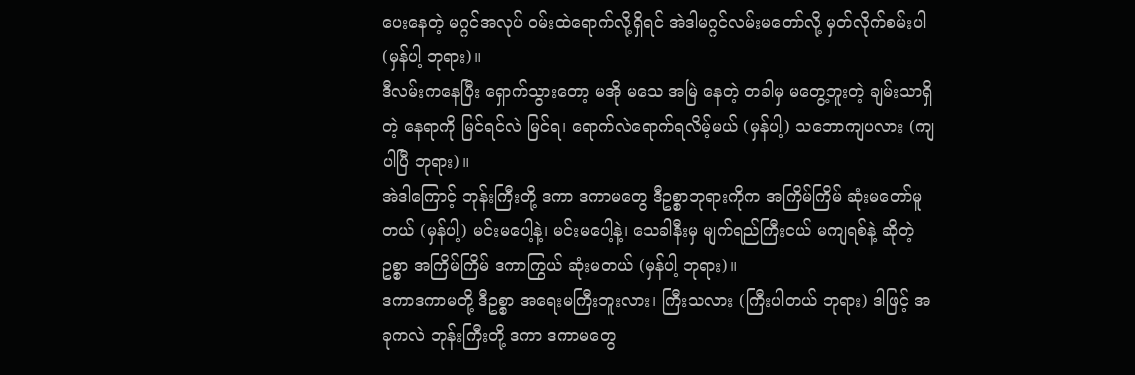ပေးနေတဲ့ မဂ္ဂင်အလုပ် ဝမ်းထဲရောက်လို့ရှိရင် အဲဒါမဂ္ဂင်လမ်းမတော်လို့ မှတ်လိုက်စမ်းပါ (မှန်ပါ့ ဘုရား)။
ဒီလမ်းကနေပြီး ရှောက်သွားတော့ မအို မသေ အမြဲ နေတဲ့ တခါမှ မတွေ့ဘူးတဲ့ ချမ်းသာရှိတဲ့ နေရာကို မြင်ရင်လဲ မြင်ရ၊ ရောက်လဲရောက်ရလိမ့်မယ် (မှန်ပါ့) သဘောကျပလား (ကျပါပြီ ဘုရား)။
အဲဒါကြောင့် ဘုန်းကြီးတို့ ဒကာ ဒကာမတွေ ဒီဥစ္စာဘုရားကိုက အကြိမ်ကြိမ် ဆုံးမတော်မူတယ် (မှန်ပါ့) မင်းမပေါ့နဲ့၊ မင်းမပေါ့နဲ့၊ သေခါနီးမှ မျက်ရည်ကြီးငယ် မကျရစ်နဲ့ ဆိုတဲ့ဥစ္စာ အကြိမ်ကြိမ် ဒကာကြွယ် ဆုံးမတယ် (မှန်ပါ့ ဘုရား)။
ဒကာဒကာမတို့ ဒီဥစ္စာ အရေးမကြီးဘူးလား၊ ကြီးသလား (ကြီးပါတယ် ဘုရား) ဒါဖြင့် အခုကလဲ ဘုန်းကြီးတို့ ဒကာ ဒကာမတွေ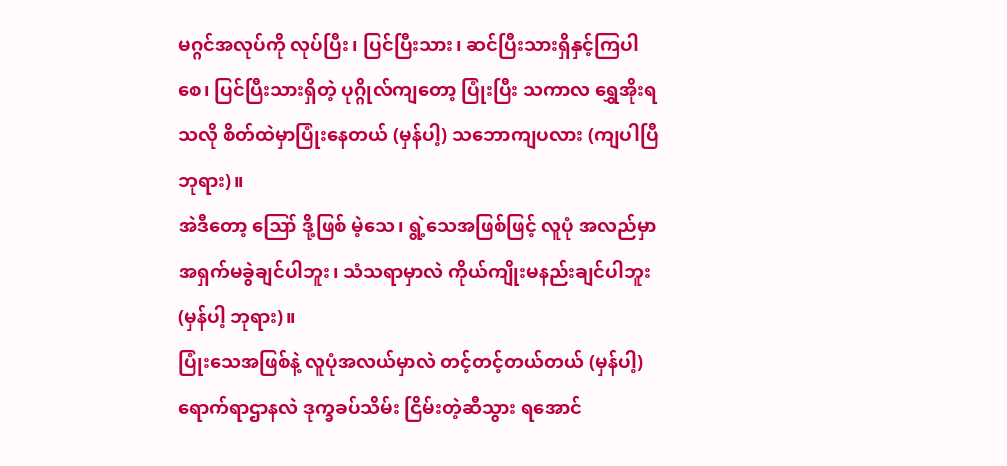မဂ္ဂင်အလုပ်ကို လုပ်ပြီး၊ ပြင်ပြီးသား၊ ဆင်ပြီးသားရှိနှင့်ကြပါစေ၊ ပြင်ပြီးသားရှိတဲ့ ပုဂ္ဂိုလ်ကျတော့ ပြုံးပြီး သကာလ ရွှေအိုးရသလို စိတ်ထဲမှာပြုံးနေတယ် (မှန်ပါ့) သဘောကျပလား (ကျပါပြီ ဘုရား)။
အဲဒီတော့ ဪ ဒို့ဖြစ် မဲ့သေ၊ ရွဲ့သေအဖြစ်ဖြင့် လူပုံ အလည်မှာ အရှက်မခွဲချင်ပါဘူး၊ သံသရာမှာလဲ ကိုယ်ကျိုးမနည်းချင်ပါဘူး (မှန်ပါ့ ဘုရား)။
ပြုံးသေအဖြစ်နဲ့ လူပုံအလယ်မှာလဲ တင့်တင့်တယ်တယ် (မှန်ပါ့) ရောက်ရာဌာနလဲ ဒုက္ခခပ်သိမ်း ငြိမ်းတဲ့ဆီသွား ရအောင်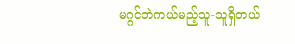မဂ္ဂင်ဘဲကယ်မည့်သူ-သူရှိတယ်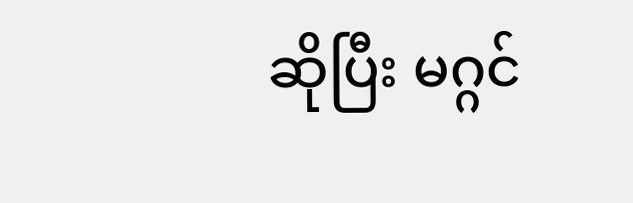ဆိုပြီး မဂ္ဂင်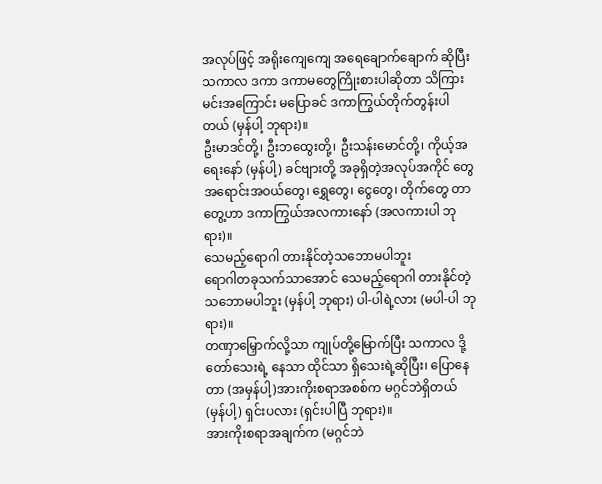အလုပ်ဖြင့် အရိုးကျေကျေ အရေချောက်ချောက် ဆိုပြီး သကာလ ဒကာ ဒကာမတွေကြိုးစားပါဆိုတာ သိကြားမင်းအကြောင်း မပြောခင် ဒကာကြွယ်တိုက်တွန်းပါတယ် (မှန်ပါ့ ဘုရား)။
ဦးမာဒင်တို့၊ ဦးဘထွေးတို့၊ ဦးသန်းမောင်တို့၊ ကိုယ့်အရေးနော် (မှန်ပါ့) ခင်ဗျားတို့ အခုရှိတဲ့အလုပ်အကိုင် တွေ အရောင်းအဝယ်တွေ၊ ရွှေတွေ၊ ငွေတွေ၊ တိုက်တွေ တာတွေ့ဟာ ဒကာကြွယ်အလကားနော် (အလကားပါ ဘုရား)။
သေမည့်ရောဂါ တားနိုင်တဲ့သဘောမပါဘူး
ရောဂါတခုသက်သာအောင် သေမည့်ရောဂါ တားနိုင်တဲ့သဘောမပါဘူး (မှန်ပါ့ ဘုရား) ပါ-ပါရဲ့လား (မပါ-ပါ ဘုရား)။
တဏှာမြှောက်လို့သာ ကျုပ်တို့မြောက်ပြီး သကာလ ဒို့တော်သေးရဲ့ နေသာ ထိုင်သာ ရှိသေးရဲ့ဆိုပြီး၊ ပြောနေတာ (အမှန်ပါ့)အားကိုးစရာအစစ်က မဂ္ဂင်ဘဲရှိတယ် (မှန်ပါ့) ရှင်းပလား (ရှင်းပါပြီ ဘုရား)။
အားကိုးစရာအချက်က (မဂ္ဂင်ဘဲ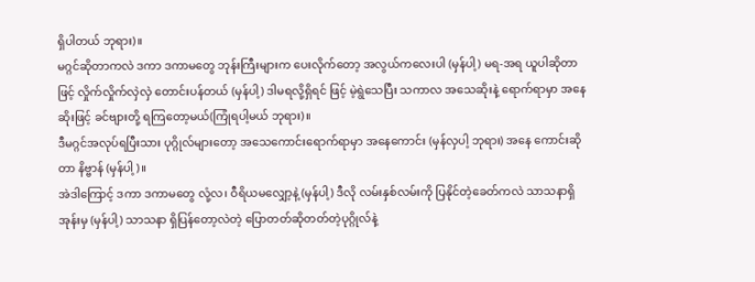ရှိပါတယ် ဘုရား)။
မဂ္ဂင်ဆိုတာကလဲ ဒကာ ဒကာမတွေ ဘုန်းကြီးများက ပေးလိုက်တော့ အလွယ်ကလေးပါ (မှန်ပါ့) မရ-အရ ယူပါဆိုတာဖြင့် လှိုက်လှိုက်လှဲလှဲ တောင်းပန်တယ် (မှန်ပါ့) ဒါမရလို့ရှိရင် ဖြင့် မဲ့ရွဲသေပြီး သကာလ အသေဆိုးနဲ့ ရောက်ရာမှာ အနေဆိုးဖြင့် ခင်ဗျားတို့ ရကြတော့မယ်(ကြုံရပါ့မယ် ဘုရား)။
ဒီမဂ္ဂင်အလုပ်ရပြီးသား ပုဂ္ဂိုလ်များတော့ အသေကောင်းရောက်ရာမှာ အနေကောင်း (မှန်လှပါ့ ဘုရား) အနေ ကောင်းဆိုတာ နိဗ္ဗာန် (မှန်ပါ့)။
အဲဒါကြောင့် ဒကာ ဒကာမတွေ လုံ့လ၊ ဝီရိယမလျှော့နဲ့ (မှန်ပါ့) ဒီလို လမ်းနှစ်လမ်းကို ပြနိုင်တဲ့ခေတ်ကလဲ သာသနာရှိအုန်းမှ (မှန်ပါ့) သာသနာ ရှိပြန်တော့လဲတဲ့ ပြောတတ်ဆိုတတ်တဲ့ပုဂ္ဂိုလ်နဲ့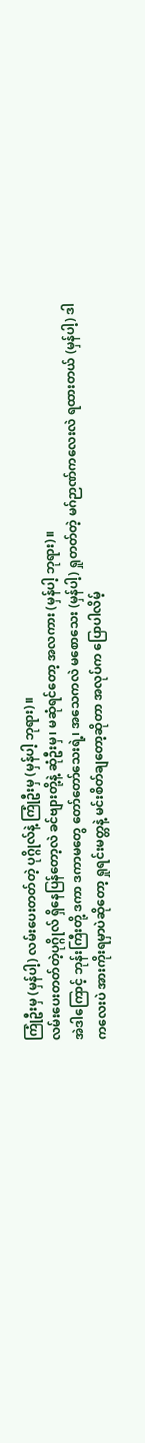ကြုံဦးမှ (မှန်ပါ့) လမ်းပေးတတ်တဲ့ ပုဂ္ဂိုလ်နဲ့ ကြုံဦးမှ (မှန်ပါ့ ဘုရား)။
လမ်းပေးတတ်တဲ့ပုဂ္ဂိုလ် ရှိနေပြန်တော့လဲ ခင်ဗျားတို့နဲ့ ဆုံဦးမှ၊ မဆုံရင်တော့ အလကား (မှန်ပါ့ ဘုရား)။
အဲဒါကြောင့် ဘုန်းကြီးတို့ ဒကာ ဒကာမတွေ တော်တော်သေးရဲ့၊ အသေကလဲ မစောသေး (မှန်ပါ့) ရှုတတ်တဲ့ မဂ်ဉာဏ်ကလေးလဲ ရထားတယ် (မှန်ပါ့) ဒါကလေးပဲ အားကိုးရမှာပဲဆိုတော့ ရှုရင်းမတ္တနဲ့ မင်းစိတ်ချတော့ဆိုတာ အလုပ်က ပြောပါလိမ့်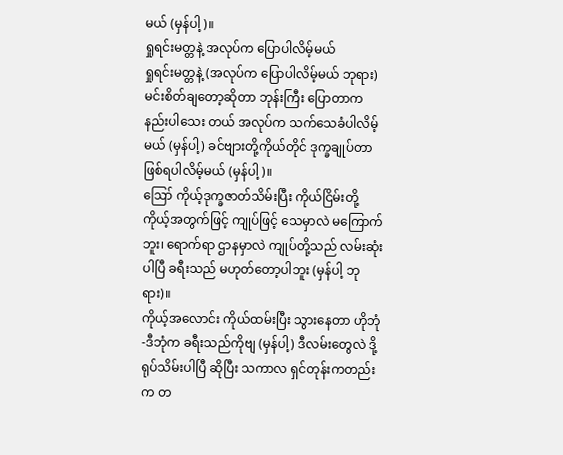မယ် (မှန်ပါ့)။
ရှုရင်းမတ္တနဲ့ အလုပ်က ပြောပါလိမ့်မယ်
ရှုရင်းမတ္တနဲ့ (အလုပ်က ပြောပါလိမ့်မယ် ဘုရား) မင်းစိတ်ချတော့ဆိုတာ ဘုန်းကြီး ပြောတာက နည်းပါသေး တယ် အလုပ်က သက်သေခံပါလိမ့်မယ် (မှန်ပါ့) ခင်ဗျားတို့ကိုယ်တိုင် ဒုက္ခချုပ်တာ ဖြစ်ရပါလိမ့်မယ် (မှန်ပါ့)။
ဪ ကိုယ့်ဒုက္ခဇာတ်သိမ်းပြီး ကိုယ်ငြိမ်းတို့ ကိုယ့်အတွက်ဖြင့် ကျုပ်ဖြင့် သေမှာလဲ မကြောက်ဘူး၊ ရောက်ရာ ဌာနမှာလဲ ကျုပ်တို့သည် လမ်းဆုံးပါပြီ ခရီးသည် မဟုတ်တော့ပါဘူး (မှန်ပါ့ ဘုရား)။
ကိုယ့်အလောင်း ကိုယ်ထမ်းပြီး သွားနေတာ ဟိုဘုံ-ဒီဘုံက ခရီးသည်ကိုဗျ (မှန်ပါ့) ဒီလမ်းတွေလဲ ဒို့ ရုပ်သိမ်းပါပြီ ဆိုပြီး သကာလ ရှင်တုန်းကတည်းက တ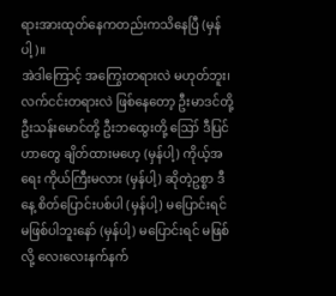ရားအားထုတ်နေကတည်းကသိနေပြီ (မှန်ပါ့)။
အဲဒါကြောင့် အကြွေးတရားလဲ မဟုတ်ဘူး၊ လက်ငင်းတရားလဲ ဖြစ်နေတော့ ဦးမာဒင်တို့ ဦးသန်းမောင်တို့ ဦးဘထွေးတို့ ဪ ဒီပြင်ဟာတွေ ချိတ်ထားမဟေ့ (မှန်ပါ့) ကိုယ့်အရေး ကိုယ်ကြီးမလား (မှန်ပါ့) ဆိုတဲ့ဥစ္စာ ဒီနေ့ စိတ်ပြောင်းပစ်ပါ (မှန်ပါ့) မပြောင်းရင် မဖြစ်ပါဘူးနော် (မှန်ပါ့) မပြောင်းရင် မဖြစ်လို့ လေးလေးနက်နက်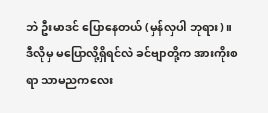ဘဲ ဦးမာဒင် ပြောနေတယ် (မှန်လှပါ ဘုရား)။
ဒီလိုမှ မပြောလို့ရှိရင်လဲ ခင်ဗျာတို့က အားကိုးစရာ သာမညကလေး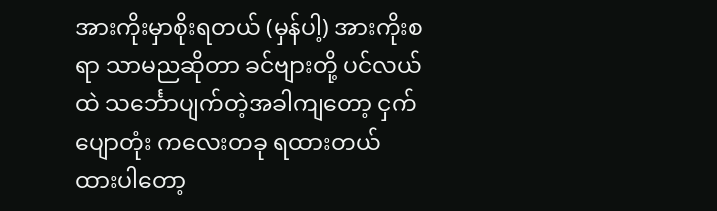အားကိုးမှာစိုးရတယ် (မှန်ပါ့) အားကိုးစရာ သာမညဆိုတာ ခင်ဗျားတို့ ပင်လယ်ထဲ သင်္ဘောပျက်တဲ့အခါကျတော့ ငှက်ပျောတုံး ကလေးတခု ရထားတယ် ထားပါတော့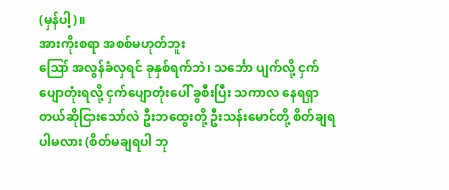(မှန်ပါ့)။
အားကိုးစရာ အစစ်မဟုတ်ဘူး
ဪ အလွန်ခံလှရင် ခုနှစ်ရက်ဘဲ၊ သင်္ဘော ပျက်လို့ ငှက်ပျောတုံးရလို့ ငှက်ပျောတုံးပေါ် ခွစီးပြီး သကာလ နေရရှာတယ်ဆိုငြားသော်လဲ ဦးဘထွေးတို့ ဦးသန်းမောင်တို့ စိတ်ချရပါမလား (စိတ်မချရပါ ဘု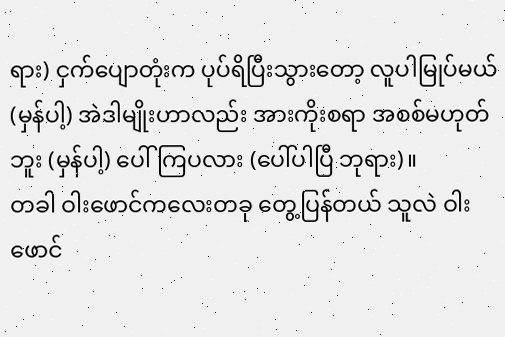ရား) ငှက်ပျောတုံးက ပုပ်ရိပြီးသွားတော့ လူပါမြုပ်မယ် (မှန်ပါ့) အဲဒါမျိုးဟာလည်း အားကိုးစရာ အစစ်မဟုတ်ဘူး (မှန်ပါ့) ပေါ်ကြပလား (ပေါ်ပါပြီ ဘုရား)။
တခါ ဝါးဖောင်ကလေးတခု တွေ့ပြန်တယ် သူလဲ ဝါးဖောင်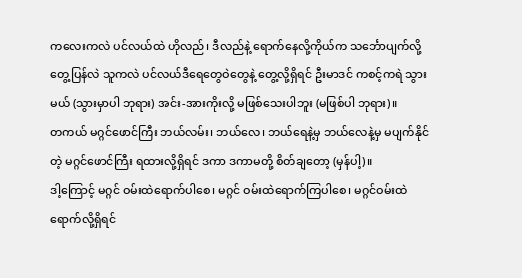ကလေးကလဲ ပင်လယ်ထဲ ဟိုလည်၊ ဒီလည်နဲ့ ရောက်နေလို့ကိုယ်က သင်္ဘောပျက်လို့ တွေ့ပြန်လဲ သူကလဲ ပင်လယ်ဒီရေတွေဝဲတွေနဲ့ တွေ့လို့ရှိရင် ဦးမာဒင် ကစင့်ကရဲ သွားမယ် (သွားမှာပါ ဘုရား) အင်း-အားကိုးလို့ မဖြစ်သေးပါဘူး (မဖြစ်ပါ ဘုရား)။
တကယ် မဂ္ဂင်ဖောင်ကြီး ဘယ်လမ်း၊ ဘယ်လေ၊ ဘယ်ရေနဲ့မှ ဘယ်လေနဲ့မှ မပျက်နိုင်တဲ့ မဂ္ဂင်ဖောင်ကြီး ရထားလို့ရှိရင် ဒကာ ဒကာမတို့ စိတ်ချတော့ (မှန်ပါ့)။
ဒါ့ကြောင့် မဂ္ဂင် ဝမ်းထဲရောက်ပါစေ၊ မဂ္ဂင် ဝမ်းထဲရောက်ကြပါစေ၊ မဂ္ဂင်ဝမ်းထဲရောက်လို့ရှိရင်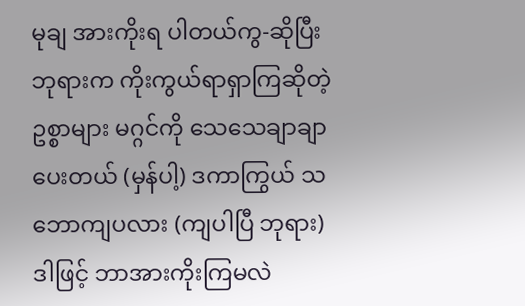မုချ အားကိုးရ ပါတယ်ကွ-ဆိုပြီး ဘုရားက ကိုးကွယ်ရာရှာကြဆိုတဲ့ဥစ္စာများ မဂ္ဂင်ကို သေသေချာချာပေးတယ် (မှန်ပါ့) ဒကာကြွယ် သဘောကျပလား (ကျပါပြီ ဘုရား) ဒါဖြင့် ဘာအားကိုးကြမလဲ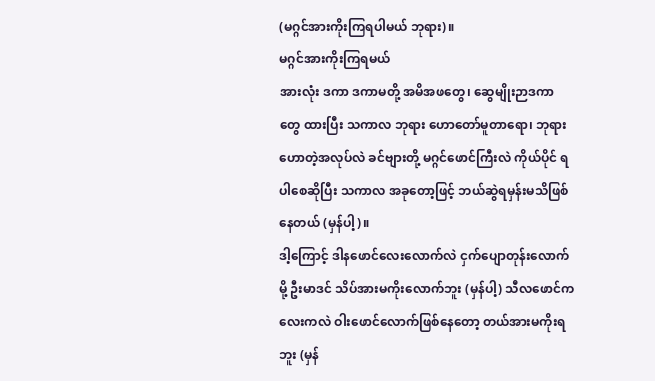(မဂ္ဂင်အားကိုးကြရပါမယ် ဘုရား)။
မဂ္ဂင်အားကိုးကြရမယ်
အားလုံး ဒကာ ဒကာမတို့ အမိအဖတွေ၊ ဆွေမျိုးဉာဒကာတွေ ထားပြီး သကာလ ဘုရား ဟောတော်မူတာရော၊ ဘုရားဟောတဲ့အလုပ်လဲ ခင်ဗျားတို့ မဂ္ဂင်ဖောင်ကြီးလဲ ကိုယ်ပိုင် ရပါစေဆိုပြီး သကာလ အခုတော့ဖြင့် ဘယ်ဆွဲရမှန်းမသိဖြစ်နေတယ် (မှန်ပါ့)။
ဒါ့ကြောင့် ဒါနဖောင်လေးလောက်လဲ ငှက်ပျောတုန်းလောက်မို့ ဦးမာဒင် သိပ်အားမကိုးလောက်ဘူး (မှန်ပါ့) သီလဖောင်ကလေးကလဲ ဝါးဖောင်လောက်ဖြစ်နေတော့ တယ်အားမကိုးရဘူး (မှန်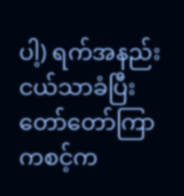ပါ့) ရက်အနည်းငယ်သာခံပြီး တော်တော်ကြာ ကစင့်က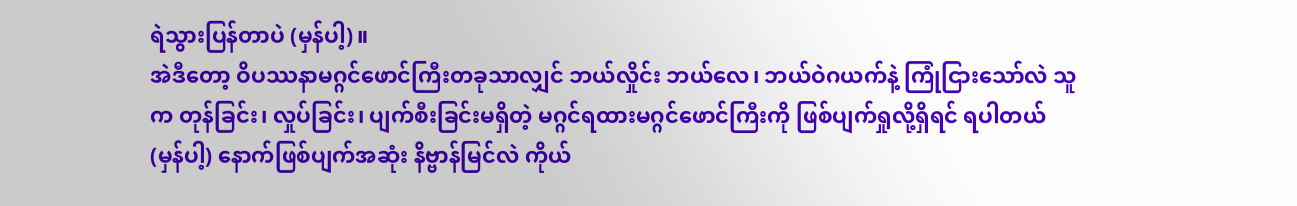ရဲသွားပြန်တာပဲ (မှန်ပါ့)။
အဲဒီတော့ ဝိပဿနာမဂ္ဂင်ဖောင်ကြီးတခုသာလျှင် ဘယ်လှိုင်း ဘယ်လေ၊ ဘယ်ဝဲဂယက်နဲ့ ကြုံငြားသော်လဲ သူက တုန်ခြင်း၊ လှုပ်ခြင်း၊ ပျက်စီးခြင်းမရှိတဲ့ မဂ္ဂင်ရထားမဂ္ဂင်ဖောင်ကြီးကို ဖြစ်ပျက်ရှုလို့ရှိရင် ရပါတယ် (မှန်ပါ့) နောက်ဖြစ်ပျက်အဆုံး နိဗ္ဗာန်မြင်လဲ ကိုယ်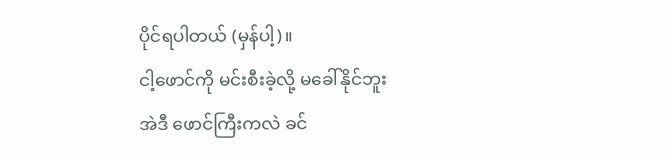ပိုင်ရပါတယ် (မှန်ပါ့)။
ငါ့ဖောင်ကို မင်းစီးခဲ့လို့ မခေါ်နိုင်ဘူး
အဲဒီ ဖောင်ကြီးကလဲ ခင်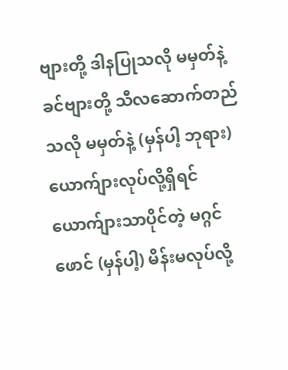ဗျားတို့ ဒါနပြုသလို မမှတ်နဲ့ ခင်ဗျားတို့ သီလဆောက်တည်သလို မမှတ်နဲ့ (မှန်ပါ့ ဘုရား) ယောက်ျားလုပ်လို့ရှိရင် ယောက်ျားသာပိုင်တဲ့ မဂ္ဂင်ဖောင် (မှန်ပါ့) မိန်းမလုပ်လို့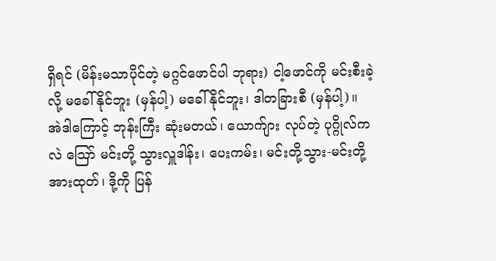ရှိရင် (မိန်းမသာပိုင်တဲ့ မဂ္ဂင်ဖောင်ပါ ဘုရား) ငါ့ဖောင်ကို မင်းစီးခဲ့လို့ မခေါ်နိုင်ဘူး (မှန်ပါ့) မခေါ်နိုင်ဘူး၊ ဒါတခြားစီ (မှန်ပါ့)။
အဲဒါကြောင့် ဘုန်းကြီး ဆုံးမတယ်၊ ယောက်ျား လုပ်တဲ့ ပုဂ္ဂိုလ်ကလဲ ဪ မင်းတို့ သွားလှူဒါန်း၊ ပေးကမ်း၊ မင်းတို့သွား-မင်းတို့အားထုတ်၊ ဒို့ကို ပြန်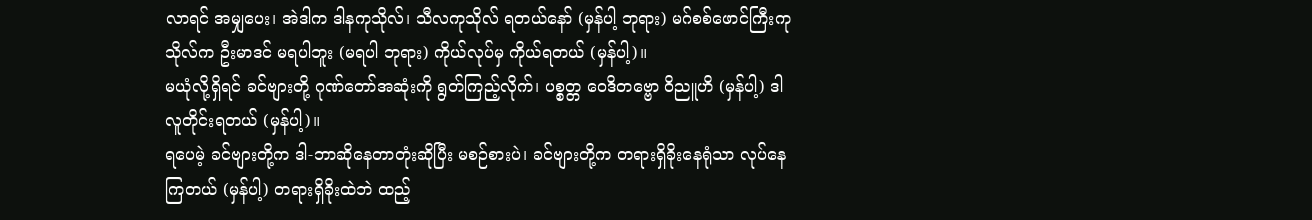လာရင် အမျှပေး၊ အဲဒါက ဒါနကုသိုလ်၊ သီလကုသိုလ် ရတယ်နော် (မှန်ပါ့ ဘုရား) မဂ်စစ်ဖောင်ကြီးကုသိုလ်က ဦးမာဒင် မရပါဘူး (မရပါ ဘုရား) ကိုယ်လုပ်မှ ကိုယ်ရတယ် (မှန်ပါ့)။
မယုံလို့ရှိရင် ခင်ဗျားတို့ ဂုဏ်တော်အဆုံးကို ရွတ်ကြည့်လိုက်၊ ပစ္စတ္တ ဝေဒိတဗ္ဗော ဝိညူဟိ (မှန်ပါ့) ဒါ လူတိုင်းရတယ် (မှန်ပါ့)။
ရပေမဲ့ ခင်ဗျားတို့က ဒါ-ဘာဆိုနေတာတုံးဆိုပြီး မစဉ်စားပဲ၊ ခင်ဗျားတို့က တရားရှိခိုးနေရုံသာ လုပ်နေကြတယ် (မှန်ပါ့) တရားရှိခိုးထဲဘဲ ထည့်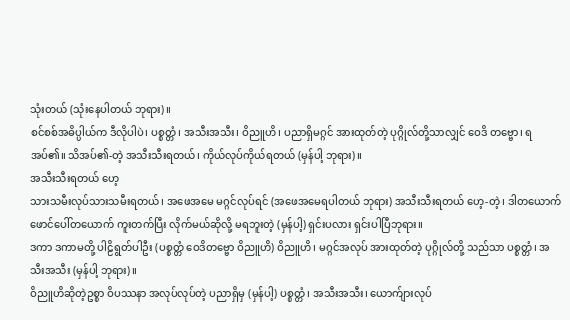သုံးတယ် (သုံးနေပါတယ် ဘုရား)။
စင်စစ်အဓိပ္ပါယ်က ဒီလိုပါပဲ၊ ပစ္စတ္တံ၊ အသီးအသီး၊ ဝိညူဟိ၊ ပညာရှိမဂ္ဂင် အားထုတ်တဲ့ ပုဂ္ဂိုလ်တို့သာလျှင် ဝေဒိ တဗ္ဗော၊ ရအပ်၏။ သိအပ်၏-တဲ့ အသီးသီးရတယ်၊ ကိုယ်လုပ်ကိုယ်ရတယ် (မှန်ပါ့ ဘုရား)။
အသီးသီးရတယ် ဟေ့
သားသမီးလုပ်သားသမီးရတယ်၊ အဖေအမေ မဂ္ဂင်လုပ်ရင် (အဖေအမေရပါတယ် ဘုရား) အသီးသီးရတယ် ဟေ့-တဲ့၊ ဒါတယောက်ဖောင်ပေါ်တယောက် ကူးတက်ပြီး လိုက်မယ်ဆိုလို့ မရဘူးတဲ့ (မှန်ပါ့) ရှင်းပလား ရှင်းပါပြီဘုရား။
ဒကာ ဒကာမတို့ ပါဠိရွတ်ပါဦး (ပစ္စတ္တံ ဝေဒိတဗ္ဗော ဝိညူဟိ) ဝိညူဟိ၊ မဂ္ဂင်အလုပ် အားထုတ်တဲ့ ပုဂ္ဂိုလ်တို့ သည်သာ ပစ္စတ္တံ၊ အသီးအသီး (မှန်ပါ့ ဘုရား)။
ဝိညူဟိဆိုတဲ့ဥစ္စာ ဝိပဿနာ အလုပ်လုပ်တဲ့ ပညာရှိမှ (မှန်ပါ့) ပစ္စတ္တံ၊ အသီးအသီး၊ ယောက်ျားလုပ်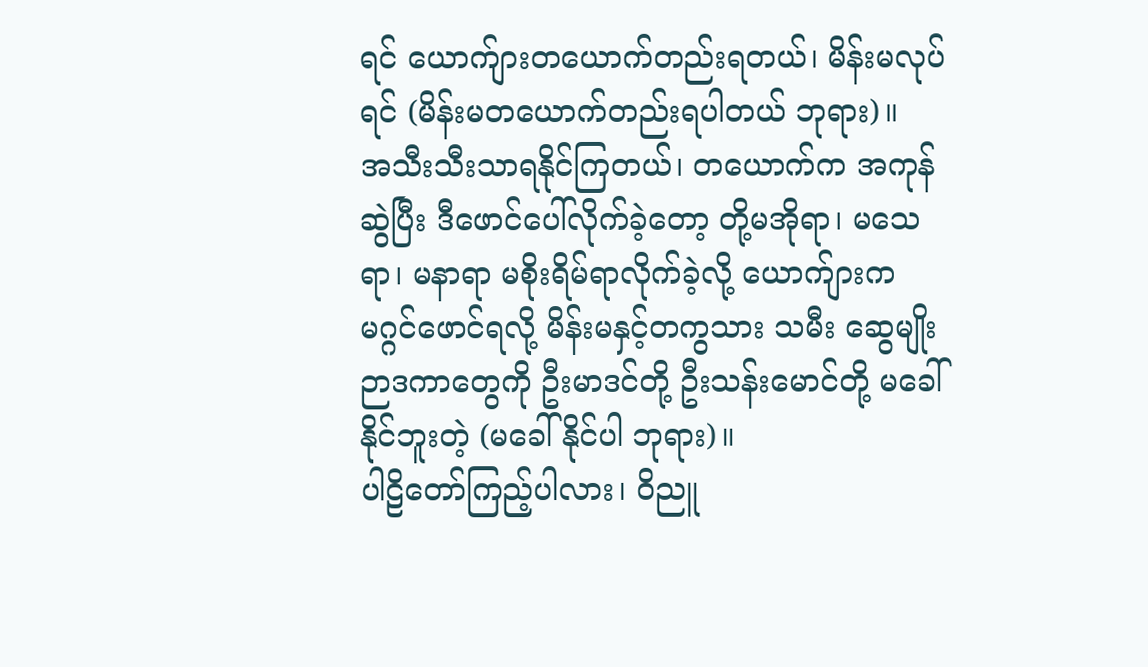ရင် ယောက်ျားတယောက်တည်းရတယ်၊ မိန်းမလုပ်ရင် (မိန်းမတယောက်တည်းရပါတယ် ဘုရား)။
အသီးသီးသာရနိုင်ကြတယ်၊ တယောက်က အကုန်ဆွဲပြီး ဒီဖောင်ပေါ်လိုက်ခဲ့တော့ တို့မအိုရာ၊ မသေရာ၊ မနာရာ မစိုးရိမ်ရာလိုက်ခဲ့လို့ ယောက်ျားက မဂ္ဂင်ဖောင်ရလို့ မိန်းမနှင့်တကွသား သမီး ဆွေမျိုးဉာဒကာတွေကို ဦးမာဒင်တို့ ဦးသန်းမောင်တို့ မခေါ်နိုင်ဘူးတဲ့ (မခေါ်နိုင်ပါ ဘုရား)။
ပါဠိတော်ကြည့်ပါလား၊ ဝိညူ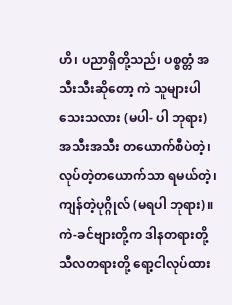ဟိ၊ ပညာရှိတို့သည်၊ ပစ္စတ္တံ အသီးသီးဆိုတော့ ကဲ သူများပါသေးသလား (မပါ- ပါ ဘုရား) အသီးအသီး တယောက်စီပဲတဲ့၊ လုပ်တဲ့တယောက်သာ ရမယ်တဲ့၊ ကျန်တဲ့ပုဂ္ဂိုလ် (မရပါ ဘုရား)။
ကဲ-ခင်ဗျားတို့က ဒါနတရားတို့ သီလတရားတို့ ရော့ငါလုပ်ထား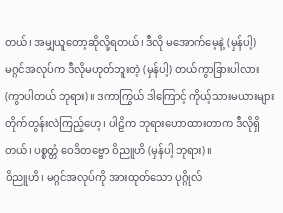တယ်၊ အမျှယူတော့ဆိုလို့ရတယ်၊ ဒီလို မအောက်မေ့နဲ့ (မှန်ပါ့) မဂ္ဂင်အလုပ်က ဒီလိုမဟုတ်ဘူးတဲ့ (မှန်ပါ့) တယ်ကွာခြားပါလား (ကွာပါတယ် ဘုရား)။ ဒကာကြွယ် ဒါကြောင့် ကိုယ့်သားမယားများ တိုက်တွန်းလဲကြည့်ဟေ့၊ ပါဠိက ဘုရားဟောထားတာက ဒီလိုရှိ တယ်၊ ပစ္စတ္တံ ဝေဒိတဗ္ဗော ဝိညူဟိ (မှန်ပါ့ ဘုရား)။
ဝိညူဟိ၊ မဂ္ဂင်အလုပ်ကို အားထုတ်သော ပုဂ္ဂိုလ်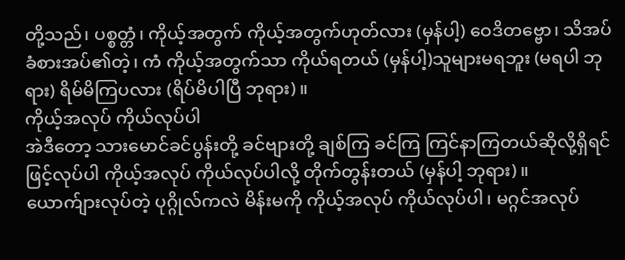တို့သည်၊ ပစ္စတ္တံ၊ ကိုယ့်အတွက် ကိုယ့်အတွက်ဟုတ်လား (မှန်ပါ့) ဝေဒိတဗ္ဗော၊ သိအပ်ခံစားအပ်၏တဲ့၊ ကံ ကိုယ့်အတွက်သာ ကိုယ်ရတယ် (မှန်ပါ့)သူများမရဘူး (မရပါ ဘုရား) ရိမ်မိကြပလား (ရိပ်မိပါပြီ ဘုရား)။
ကိုယ့်အလုပ် ကိုယ်လုပ်ပါ
အဲဒီတော့ သားမောင်ခင်ပွန်းတို့ ခင်ဗျားတို့ ချစ်ကြ ခင်ကြ ကြင်နာကြတယ်ဆိုလို့ရှိရင်ဖြင့်လုပ်ပါ ကိုယ့်အလုပ် ကိုယ်လုပ်ပါလို့ တိုက်တွန်းတယ် (မှန်ပါ့ ဘုရား)။
ယောက်ျားလုပ်တဲ့ ပုဂ္ဂိုလ်ကလဲ မိန်းမကို ကိုယ့်အလုပ် ကိုယ်လုပ်ပါ၊ မဂ္ဂင်အလုပ်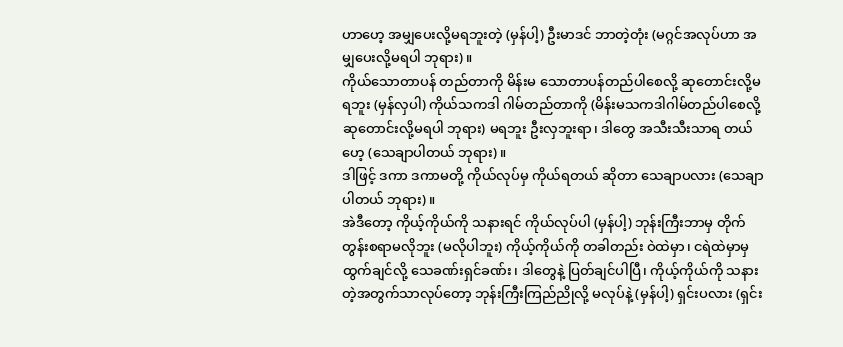ဟာဟေ့ အမျှပေးလို့မရဘူးတဲ့ (မှန်ပါ့) ဦးမာဒင် ဘာတဲ့တုံး (မဂ္ဂင်အလုပ်ဟာ အမျှပေးလို့မရပါ ဘုရား)။
ကိုယ်သောတာပန် တည်တာကို မိန်းမ သောတာပန်တည်ပါစေလို့ ဆုတောင်းလို့မရဘူး (မှန်လှပါ) ကိုယ်သကဒါ ဂါမ်တည်တာကို (မိန်းမသကဒါဂါမ်တည်ပါစေလို့ ဆုတောင်းလို့မရပါ ဘုရား) မရဘူး ဦးလှဘူးရာ၊ ဒါတွေ အသီးသီးသာရ တယ်ဟေ့ (သေချာပါတယ် ဘုရား)။
ဒါဖြင့် ဒကာ ဒကာမတို့ ကိုယ်လုပ်မှ ကိုယ်ရတယ် ဆိုတာ သေချာပလား (သေချာပါတယ် ဘုရား)။
အဲဒီတော့ ကိုယ့်ကိုယ်ကို သနားရင် ကိုယ်လုပ်ပါ (မှန်ပါ့) ဘုန်းကြီးဘာမှ တိုက်တွန်းစရာမလိုဘူး (မလိုပါဘူး) ကိုယ့်ကိုယ်ကို တခါတည်း ဝဲထဲမှာ၊ ငရဲထဲမှာမှ ထွက်ချင်လို့ သေခဏ်းရှင်ခဏ်း၊ ဒါတွေနဲ့ ပြတ်ချင်ပါပြီ၊ ကိုယ့်ကိုယ်ကို သနားတဲ့အတွက်သာလုပ်တော့ ဘုန်းကြီးကြည်ညိုလို့ မလုပ်နဲ့ (မှန်ပါ့) ရှင်းပလား (ရှင်း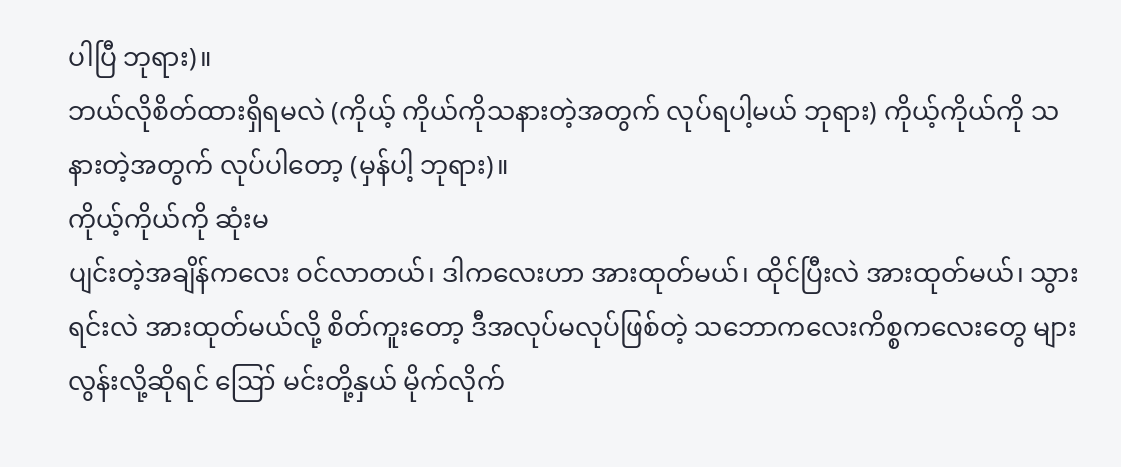ပါပြီ ဘုရား)။
ဘယ်လိုစိတ်ထားရှိရမလဲ (ကိုယ့် ကိုယ်ကိုသနားတဲ့အတွက် လုပ်ရပါ့မယ် ဘုရား) ကိုယ့်ကိုယ်ကို သနားတဲ့အတွက် လုပ်ပါတော့ (မှန်ပါ့ ဘုရား)။
ကိုယ့်ကိုယ်ကို ဆုံးမ
ပျင်းတဲ့အချိန်ကလေး ဝင်လာတယ်၊ ဒါကလေးဟာ အားထုတ်မယ်၊ ထိုင်ပြီးလဲ အားထုတ်မယ်၊ သွားရင်းလဲ အားထုတ်မယ်လို့ စိတ်ကူးတော့ ဒီအလုပ်မလုပ်ဖြစ်တဲ့ သဘောကလေးကိစ္စကလေးတွေ များလွန်းလို့ဆိုရင် ဪ မင်းတို့နှယ် မိုက်လိုက်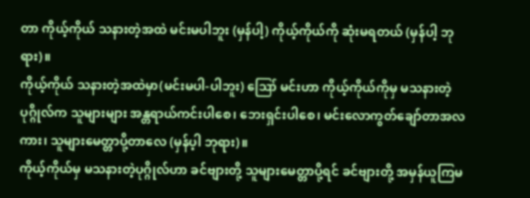တာ ကိုယ့်ကိုယ် သနားတဲ့အထဲ မင်းမပါဘူး (မှန်ပါ့) ကိုယ့်ကိုယ်ကို ဆုံးမရတယ် (မှန်ပါ့ ဘုရား)။
ကိုယ့်ကိုယ် သနားတဲ့အထဲမှာ(မင်းမပါ-ပါဘူး) ဪ မင်းဟာ ကိုယ့်ကိုယ်ကိုမှ မသနားတဲ့ ပုဂ္ဂိုလ်က သူများများ အန္တရာယ်ကင်းပါစေ၊ ဘေးရှင်းပါစေ၊ မင်းလောကွတ်ချော်တာအလကား၊ သူများမေတ္တာပို့တာလေ (မှန်ပ့ါ ဘုရား)။
ကိုယ့်ကိုယ်မှ မသနားတဲ့ပုဂ္ဂိုလ်ဟာ ခင်ဗျားတို့ သူများမေတ္တာပို့ရင် ခင်ဗျားတို့ အမှန်ယူကြမ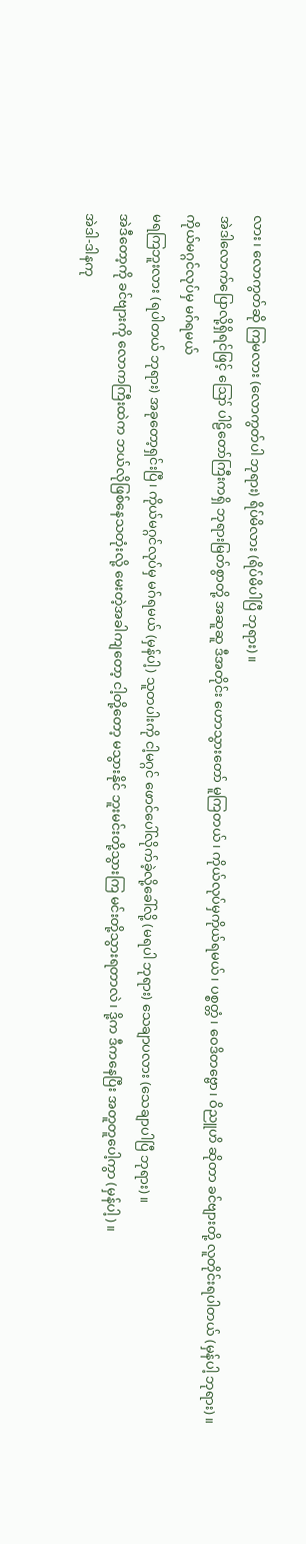လား၊ လောကွတ်ဆို ကြမလား (လောကွတ်ပါ ဘုရား) ရိပ်မိလား (ရိပ်မိပါပြီ ဘုရား)။
အဲဒါလောက်ပြောလို့ရှိရင်ဖြင့် ဪ ပါဠိတော်ကြီးကရှိ ဘုရားမြတ်စွာတို့ အဆူဆူ ဒီအတိုင်း ဟောသွားတော် မူကြတယ်၊ ကိုယ်လုပ်မှကိုယ်ရမယ်၊ ပစ္စတ္တံ၊ ဝေဒိတဗ္ဗော၊ ဝိညူဟိ ဆိုတာ ခင်ဗျားတို့ လူတိုင်းရပါတယ် (မှန်ပါ့ ဘုရား)။
ကိုယ်မဂ္ဂင်လုပ်မှ မဂ်ရမယ်
မရကြဘူးလား (ရပါတယ် ဘုရား) အခုတော့ရှင်းပြီ၊ ကိုယ်မဂ္ဂင်လုပ်မှ မဂ်ရမယ် (မှန်ပါ့) သူတပါးကို ငါ့မဂ္ဂင် ဖောင်ပေါ်လိုက်ခဲ့လို့ခေါ်လို့ (မရပါ ဘုရား) သေချာပလား (သေချာပါပြီ ဘုရား)။
အဲဒီတော့ကို ခင်ဗျားကို လောကကြီးထဲက ဘယ်လိုဖြစ်နေသတုံးလို့ မေးတဲ့အခါကျတော့ ငါ့တို့တော့ မသွားနိုင် ဘူးမင်းတို့သွားကြ မင်းတို့သွားရတာလဲ၊ ဒို့က ဒီကနေပြီး အတူတူပေါ့ကွာ (မှန်ပါ့)။
အဲဒါ-ဒါနကု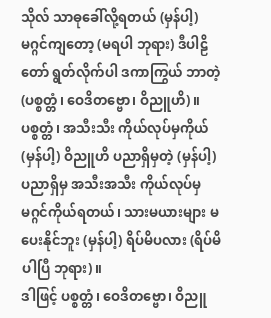သိုလ် သာဓုခေါ်လို့ရတယ် (မှန်ပါ့) မဂ္ဂင်ကျတော့ (မရပါ ဘုရား) ဒီပါဠိတော် ရွတ်လိုက်ပါ ဒကာကြွယ် ဘာတဲ့ (ပစ္စတ္တံ၊ ဝေဒိတဗ္ဗော၊ ဝိညူဟိ)။
ပစ္စတ္တံ၊ အသီးသီး ကိုယ်လုပ်မှကိုယ် (မှန်ပါ့) ဝိညူဟိ ပညာရှိမှတဲ့ (မှန်ပါ့) ပညာရှိမှ အသီးအသီး ကိုယ်လုပ်မှ မဂ္ဂင်ကိုယ်ရတယ်၊ သားမယားများ မပေးနိုင်ဘူး (မှန်ပါ့) ရိပ်မိပလား (ရိပ်မိပါပြီ ဘုရား)။
ဒါဖြင့် ပစ္စတ္တံ၊ ဝေဒိတဗ္ဗော၊ ဝိညူ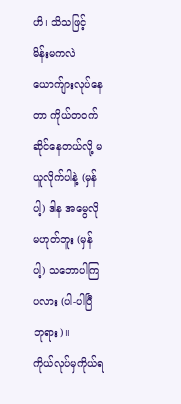ဟိ၊ သိသဖြင့် မိန်းမကလဲ ယောက်ျားလုပ်နေတာ ကိုယ်တဝက် ဆိုင်နေတယ်လို့ မယူလိုက်ပါနဲ့ (မှန်ပါ့) ဒါန အမွေလိုမဟုတ်ဘူး (မှန်ပါ့) သဘောပါကြပလား (ပါ-ပါပြီ ဘုရား)။
ကိုယ်လုပ်မှကိုယ်ရ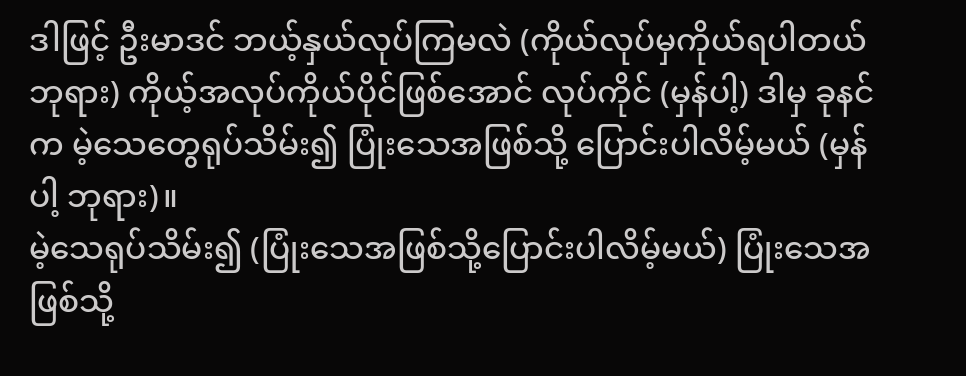ဒါဖြင့် ဦးမာဒင် ဘယ့်နှယ်လုပ်ကြမလဲ (ကိုယ်လုပ်မှကိုယ်ရပါတယ် ဘုရား) ကိုယ့်အလုပ်ကိုယ်ပိုင်ဖြစ်အောင် လုပ်ကိုင် (မှန်ပါ့) ဒါမှ ခုနင်က မဲ့သေတွေရုပ်သိမ်း၍ ပြုံးသေအဖြစ်သို့ ပြောင်းပါလိမ့်မယ် (မှန်ပါ့ ဘုရား)။
မဲ့သေရုပ်သိမ်း၍ (ပြုံးသေအဖြစ်သို့ပြောင်းပါလိမ့်မယ်) ပြုံးသေအဖြစ်သို့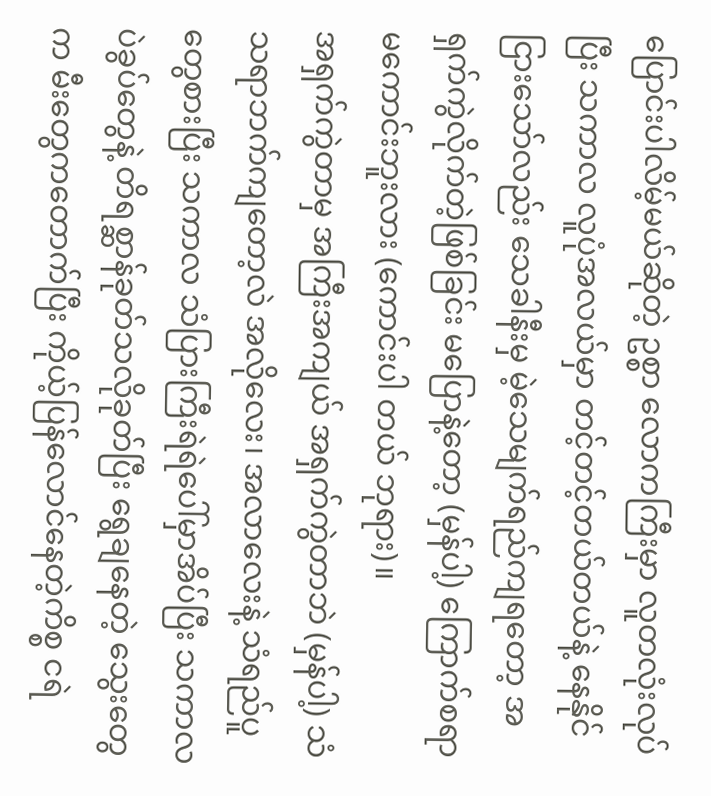ပြောင်းပါလိမ့်မယ်ဆိုတဲ့ ဥစ္စာ လောကကြီးမှာ လူတလုံးလုပ်ပြီး သကာလ လူပုံအလယ်မှာ တင့်တင့်တယ်တယ်နဲ့ နေနိုင်ငြားသော်လည်း သေခါနီးမှ မဲ့သေမျက်ရည်ကျရတော့ အရှက်ကွဲလိုက်တဲ့ဖြစ်ခြင်း မပြောနဲ့တော့ (မှန်ပါ့) ကြောက်စရာမကောင်းဘူးလား (ကောင်းပါ တယ် ဘုရား)။
အရှက်ကွဲတာမှ အကြီးအကျယ် အရှက်ကွဲတာဘဲ (မှန်ပါ့) သံသရာဘက်ကျတော့လဲ အလိုလေး၊ အလာလေးနဲ့ သံရည်ပူတွေစားပြီး သကာလ သံပြားကြီးရဲရဲပေါ်မှာအိပ်ပြီး သကာလ ပဲခွပ်တွေနဲ့ တိရစ္ဆာန်ခုတ်သလိုခုတ်ပြီး ရွေချနေတဲ့ သွေးတွေက မီးတွေကတောက်ပြီး ကိုယ့်ပြန်လောင်နေတဲ့ကိစ္စ ငရဲ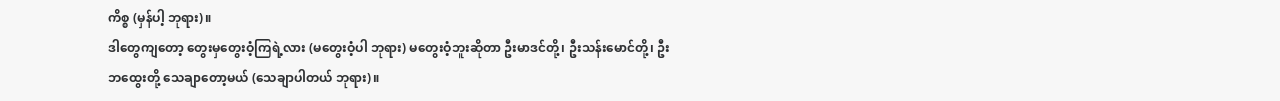ကိစ္စ (မှန်ပါ့ ဘုရား)။
ဒါတွေကျတော့ တွေးမှတွေးဝံ့ကြရဲ့လား (မတွေးဝံ့ပါ ဘုရား) မတွေးဝံ့ဘူးဆိုတာ ဦးမာဒင်တို့၊ ဦးသန်းမောင်တို့၊ ဦးဘထွေးတို့ သေချာတော့မယ် (သေချာပါတယ် ဘုရား)။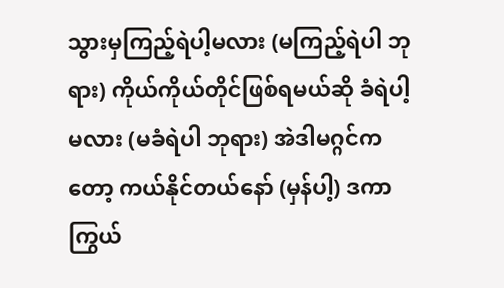သွားမှကြည့်ရဲပါ့မလား (မကြည့်ရဲပါ ဘုရား) ကိုယ်ကိုယ်တိုင်ဖြစ်ရမယ်ဆို ခံရဲပါ့မလား (မခံရဲပါ ဘုရား) အဲဒါမဂ္ဂင်ကတော့ ကယ်နိုင်တယ်နော် (မှန်ပါ့) ဒကာကြွယ်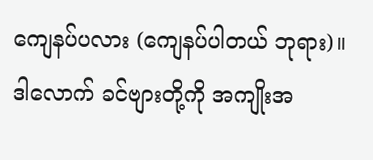ကျေနပ်ပလား (ကျေနပ်ပါတယ် ဘုရား)။
ဒါလောက် ခင်ဗျားတို့ကို အကျိုးအ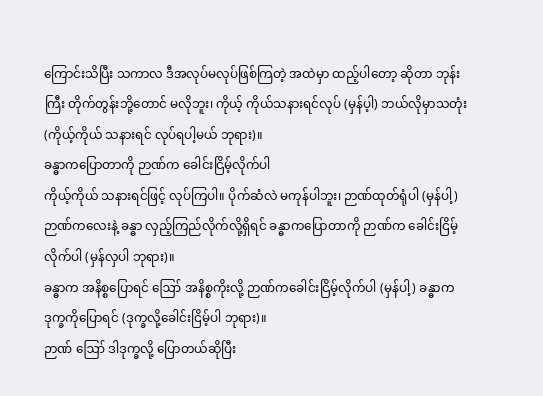ကြောင်းသိပြီး သကာလ ဒီအလုပ်မလုပ်ဖြစ်ကြတဲ့ အထဲမှာ ထည့်ပါတော့ ဆိုတာ ဘုန်းကြီး တိုက်တွန်းဘို့တောင် မလိုဘူး၊ ကိုယ့် ကိုယ်သနားရင်လုပ် (မှန်ပ့ါ) ဘယ်လိုမှာသတုံး (ကိုယ့်ကိုယ် သနားရင် လုပ်ရပါ့မယ် ဘုရား)။
ခန္ဓာကပြောတာကို ဉာဏ်က ခေါင်းငြိမ့်လိုက်ပါ
ကိုယ့်ကိုယ် သနားရင်ဖြင့် လုပ်ကြပါ။ ပိုက်ဆံလဲ မကုန်ပါဘူး၊ ဉာဏ်ထုတ်ရုံပါ (မှန်ပါ့) ဉာဏ်ကလေးနဲ့ ခန္ဓာ လှည့်ကြည်လိုက်လို့ရှိရင် ခန္ဓာကပြောတာကို ဉာဏ်က ခေါင်းငြိမ့်လိုက်ပါ (မှန်လှပါ ဘုရား)။
ခန္ဓာက အနိစ္စပြောရင် ဪ အနိစ္စကိုးလို့ ဉာဏ်ကခေါင်းငြိမ့်လိုက်ပါ (မှန်ပါ့) ခန္ဓာက ဒုက္ခကိုပြောရင် (ဒုက္ခလို့ခေါင်းငြိမ့်ပါ ဘုရား)။
ဉာဏ် ဪ ဒါဒုက္ခလို့ ပြောတယ်ဆိုပြီး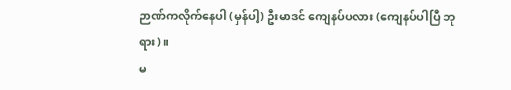ဉာဏ်ကလိုက်နေပါ (မှန်ပါ့) ဦးမာဒင် ကျေနပ်ပလား (ကျေနပ်ပါပြီ ဘုရား)။
မ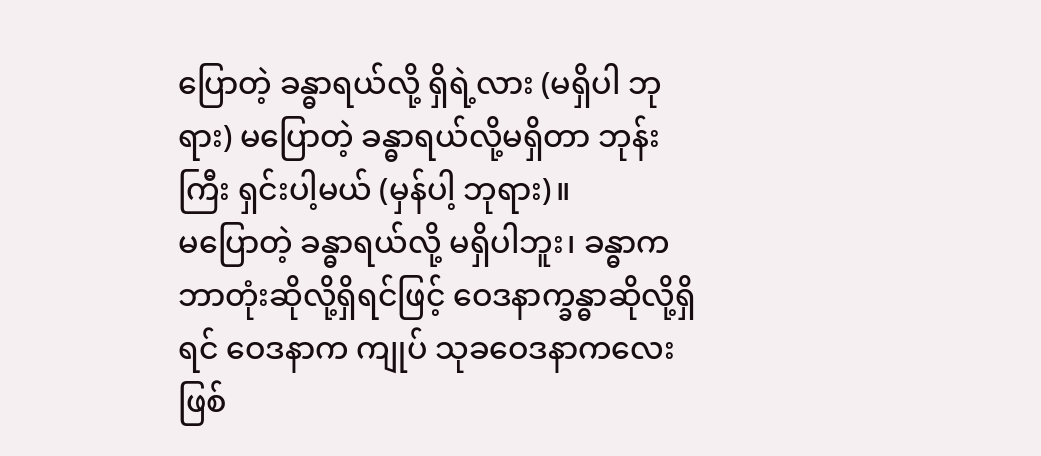ပြောတဲ့ ခန္ဓာရယ်လို့ ရှိရဲ့လား (မရှိပါ ဘုရား) မပြောတဲ့ ခန္ဓာရယ်လို့မရှိတာ ဘုန်းကြီး ရှင်းပါ့မယ် (မှန်ပါ့ ဘုရား)။
မပြောတဲ့ ခန္ဓာရယ်လို့ မရှိပါဘူး၊ ခန္ဓာကဘာတုံးဆိုလို့ရှိရင်ဖြင့် ဝေဒနာက္ခန္ဓာဆိုလို့ရှိရင် ဝေဒနာက ကျုပ် သုခဝေဒနာကလေးဖြစ်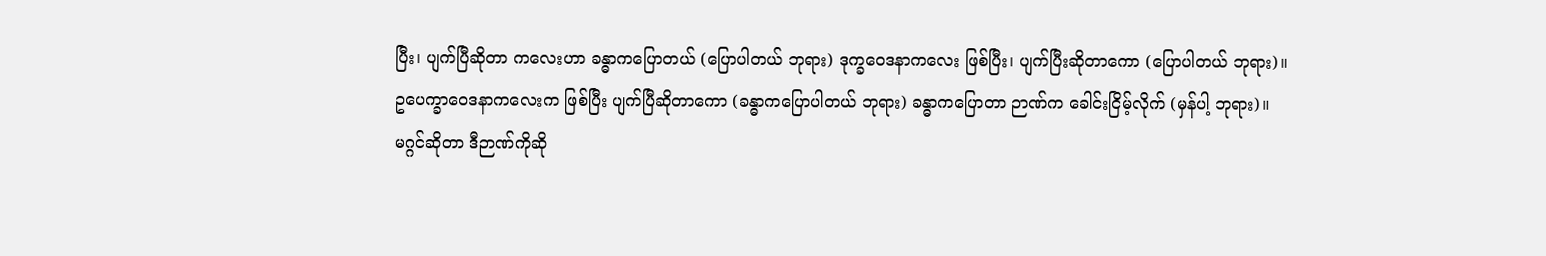ပြီး၊ ပျက်ပြီဆိုတာ ကလေးဟာ ခန္ဓာကပြောတယ် (ပြောပါတယ် ဘုရား) ဒုက္ခဝေဒနာကလေး ဖြစ်ပြီး၊ ပျက်ပြီးဆိုတာကော (ပြောပါတယ် ဘုရား)။
ဥပေက္ခာဝေဒနာကလေးက ဖြစ်ပြီး ပျက်ပြီဆိုတာကော (ခန္ဓာကပြောပါတယ် ဘုရား) ခန္ဓာကပြောတာ ဉာဏ်က ခေါင်းငြိမ့်လိုက် (မှန်ပါ့ ဘုရား)။
မဂ္ဂင်ဆိုတာ ဒီဉာဏ်ကိုဆို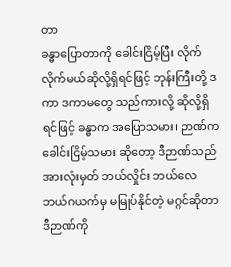တာ
ခန္ဓာပြောတာကို ခေါင်းငြိမ့်ပြီး လိုက် လိုက်မယ်ဆိုလို့ရှိရင်ဖြင့် ဘုန်းကြီးတို့ ဒကာ ဒကာမတွေ သည်ကားလို့ ဆိုလို့ရှိရင်ဖြင့် ခန္ဓာက အပြောသမား၊ ဉာဏ်က ခေါင်းငြိမ့်သမား ဆိုတော့ ဒီဉာဏ်သည် အားလုံးမှတ် ဘယ်လှိုင်း ဘယ်လေ ဘယ်ဂယက်မှ မမြုပ်နိုင်တဲ့ မဂ္ဂင်ဆိုတာ ဒီဉာဏ်ကို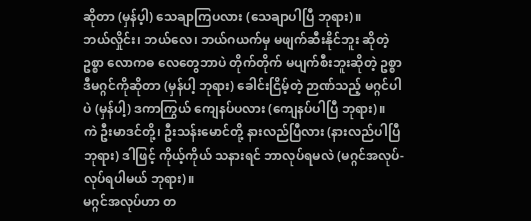ဆိုတာ (မှန်ပ့ါ) သေချာကြပလား (သေချာပါပြီ ဘုရား)။
ဘယ်လှိုင်း၊ ဘယ်လေ၊ ဘယ်ဂယက်မှ မဖျက်ဆီးနိုင်ဘူး ဆိုတဲ့ ဥစ္စာ လောကဓ လေတွေဘာပဲ တိုက်တိုက် မပျက်စီးဘူးဆိုတဲ့ ဥစ္စာ ဒီမဂ္ဂင်ကိုဆိုတာ (မှန်ပါ့ ဘုရား) ခေါင်းငြိမ့်တဲ့ ဉာဏ်သည့် မဂ္ဂင်ပါပဲ (မှန်ပါ့) ဒကာကြွယ် ကျေနပ်ပလား (ကျေနပ်ပါပြီ ဘုရား)။
ကဲ ဦးမာဒင်တို့၊ ဦးသန်းမောင်တို့ နားလည်ပြီလား (နားလည်ပါပြီ ဘုရား) ဒါဖြင့် ကိုယ့်ကိုယ် သနားရင် ဘာလုပ်ရမလဲ (မဂ္ဂင်အလုပ်-လုပ်ရပါမယ် ဘုရား)။
မဂ္ဂင်အလုပ်ဟာ တ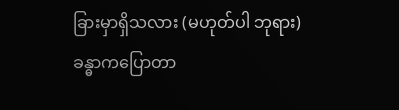ခြားမှာရှိသလား (မဟုတ်ပါ ဘုရား) ခန္ဓာကပြောတာ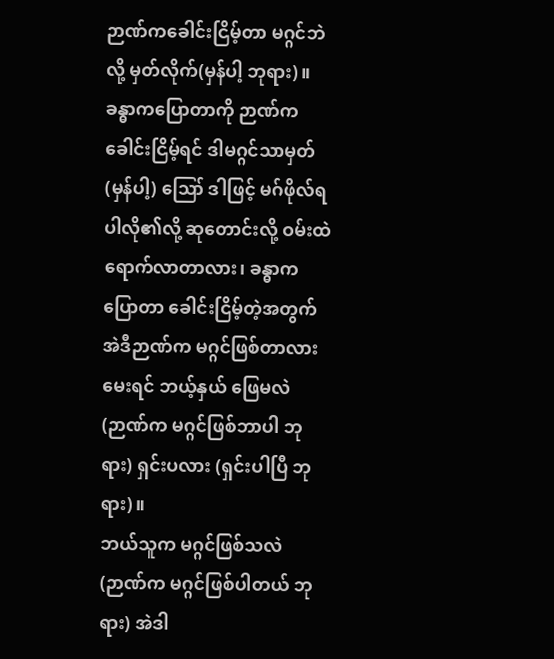ဉာဏ်ကခေါင်းငြိမ့်တာ မဂ္ဂင်ဘဲလို့ မှတ်လိုက်(မှန်ပါ့ ဘုရား)။
ခန္ဓာကပြောတာကို ဉာဏ်က ခေါင်းငြိမ့်ရင် ဒါမဂ္ဂင်သာမှတ် (မှန်ပါ့) ဪ ဒါဖြင့် မဂ်ဖိုလ်ရပါလို၏လို့ ဆုတောင်းလို့ ဝမ်းထဲရောက်လာတာလား၊ ခန္ဓာကပြောတာ ခေါင်းငြိမ့်တဲ့အတွက် အဲဒီဉာဏ်က မဂ္ဂင်ဖြစ်တာလားမေးရင် ဘယ့်နှယ် ဖြေမလဲ (ဉာဏ်က မဂ္ဂင်ဖြစ်ဘာပါ ဘုရား) ရှင်းပလား (ရှင်းပါပြီ ဘုရား)။
ဘယ်သူက မဂ္ဂင်ဖြစ်သလဲ (ဉာဏ်က မဂ္ဂင်ဖြစ်ပါတယ် ဘုရား) အဲဒါ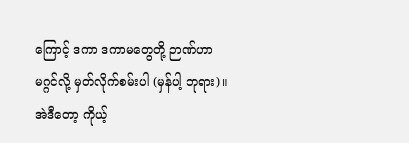ကြောင့် ဒကာ ဒကာမတွေတို့ ဉာဏ်ဟာ မဂ္ဂင်လို့ မှတ်လိုက်စမ်းပါ (မှန်ပါ့ ဘုရား)။
အဲဒီတော့ ကိုယ့်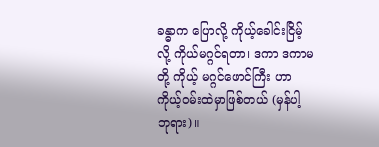ခန္ဓာက ပြောလို့ ကိုယ့်ခေါင်းငြိမ့်လို့ ကိုယ်မဂ္ဂင်ရတာ၊ ဒကာ ဒကာမတို့ ကိုယ့် မဂ္ဂင်ဖောင်ကြီး ဟာ ကိုယ့်ဝမ်းထဲမှာဖြစ်တယ် (မှန်ပါ့ ဘုရား)။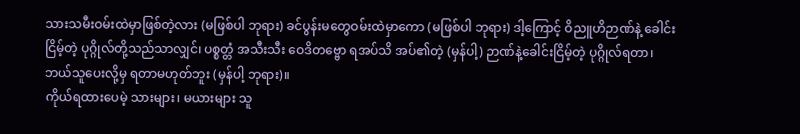သားသမီးဝမ်းထဲမှာဖြစ်တဲ့လား (မဖြစ်ပါ ဘုရား) ခင်ပွန်းမတွေဝမ်းထဲမှာကော (မဖြစ်ပါ ဘုရား) ဒါ့ကြောင့် ဝိညူဟိဉာဏ်နဲ့ ခေါင်းငြိမ့်တဲ့ ပုဂ္ဂိုလ်တို့သည်သာလျှင်၊ ပစ္စတ္တံ အသီးသီး ဝေဒိတဗ္ဗော ရအပ်သိ အပ်၏တဲ့ (မှန်ပါ့) ဉာဏ်နဲ့ခေါင်းငြိမ့်တဲ့ ပုဂ္ဂိုလ်ရတာ၊ ဘယ်သူပေးလို့မှ ရတာမဟုတ်ဘူး (မှန်ပါ့ ဘုရား)။
ကိုယ်ရထားပေမဲ့ သားများ၊ မယားများ သူ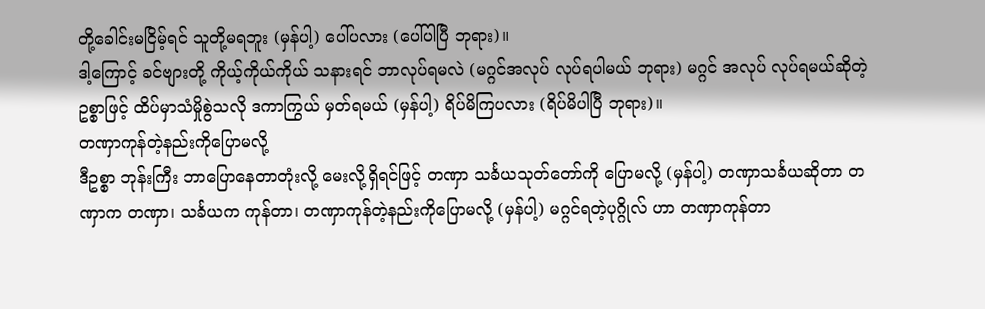တို့ခေါင်းမငြိမ့်ရင် သူတို့မရဘူး (မှန်ပါ့) ပေါ်ပလား (ပေါ်ပါပြီ ဘုရား)။
ဒါ့ကြောင့် ခင်ဗျားတို့ ကိုယ့်ကိုယ်ကိုယ် သနားရင် ဘာလုပ်ရမလဲ (မဂ္ဂင်အလုပ် လုပ်ရပါမယ် ဘုရား) မဂ္ဂင် အလုပ် လုပ်ရမယ်ဆိုတဲ့ ဥစ္စာဖြင့် ထိပ်မှာသံမှိုစွဲသလို ဒကာကြွယ် မှတ်ရမယ် (မှန်ပါ့) ရိပ်မိကြပလား (ရိပ်မိပါပြီ ဘုရား)။
တဏှာကုန်တဲ့နည်းကိုပြောမလို့
ဒီဥစ္စာ ဘုန်းကြီး ဘာပြောနေတာတုံးလို့ မေးလို့ရှိရင်ဖြင့် တဏှာ သင်္ခယသုတ်တော်ကို ပြောမလို့ (မှန်ပါ့) တဏှာသင်္ခယဆိုတာ တဏှာက တဏှာ၊ သင်္ခယက ကုန်တာ၊ တဏှာကုန်တဲ့နည်းကိုပြောမလို့ (မှန်ပါ့) မဂ္ဂင်ရတဲ့ပုဂ္ဂိုလ် ဟာ တဏှာကုန်တာ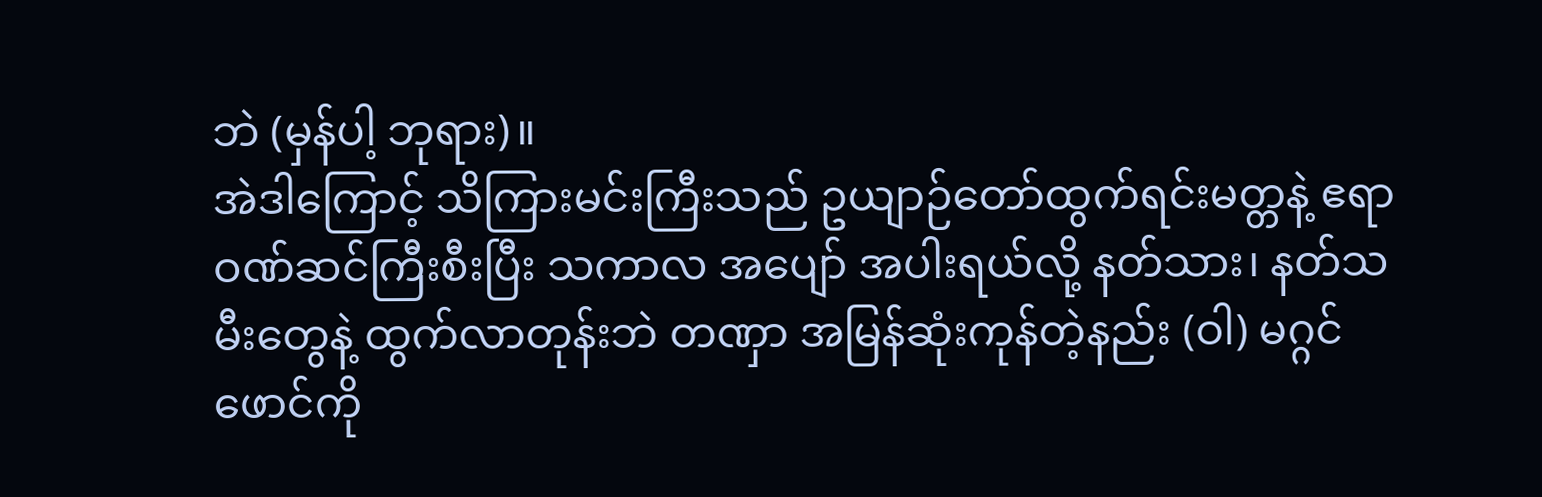ဘဲ (မှန်ပါ့ ဘုရား)။
အဲဒါကြောင့် သိကြားမင်းကြီးသည် ဥယျာဉ်တော်ထွက်ရင်းမတ္တနဲ့ ဧရာဝဏ်ဆင်ကြီးစီးပြီး သကာလ အပျော် အပါးရယ်လို့ နတ်သား၊ နတ်သမီးတွေနဲ့ ထွက်လာတုန်းဘဲ တဏှာ အမြန်ဆုံးကုန်တဲ့နည်း (ဝါ) မဂ္ဂင်ဖောင်ကို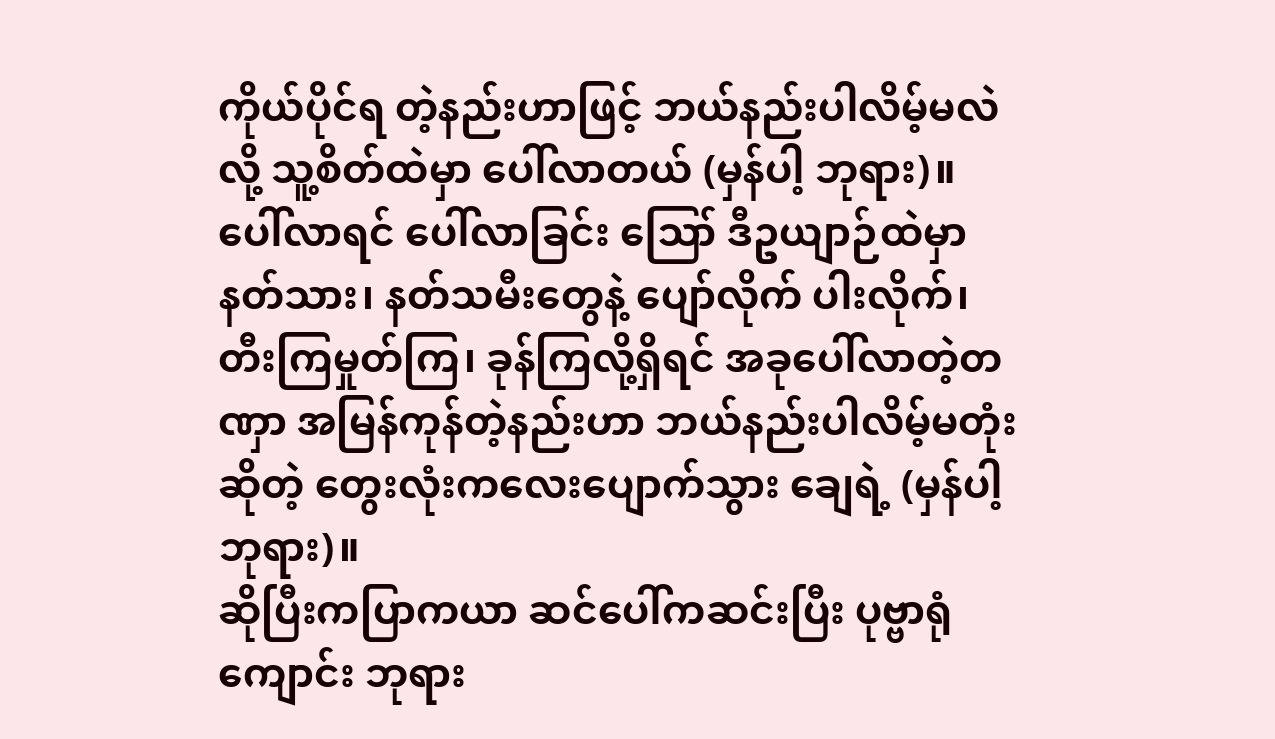ကိုယ်ပိုင်ရ တဲ့နည်းဟာဖြင့် ဘယ်နည်းပါလိမ့်မလဲလို့ သူ့စိတ်ထဲမှာ ပေါ်လာတယ် (မှန်ပါ့ ဘုရား)။
ပေါ်လာရင် ပေါ်လာခြင်း ဪ ဒီဥယျာဉ်ထဲမှာ နတ်သား၊ နတ်သမီးတွေနဲ့ ပျော်လိုက် ပါးလိုက်၊ တီးကြမှုတ်ကြ၊ ခုန်ကြလို့ရှိရင် အခုပေါ်လာတဲ့တဏှာ အမြန်ကုန်တဲ့နည်းဟာ ဘယ်နည်းပါလိမ့်မတုံးဆိုတဲ့ တွေးလုံးကလေးပျောက်သွား ချေရဲ့ (မှန်ပါ့ ဘုရား)။
ဆိုပြီးကပြာကယာ ဆင်ပေါ်ကဆင်းပြီး ပုဗ္ဗာရုံကျောင်း ဘုရား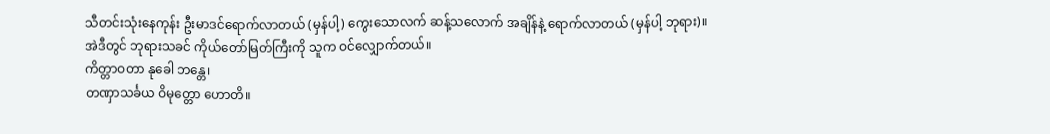သီတင်းသုံးနေကုန်း ဦးမာဒင်ရောက်လာတယ် (မှန်ပါ့) ကွေးသောလက် ဆန့်သလောက် အချိန်နဲ့ ရောက်လာတယ် (မှန်ပါ့ ဘုရား)။
အဲဒီတွင် ဘုရားသခင် ကိုယ်တော်မြတ်ကြီးကို သူက ဝင်လျှောက်တယ်။
ကိတ္တာဝတာ နုခေါ ဘန္တေ၊
တဏှာသင်္ခယ ဝိမုတ္တော ဟောတိ။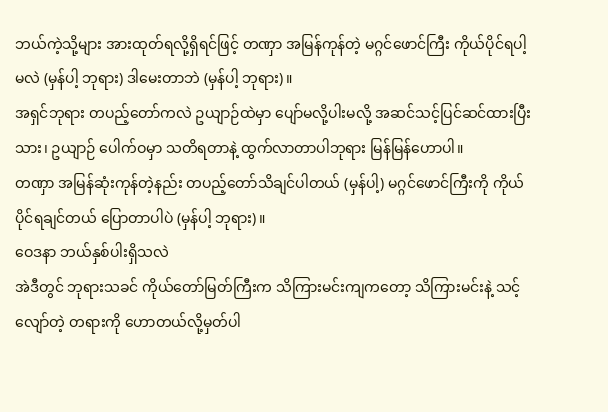ဘယ်ကဲ့သို့များ အားထုတ်ရလို့ရှိရင်ဖြင့် တဏှာ အမြန်ကုန်တဲ့ မဂ္ဂင်ဖောင်ကြီး ကိုယ်ပိုင်ရပါ့မလဲ (မှန်ပါ့ ဘုရား) ဒါမေးတာဘဲ (မှန်ပါ့ ဘုရား)။
အရှင်ဘုရား တပည့်တော်ကလဲ ဥယျာဉ်ထဲမှာ ပျော်မလို့ပါးမလို့ အဆင်သင့်ပြင်ဆင်ထားပြီးသား၊ ဥယျာဉ် ပေါက်ဝမှာ သတိရတာနဲ့ ထွက်လာတာပါဘုရား မြန်မြန်ဟောပါ။
တဏှာ အမြန်ဆုံးကုန်တဲ့နည်း တပည့်တော်သိချင်ပါတယ် (မှန်ပါ့) မဂ္ဂင်ဖောင်ကြီးကို ကိုယ်ပိုင်ရချင်တယ် ပြောတာပါပဲ (မှန်ပါ့ ဘုရား)။
ဝေဒနာ ဘယ်နှစ်ပါးရှိသလဲ
အဲဒီတွင် ဘုရားသခင် ကိုယ်တော်မြတ်ကြီးက သိကြားမင်းကျကတော့ သိကြားမင်းနဲ့ သင့်လျော်တဲ့ တရားကို ဟောတယ်လို့မှတ်ပါ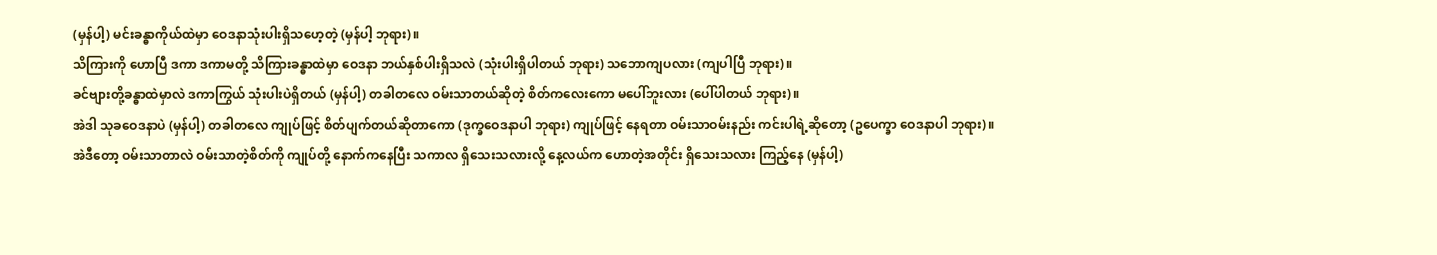(မှန်ပါ့) မင်းခန္ဓာကိုယ်ထဲမှာ ဝေဒနာသုံးပါးရှိသဟေ့တဲ့ (မှန်ပါ့ ဘုရား)။
သိကြားကို ဟောပြီ ဒကာ ဒကာမတို့ သိကြားခန္ဓာထဲမှာ ဝေဒနာ ဘယ်နှစ်ပါးရှိသလဲ (သုံးပါးရှိပါတယ် ဘုရား) သဘောကျပလား (ကျပါပြီ ဘုရား)။
ခင်ဗျားတို့ခန္ဓာထဲမှာလဲ ဒကာကြွယ် သုံးပါးပဲရှိတယ် (မှန်ပါ့) တခါတလေ ဝမ်းသာတယ်ဆိုတဲ့ စိတ်ကလေးကော မပေါ်ဘူးလား (ပေါ်ပါတယ် ဘုရား)။
အဲဒါ သုခဝေဒနာပဲ (မှန်ပါ့) တခါတလေ ကျုပ်ဖြင့် စိတ်ပျက်တယ်ဆိုတာကော (ဒုက္ခဝေဒနာပါ ဘုရား) ကျုပ်ဖြင့် နေရတာ ဝမ်းသာဝမ်းနည်း ကင်းပါရဲ့ဆိုတော့ (ဥပေက္ခာ ဝေဒနာပါ ဘုရား)။
အဲဒီတော့ ဝမ်းသာတာလဲ ဝမ်းသာတဲ့စိတ်ကို ကျုပ်တို့ နောက်ကနေပြီး သကာလ ရှိသေးသလားလို့ နေ့လယ်က ဟောတဲ့အတိုင်း ရှိသေးသလား ကြည့်နေ (မှန်ပါ့)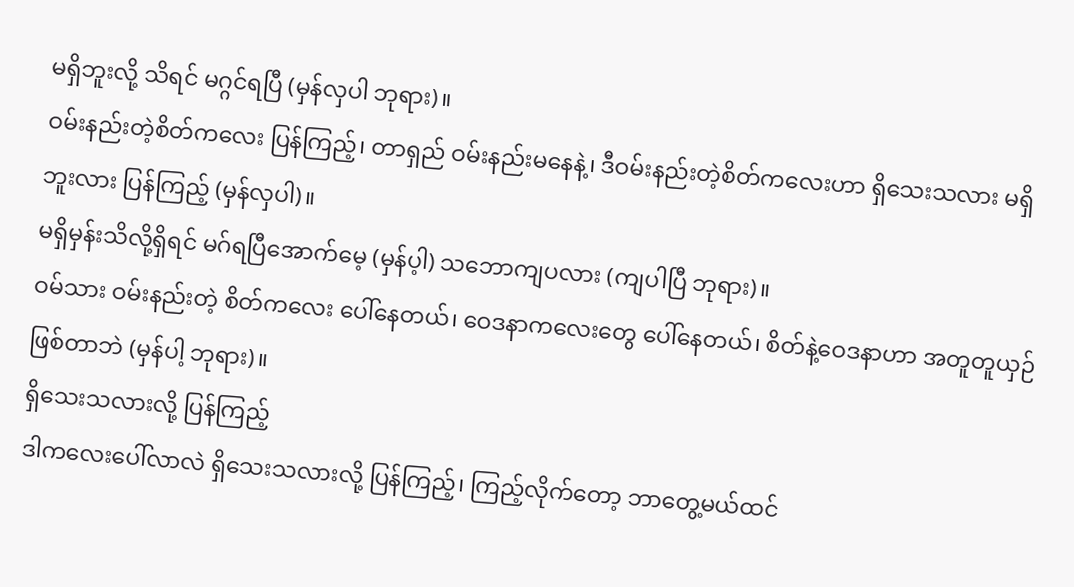မရှိဘူးလို့ သိရင် မဂ္ဂင်ရပြီ (မှန်လှပါ ဘုရား)။
ဝမ်းနည်းတဲ့စိတ်ကလေး ပြန်ကြည့်၊ တာရှည် ဝမ်းနည်းမနေနဲ့၊ ဒီဝမ်းနည်းတဲ့စိတ်ကလေးဟာ ရှိသေးသလား မရှိဘူးလား ပြန်ကြည့် (မှန်လှပါ)။
မရှိမှန်းသိလို့ရှိရင် မဂ်ရပြီအောက်မေ့ (မှန်ပ့ါ) သဘောကျပလား (ကျပါပြီ ဘုရား)။
ဝမ်သား ဝမ်းနည်းတဲ့ စိတ်ကလေး ပေါ်နေတယ်၊ ဝေဒနာကလေးတွေ ပေါ်နေတယ်၊ စိတ်နဲ့ဝေဒနာဟာ အတူတူယှဉ်ဖြစ်တာဘဲ (မှန်ပါ့ ဘုရား)။
ရှိသေးသလားလို့ ပြန်ကြည့်
ဒါကလေးပေါ်လာလဲ ရှိသေးသလားလို့ ပြန်ကြည့်၊ ကြည့်လိုက်တော့ ဘာတွေ့မယ်ထင်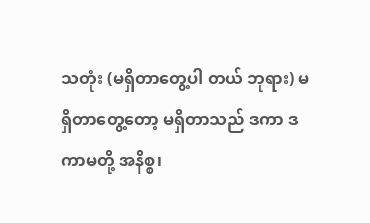သတုံး (မရှိတာတွေ့ပါ တယ် ဘုရား) မရှိတာတွေ့တော့ မရှိတာသည် ဒကာ ဒကာမတို့ အနိစ္စ၊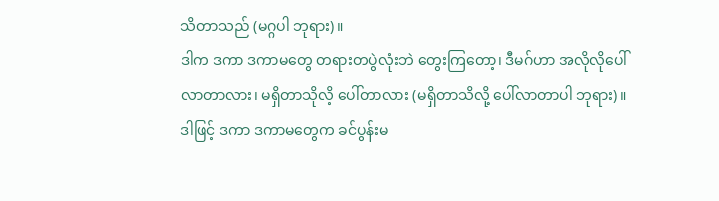သိတာသည် (မဂ္ဂပါ ဘုရား)။
ဒါက ဒကာ ဒကာမတွေ တရားတပွဲလုံးဘဲ တွေးကြတော့၊ ဒီမဂ်ဟာ အလိုလိုပေါ်လာတာလား၊ မရှိတာသိုလိ့ ပေါ်တာလား (မရှိတာသိလို့ ပေါ်လာတာပါ ဘုရား)။
ဒါဖြင့် ဒကာ ဒကာမတွေက ခင်ပွန်းမ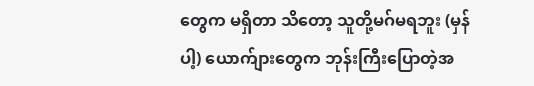တွေက မရှိတာ သိတော့ သူတို့မဂ်မရဘူး (မှန်ပါ့) ယောက်ျားတွေက ဘုန်းကြီးပြောတဲ့အ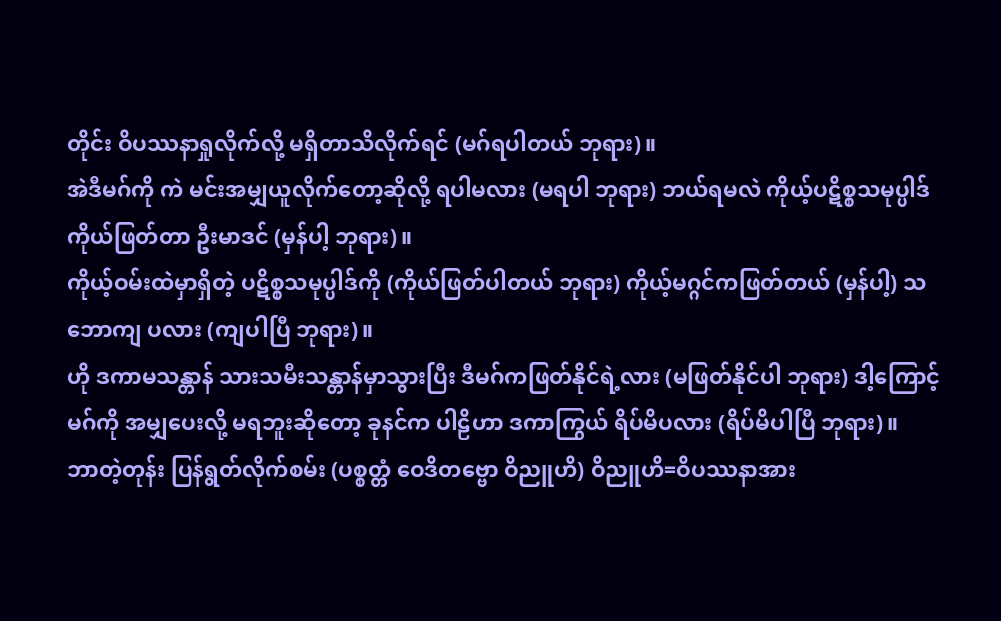တိုင်း ဝိပဿနာရှုလိုက်လို့ မရှိတာသိလိုက်ရင် (မဂ်ရပါတယ် ဘုရား)။
အဲဒီမဂ်ကို ကဲ မင်းအမျှယူလိုက်တော့ဆိုလို့ ရပါမလား (မရပါ ဘုရား) ဘယ်ရမလဲ ကိုယ့်ပဋိစ္စသမုပ္ပါဒ် ကိုယ်ဖြတ်တာ ဦးမာဒင် (မှန်ပါ့ ဘုရား)။
ကိုယ့်ဝမ်းထဲမှာရှိတဲ့ ပဋိစ္စသမုပ္ပါဒ်ကို (ကိုယ်ဖြတ်ပါတယ် ဘုရား) ကိုယ့်မဂ္ဂင်ကဖြတ်တယ် (မှန်ပါ့) သဘောကျ ပလား (ကျပါပြီ ဘုရား)။
ဟို ဒကာမသန္တာန် သားသမီးသန္တာန်မှာသွားပြီး ဒီမဂ်ကဖြတ်နိုင်ရဲ့လား (မဖြတ်နိုင်ပါ ဘုရား) ဒါ့ကြောင့် မဂ်ကို အမျှပေးလို့ မရဘူးဆိုတော့ ခုနင်က ပါဠိဟာ ဒကာကြွယ် ရိပ်မိပလား (ရိပ်မိပါပြီ ဘုရား)။
ဘာတဲ့တုန်း ပြန်ရွတ်လိုက်စမ်း (ပစ္စတ္တံ ဝေဒိတဗ္ဗော ဝိညူဟိ) ဝိညူဟိ=ဝိပဿနာအား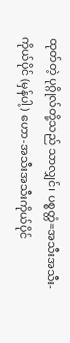ထုတ်တဲ့ ပုဂ္ဂိုလ်တို့သည် သာလျှင်၊ ပစ္စတ္တံ=အသီးအသီး-ကိုယ်ပိုင် (မှန်ပါ့) ဟော-အသီးအသီးကိုယ်ပိုင်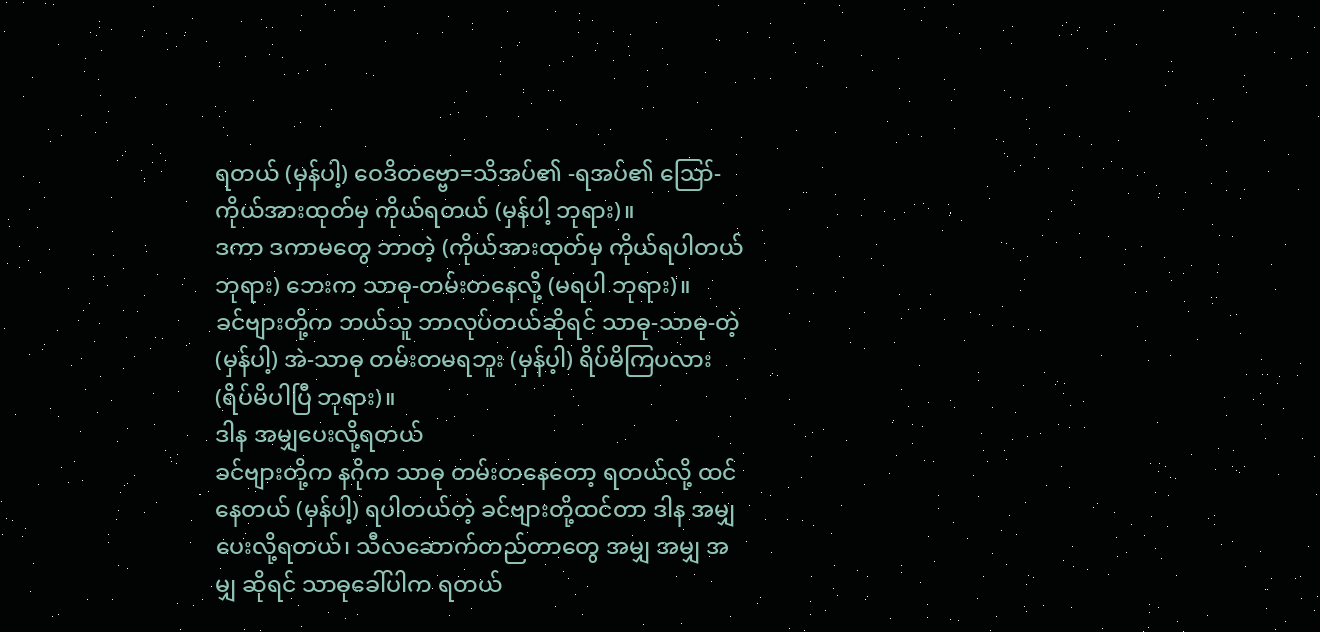ရတယ် (မှန်ပါ့) ဝေဒိတဗ္ဗော=သိအပ်၏ -ရအပ်၏ ဪ-ကိုယ်အားထုတ်မှ ကိုယ်ရတယ် (မှန်ပါ့ ဘုရား)။
ဒကာ ဒကာမတွေ ဘာတဲ့ (ကိုယ်အားထုတ်မှ ကိုယ်ရပါတယ် ဘုရား) ဘေးက သာဓု-တမ်းတနေလို့ (မရပါ ဘုရား)။
ခင်ဗျားတို့က ဘယ်သူ ဘာလုပ်တယ်ဆိုရင် သာဓု-သာဓု-တဲ့ (မှန်ပါ့) အဲ-သာဓု တမ်းတမရဘူး (မှန်ပ့ါ) ရိပ်မိကြပလား (ရိပ်မိပါပြီ ဘုရား)။
ဒါန အမျှပေးလို့ရတယ်
ခင်ဗျားတို့က နဂိုက သာဓု တမ်းတနေတော့ ရတယ်လို့ ထင်နေတယ် (မှန်ပါ့) ရပါတယ်တဲ့ ခင်ဗျားတို့ထင်တာ ဒါန အမျှပေးလို့ရတယ်၊ သီလဆောက်တည်တာတွေ အမျှ အမျှ အမျှ ဆိုရင် သာဓုခေါ်ပါက ရတယ်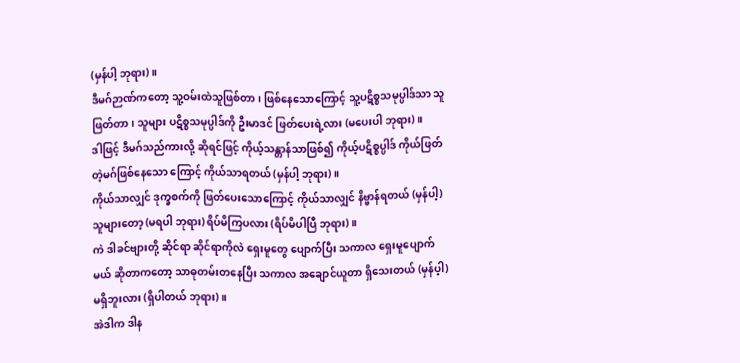(မှန်ပါ့ ဘုရား)။
ဒီမဂ်ဉာဏ်ကတော့ သူ့ဝမ်းထဲသူဖြစ်တာ၊ ဖြစ်နေသောကြောင့် သူ့ပဋိစ္စသမုပ္ပါဒ်သာ သူဖြတ်တာ၊ သူများ ပဋိစ္စသမုပ္ပါဒ်ကို ဦးမာဒင် ဖြတ်ပေးရဲ့လား (မပေးပါ ဘုရား)။
ဒါဖြင့် ဒီမဂ်သည်ကားလို့ ဆိုရင်ဖြင့် ကိုယ့်သန္တာန်သာဖြစ်၍ ကိုယ့်ပဋိစ္စပ္ပါဒ် ကိုယ်ဖြတ်တဲ့မဂ်ဖြစ်နေသော ကြောင့် ကိုယ်သာရတယ် (မှန်ပါ့ ဘုရား)။
ကိုယ်သာလျှင် ဒုက္ခစက်ကို ဖြတ်ပေးသောကြောင့် ကိုယ်သာလျှင် နိဗ္ဗာန်ရတယ် (မှန်ပါ့) သူများတော့ (မရပါ ဘုရား) ရိပ်မိကြပလား (ရိပ်မိပါပြီ ဘုရား)။
ကဲ ဒါခင်ဗျားတို့ ဆိုင်ရာ ဆိုင်ရာကိုလဲ ရှေးမူတွေ ပျောက်ပြီး သကာလ ရှေးမူပျောက်မယ် ဆိုတာကတော့ သာဓုတမ်းတနေပြီး သကာလ အချောင်ယူတာ ရှိသေးတယ် (မှန်ပ့ါ) မရှိဘူးလား (ရှိပါတယ် ဘုရား)။
အဲဒါက ဒါန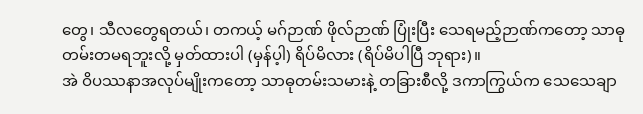တွေ၊ သီလတွေရတယ်၊ တကယ့် မဂ်ဉာဏ် ဖိုလ်ဉာဏ် ပြုံးပြီး သေရမည့်ဉာဏ်ကတော့ သာဓု တမ်းတမရဘူးလို့ မှတ်ထားပါ (မှန်ပ့ါ) ရိပ်မိလား (ရိပ်မိပါပြီ ဘုရား)။
အဲ ဝိပဿနာအလုပ်မျိုးကတော့ သာဓုတမ်းသမားနဲ့ တခြားစီလို့ ဒကာကြွယ်က သေသေချာ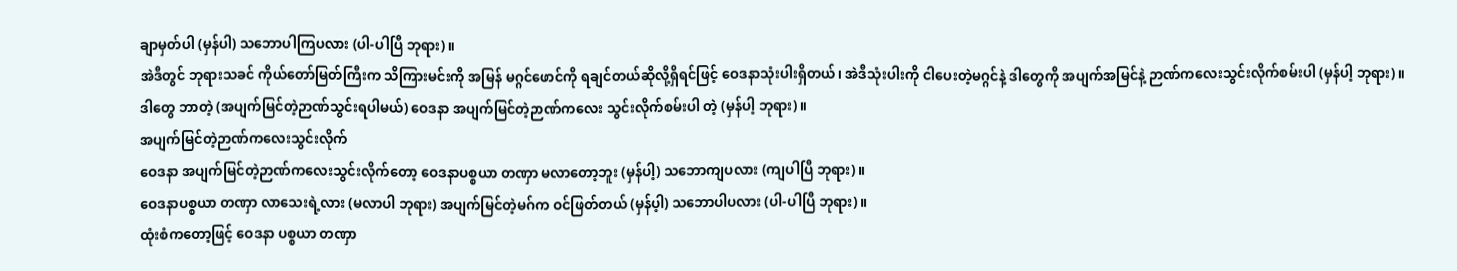ချာမှတ်ပါ (မှန်ပါ) သဘောပါကြပလား (ပါ-ပါပြီ ဘုရား)။
အဲဒီတွင် ဘုရားသခင် ကိုယ်တော်မြတ်ကြီးက သိကြားမင်းကို အမြန် မဂ္ဂင်ဖောင်ကို ရချင်တယ်ဆိုလို့ရှိရင်ဖြင့် ဝေဒနာသုံးပါးရှိတယ်၊ အဲဒီသုံးပါးကို ငါပေးတဲ့မဂ္ဂင်နဲ့ ဒါတွေကို အပျက်အမြင်နဲ့ ဉာဏ်ကလေးသွင်းလိုက်စမ်းပါ (မှန်ပါ့ ဘုရား)။
ဒါတွေ ဘာတဲ့ (အပျက်မြင်တဲ့ဉာဏ်သွင်းရပါမယ်) ဝေဒနာ အပျက်မြင်တဲ့ဉာဏ်ကလေး သွင်းလိုက်စမ်းပါ တဲ့ (မှန်ပါ့ ဘုရား)။
အပျက်မြင်တဲ့ဉာဏ်ကလေးသွင်းလိုက်
ဝေဒနာ အပျက်မြင်တဲ့ဉာဏ်ကလေးသွင်းလိုက်တော့ ဝေဒနာပစ္စယာ တဏှာ မလာတော့ဘူး (မှန်ပါ့) သဘောကျပလား (ကျပါပြီ ဘုရား)။
ဝေဒနာပစ္စယာ တဏှာ လာသေးရဲ့လား (မလာပါ ဘုရား) အပျက်မြင်တဲ့မဂ်က ဝင်ဖြတ်တယ် (မှန်ပ့ါ) သဘောပါပလား (ပါ-ပါပြီ ဘုရား)။
ထုံးစံကတော့ဖြင့် ဝေဒနာ ပစ္စယာ တဏှာ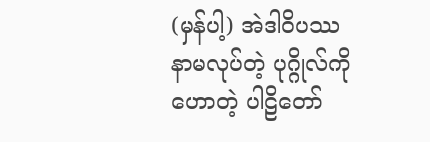(မှန်ပါ့) အဲဒါဝိပဿနာမလုပ်တဲ့ ပုဂ္ဂိုလ်ကိုဟောတဲ့ ပါဠိတော်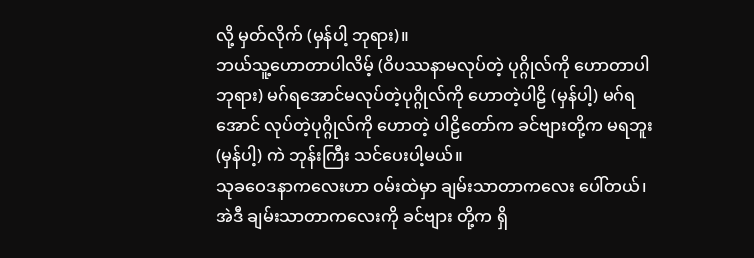လို့ မှတ်လိုက် (မှန်ပါ့ ဘုရား)။
ဘယ်သူ့ဟောတာပါလိမ့် (ဝိပဿနာမလုပ်တဲ့ ပုဂ္ဂိုလ်ကို ဟောတာပါ ဘုရား) မဂ်ရအောင်မလုပ်တဲ့ပုဂ္ဂိုလ်ကို ဟောတဲ့ပါဠိ (မှန်ပါ့) မဂ်ရအောင် လုပ်တဲ့ပုဂ္ဂိုလ်ကို ဟောတဲ့ ပါဠိတော်က ခင်ဗျားတို့က မရဘူး (မှန်ပါ့) ကဲ ဘုန်းကြီး သင်ပေးပါ့မယ်။
သုခဝေဒနာကလေးဟာ ဝမ်းထဲမှာ ချမ်းသာတာကလေး ပေါ်တယ်၊ အဲဒီ ချမ်းသာတာကလေးကို ခင်ဗျား တို့က ရှိ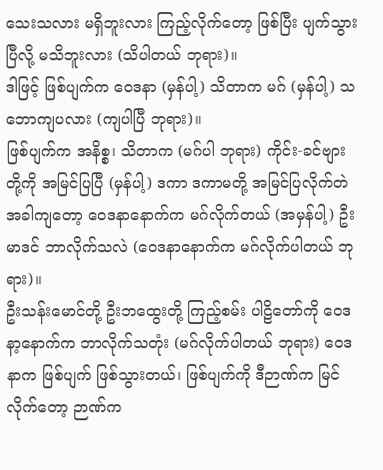သေးသလား မရှိဘူးလား ကြည့်လိုက်တော့ ဖြစ်ပြီး ပျက်သွားပြီလို့ မသိဘူးလား (သိပါတယ် ဘုရား)။
ဒါဖြင့် ဖြစ်ပျက်က ဝေဒနာ (မှန်ပါ့) သိတာက မဂ် (မှန်ပါ့) သဘောကျပလား (ကျပါပြီ ဘုရား)။
ဖြစ်ပျက်က အနိစ္စ၊ သိတာက (မဂ်ပါ ဘုရား) ကိုင်း-ခင်ဗျားတို့ကို အမြင်ပြပြီ (မှန်ပါ့) ဒကာ ဒကာမတို့ အမြင်ပြလိုက်တဲအခါကျတော့ ဝေဒနာနောက်က မဂ်လိုက်တယ် (အမှန်ပါ့) ဦးမာဒင် ဘာလိုက်သလဲ (ဝေဒနာနောက်က မဂ်လိုက်ပါတယ် ဘုရား)။
ဦးသန်းမောင်တို့ ဦးဘထွေးတို့ ကြည့်စမ်း ပါဠိတော်ကို ဝေဒနာ့နောက်က ဘာလိုက်သတုံး (မဂ်လိုက်ပါတယ် ဘုရား) ဝေဒနာက ဖြစ်ပျက် ဖြစ်သွားတယ်၊ ဖြစ်ပျက်ကို ဒီဉာဏ်က မြင်လိုက်တော့ ဉာဏ်က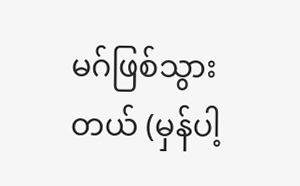မဂ်ဖြစ်သွားတယ် (မှန်ပါ့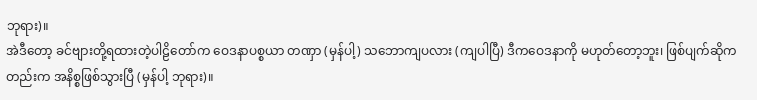ဘုရား)။
အဲဒီတော့ ခင်ဗျားတို့ရထားတဲ့ပါဠိတော်က ဝေဒနာပစ္စယာ တဏှာ (မှန်ပါ့) သဘောကျပလား (ကျပါပြီ) ဒီကဝေဒနာကို မဟုတ်တော့ဘူး၊ ဖြစ်ပျက်ဆိုကတည်းက အနိစ္စဖြစ်သွားပြီ (မှန်ပါ့ ဘုရား)။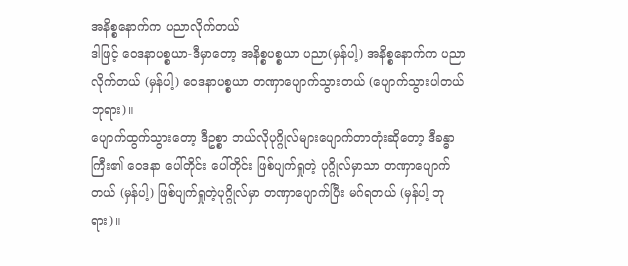အနိစ္စနောက်က ပညာလိုက်တယ်
ဒါဖြင့် ဝေဒနာပစ္စယာ-ဒီမှာတော့ အနိစ္စပစ္စယာ ပညာ(မှန်ပါ့) အနိစ္စနောက်က ပညာလိုက်တယ် (မှန်ပါ့) ဝေဒနာပစ္စယာ တဏှာပျောက်သွားတယ် (ပျောက်သွားပါတယ် ဘုရား)။
ပျောက်ထွက်သွားတော့ ဒီဥစ္စာ ဘယ်လိုပုဂ္ဂိုလ်များပျောက်တာတုံးဆိုတော့ ဒီခန္ဓာကြီး၏ ဝေဒနာ ပေါ်တိုင်း ပေါ်တိုင်း ဖြစ်ပျက်ရှုတဲ့ ပုဂ္ဂိုလ်မှာသာ တဏှာပျောက်တယ် (မှန်ပါ့) ဖြစ်ပျက်ရှုတဲ့ပုဂ္ဂိုလ်မှာ တဏှာပျောက်ပြီး မဂ်ရတယ် (မှန်ပါ့ ဘုရား)။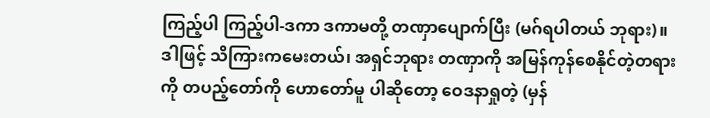ကြည့်ပါ ကြည့်ပါ-ဒကာ ဒကာမတို့ တဏှာပျောက်ပြီး (မဂ်ရပါတယ် ဘုရား)။
ဒါဖြင့် သိကြားကမေးတယ်၊ အရှင်ဘုရား တဏှာကို အမြန်ကုန်စေနိုင်တဲ့တရားကို တပည့်တော်ကို ဟောတော်မူ ပါဆိုတော့ ဝေဒနာရှုတဲ့ (မှန်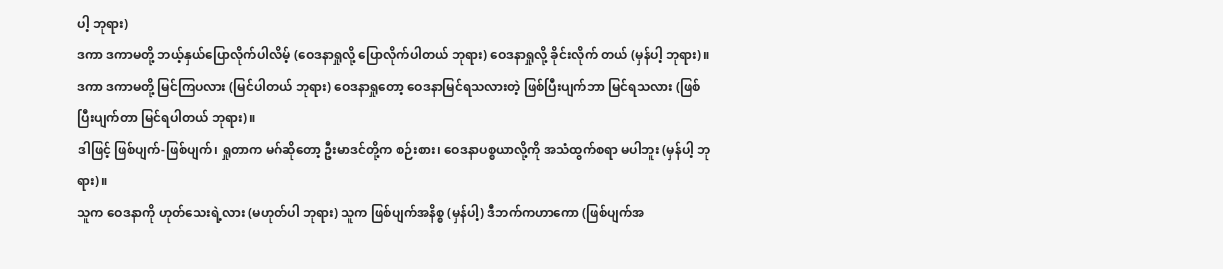ပါ့ ဘုရား)
ဒကာ ဒကာမတို့ ဘယ့်နှယ်ပြောလိုက်ပါလိမ့် (ဝေဒနာရှုလို့ ပြောလိုက်ပါတယ် ဘုရား) ဝေဒနာရှုလို့ ခိုင်းလိုက် တယ် (မှန်ပါ့ ဘုရား)။
ဒကာ ဒကာမတို့ မြင်ကြပလား (မြင်ပါတယ် ဘုရား) ဝေဒနာရှုတော့ ဝေဒနာမြင်ရသလားတဲ့ ဖြစ်ပြီးပျက်ဘာ မြင်ရသလား (ဖြစ်ပြီးပျက်တာ မြင်ရပါတယ် ဘုရား)။
ဒါဖြင့် ဖြစ်ပျက်-ဖြစ်ပျက်၊ ရှုတာက မဂ်ဆိုတော့ ဦးမာဒင်တို့က စဉ်းစား၊ ဝေဒနာပစ္စယာလို့ကို အသံထွက်စရာ မပါဘူး (မှန်ပါ့ ဘုရား)။
သူက ဝေဒနာကို ဟုတ်သေးရဲ့လား (မဟုတ်ပါ ဘုရား) သူက ဖြစ်ပျက်အနိစ္စ (မှန်ပါ့) ဒီဘက်ကဟာကော (ဖြစ်ပျက်အ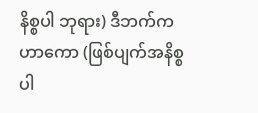နိစ္စပါ ဘုရား) ဒီဘက်ကဟာကော (ဖြစ်ပျက်အနိစ္စပါ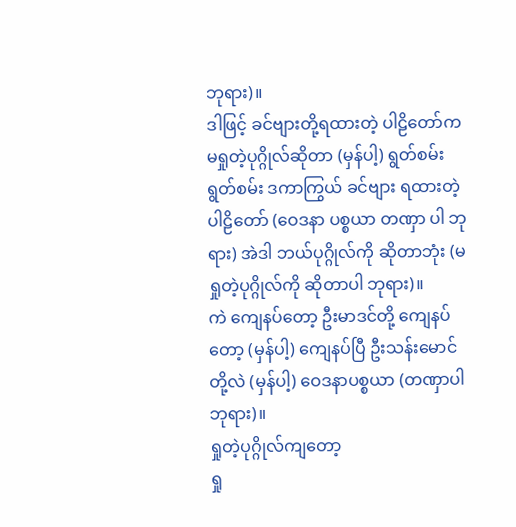ဘုရား)။
ဒါဖြင့် ခင်ဗျားတို့ရထားတဲ့ ပါဠိတော်က မရှုတဲ့ပုဂ္ဂိုလ်ဆိုတာ (မှန်ပါ့) ရွတ်စမ်း ရွတ်စမ်း ဒကာကြွယ် ခင်ဗျား ရထားတဲ့ ပါဠိတော် (ဝေဒနာ ပစ္စယာ တဏှာ ပါ ဘုရား) အဲဒါ ဘယ်ပုဂ္ဂိုလ်ကို ဆိုတာဘုံး (မရှုတဲ့ပုဂ္ဂိုလ်ကို ဆိုတာပါ ဘုရား)။
ကဲ ကျေနပ်တော့ ဦးမာဒင်တို့ ကျေနပ်တော့ (မှန်ပါ့) ကျေနပ်ပြီ ဦးသန်းမောင်တို့လဲ (မှန်ပါ့) ဝေဒနာပစ္စယာ (တဏှာပါ ဘုရား)။
ရှုတဲ့ပုဂ္ဂိုလ်ကျတော့
ရှု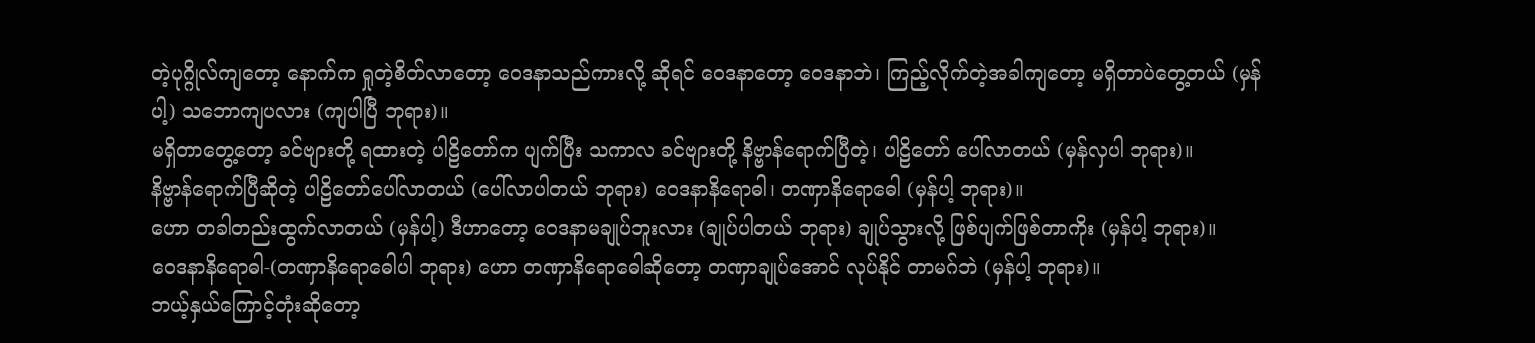တဲ့ပုဂ္ဂိုလ်ကျတော့ နောက်က ရှုတဲ့စိတ်လာတော့ ဝေဒနာသည်ကားလို့ ဆိုရင် ဝေဒနာတော့ ဝေဒနာဘဲ၊ ကြည့်လိုက်တဲ့အခါကျတော့ မရှိတာပဲတွေ့တယ် (မှန်ပါ့) သဘောကျပလား (ကျပါပြီ ဘုရား)။
မရှိတာတွေ့တော့ ခင်ဗျားတို့ ရထားတဲ့ ပါဠိတော်က ပျက်ပြီး သကာလ ခင်ဗျားတို့ နိဗ္ဗာန်ရောက်ပြီတဲ့၊ ပါဠိတော် ပေါ်လာတယ် (မှန်လှပါ ဘုရား)။
နိဗ္ဗာန်ရောက်ပြီဆိုတဲ့ ပါဠိတော်ပေါ်လာတယ် (ပေါ်လာပါတယ် ဘုရား) ဝေဒနာနိရောဓါ၊ တဏှာနိရောဓေါ (မှန်ပါ့ ဘုရား)။
ဟော တခါတည်းထွက်လာတယ် (မှန်ပါ့) ဒီဟာတော့ ဝေဒနာမချုပ်ဘူးလား (ချုပ်ပါတယ် ဘုရား) ချုပ်သွားလို့ ဖြစ်ပျက်ဖြစ်တာကိုး (မှန်ပါ့ ဘုရား)။
ဝေဒနာနိရောဓါ-(တဏှာနိရောဓေါပါ ဘုရား) ဟော တဏှာနိရောဓေါဆိုတော့ တဏှာချုပ်အောင် လုပ်နိုင် တာမဂ်ဘဲ (မှန်ပါ့ ဘုရား)။
ဘယ့်နှယ်ကြောင့်တုံးဆိုတော့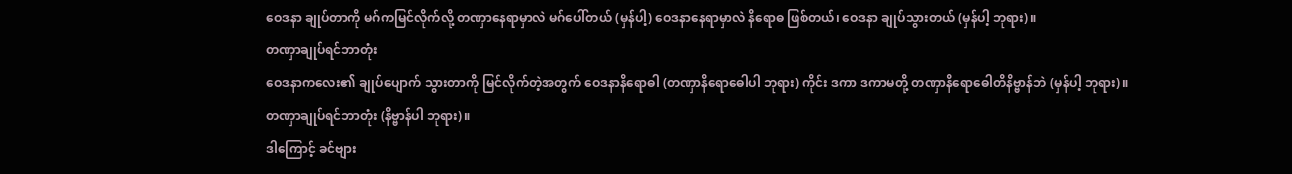ဝေဒနာ ချုပ်တာကို မဂ်ကမြင်လိုက်လို့ တဏှာနေရာမှာလဲ မဂ်ပေါ်တယ် (မှန်ပါ့) ဝေဒနာနေရာမှာလဲ နိရောဓ ဖြစ်တယ်၊ ဝေဒနာ ချုပ်သွားတယ် (မှန်ပါ့ ဘုရား)။
တဏှာချုပ်ရင်ဘာတုံး
ဝေဒနာကလေး၏ ချုပ်ပျောက် သွားတာကို မြင်လိုက်တဲ့အတွက် ဝေဒနာနိရောဓါ (တဏှာနိရောဓေါပါ ဘုရား) ကိုင်း ဒကာ ဒကာမတို့ တဏှာနိရောဓေါတိနိဗ္ဗာန်ဘဲ (မှန်ပါ့ ဘုရား)။
တဏှာချုပ်ရင်ဘာတုံး (နိဗ္ဗာန်ပါ ဘုရား)။
ဒါကြောင့် ခင်ဗျား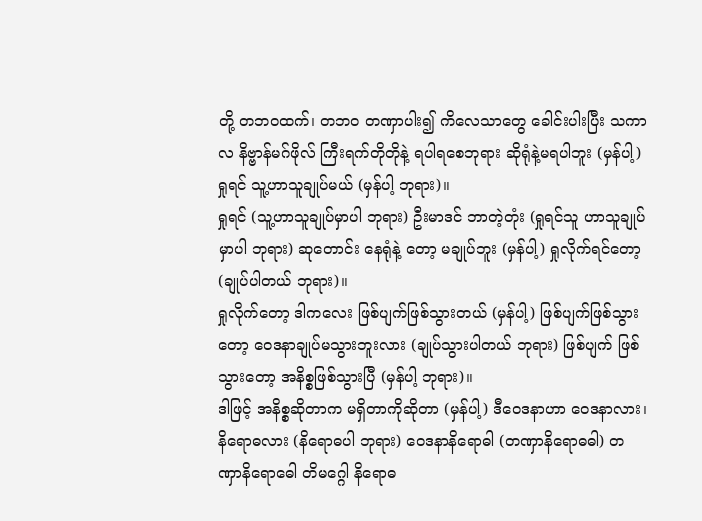တို့ တဘဝထက်၊ တဘဝ တဏှာပါး၍ ကိလေသာတွေ ခေါင်းပါးပြီး သကာလ နိဗ္ဗာန်မဂ်ဖိုလ် ကြီးရက်တိုတိုနဲ့ ရပါရစေဘုရား ဆိုရုံနဲ့မရပါဘူး (မှန်ပါ့) ရှုရင် သူ့ဟာသူချုပ်မယ် (မှန်ပါ့ ဘုရား)။
ရှုရင် (သူ့ဟာသူချုပ်မှာပါ ဘုရား) ဦးမာဒင် ဘာတဲ့တုံး (ရှုရင်သူ ဟာသူချုပ်မှာပါ ဘုရား) ဆုတောင်း နေရုံနဲ့ တော့ မချုပ်ဘူး (မှန်ပါ့) ရှုလိုက်ရင်တော့ (ချုပ်ပါတယ် ဘုရား)။
ရှုလိုက်တော့ ဒါကလေး ဖြစ်ပျက်ဖြစ်သွားတယ် (မှန်ပါ့) ဖြစ်ပျက်ဖြစ်သွားတော့ ဝေဒနာချုပ်မသွားဘူးလား (ချုပ်သွားပါတယ် ဘုရား) ဖြစ်ပျက် ဖြစ်သွားတော့ အနိစ္စဖြစ်သွားပြီ (မှန်ပါ့ ဘုရား)။
ဒါဖြင့် အနိစ္စဆိုတာက မရှိတာကိုဆိုတာ (မှန်ပါ့) ဒီဝေဒနာဟာ ဝေဒနာလား၊ နိရောဓလား (နိရောဓပါ ဘုရား) ဝေဒနာနိရောဓါ (တဏှာနိရောဓဓါ) တဏှာနိရောဓေါ တိမဂ္ဂေါ နိရောဓ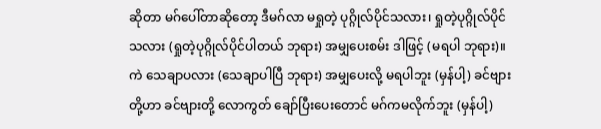ဆိုတာ မဂ်ပေါ်တာဆိုတော့ ဒီမဂ်လာ မရှုတဲ့ ပုဂ္ဂိုလ်ပိုင်သလား၊ ရှုတဲ့ပုဂ္ဂိုလ်ပိုင်သလား (ရှုတဲ့ပုဂ္ဂိုလ်ပိုင်ပါတယ် ဘုရား) အမျှပေးစမ်း ဒါဖြင့် (မရပါ ဘုရား)။
ကဲ သေချာပလား (သေချာပါပြီ ဘုရား) အမျှပေးလို့ မရပါဘူး (မှန်ပါ့) ခင်ဗျားတို့ဟာ ခင်ဗျားတို့ လောကွတ် ချော်ပြီးပေးတောင် မဂ်ကမလိုက်ဘူး (မှန်ပါ့)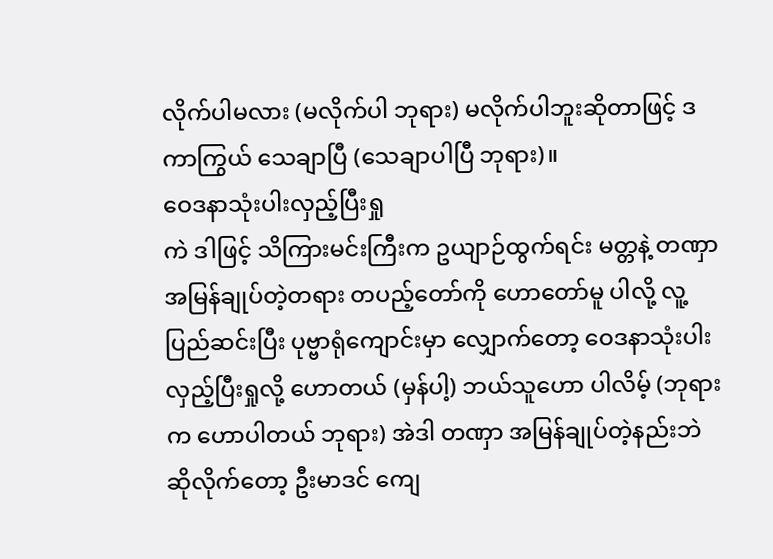လိုက်ပါမလား (မလိုက်ပါ ဘုရား) မလိုက်ပါဘူးဆိုတာဖြင့် ဒကာကြွယ် သေချာပြီ (သေချာပါပြီ ဘုရား)။
ဝေဒနာသုံးပါးလှည့်ပြီးရှု
ကဲ ဒါဖြင့် သိကြားမင်းကြီးက ဥယျာဉ်ထွက်ရင်း မတ္တနဲ့ တဏှာအမြန်ချုပ်တဲ့တရား တပည့်တော်ကို ဟောတော်မူ ပါလို့ လူ့ပြည်ဆင်းပြီး ပုဗ္ဗာရုံကျောင်းမှာ လျှောက်တော့ ဝေဒနာသုံးပါးလှည့်ပြီးရှုလို့ ဟောတယ် (မှန်ပါ့) ဘယ်သူဟော ပါလိမ့် (ဘုရားက ဟောပါတယ် ဘုရား) အဲဒါ တဏှာ အမြန်ချုပ်တဲ့နည်းဘဲ ဆိုလိုက်တော့ ဦးမာဒင် ကျေ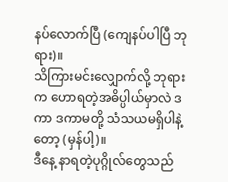နပ်လောက်ပြီ (ကျေနပ်ပါပြီ ဘုရား)။
သိကြားမင်းလျှောက်လို့ ဘုရားက ဟောရတဲ့အဓိပ္ပါယ်မှာလဲ ဒကာ ဒကာမတို့ သံသယမရှိပါနဲ့တော့ (မှန်ပါ့)။
ဒီနေ့ နာရတဲ့ပုဂ္ဂိုလ်တွေသည်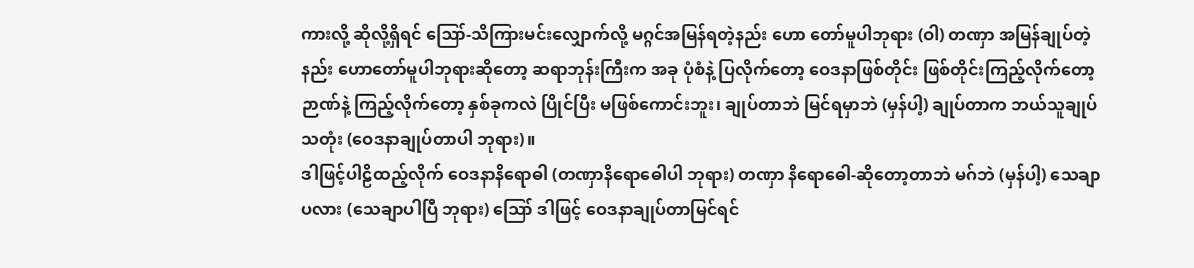ကားလို့ ဆိုလို့ရှိရင် ဪ-သိကြားမင်းလျှောက်လို့ မဂ္ဂင်အမြန်ရတဲ့နည်း ဟော တော်မူပါဘုရား (ဝါ) တဏှာ အမြန်ချုပ်တဲ့နည်း ဟောတော်မူပါဘုရားဆိုတော့ ဆရာဘုန်းကြီးက အခု ပုံစံနဲ့ ပြလိုက်တော့ ဝေဒနာဖြစ်တိုင်း ဖြစ်တိုင်းကြည့်လိုက်တော့ ဉာဏ်နဲ့ ကြည့်လိုက်တော့ နှစ်ခုကလဲ ပြိုင်ပြီး မဖြစ်ကောင်းဘူး၊ ချုပ်တာဘဲ မြင်ရမှာဘဲ (မှန်ပါ့) ချုပ်တာက ဘယ်သူချုပ်သတုံး (ဝေဒနာချုပ်တာပါ ဘုရား)။
ဒါဖြင့်ပါဠိထည့်လိုက် ဝေဒနာနိရောဓါ (တဏှာနိရောဓေါပါ ဘုရား) တဏှာ နိရောဓေါ-ဆိုတော့တာဘဲ မဂ်ဘဲ (မှန်ပါ့) သေချာပလား (သေချာပါပြီ ဘုရား) ဪ ဒါဖြင့် ဝေဒနာချုပ်တာမြင်ရင်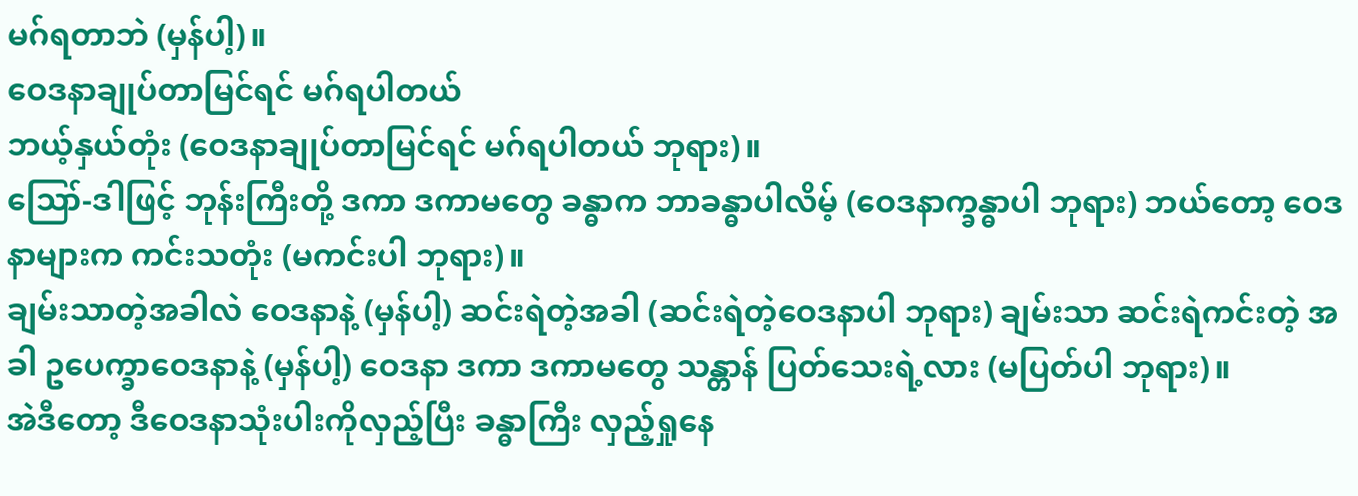မဂ်ရတာဘဲ (မှန်ပါ့)။
ဝေဒနာချုပ်တာမြင်ရင် မဂ်ရပါတယ်
ဘယ့်နှယ်တုံး (ဝေဒနာချုပ်တာမြင်ရင် မဂ်ရပါတယ် ဘုရား)။
ဪ-ဒါဖြင့် ဘုန်းကြီးတို့ ဒကာ ဒကာမတွေ ခန္ဓာက ဘာခန္ဓာပါလိမ့် (ဝေဒနာက္ခန္ဓာပါ ဘုရား) ဘယ်တော့ ဝေဒနာများက ကင်းသတုံး (မကင်းပါ ဘုရား)။
ချမ်းသာတဲ့အခါလဲ ဝေဒနာနဲ့ (မှန်ပါ့) ဆင်းရဲတဲ့အခါ (ဆင်းရဲတဲ့ဝေဒနာပါ ဘုရား) ချမ်းသာ ဆင်းရဲကင်းတဲ့ အခါ ဥပေက္ခာဝေဒနာနဲ့ (မှန်ပါ့) ဝေဒနာ ဒကာ ဒကာမတွေ သန္တာန် ပြတ်သေးရဲ့လား (မပြတ်ပါ ဘုရား)။
အဲဒီတော့ ဒီဝေဒနာသုံးပါးကိုလှည့်ပြီး ခန္ဓာကြီး လှည့်ရှုနေ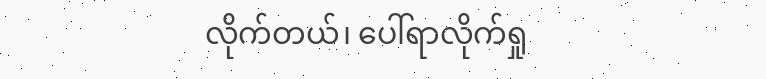လိုက်တယ်၊ ပေါ်ရာလိုက်ရှု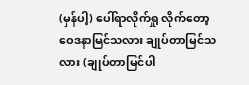(မှန်ပါ့) ပေါ်ရာလိုက်ရှု လိုက်တော့ ဝေဒနာမြင်သလား ချုပ်တာမြင်သလား (ချုပ်တာမြင်ပါ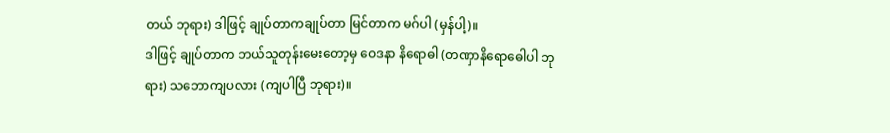တယ် ဘုရား) ဒါဖြင့် ချုပ်တာကချုပ်တာ မြင်တာက မဂ်ပါ (မှန်ပါ့)။
ဒါဖြင့် ချုပ်တာက ဘယ်သူတုန်းမေးတော့မှ ဝေဒနာ နိရောဓါ (တဏှာနိရောဓေါပါ ဘုရား) သဘောကျပလား (ကျပါပြီ ဘုရား)။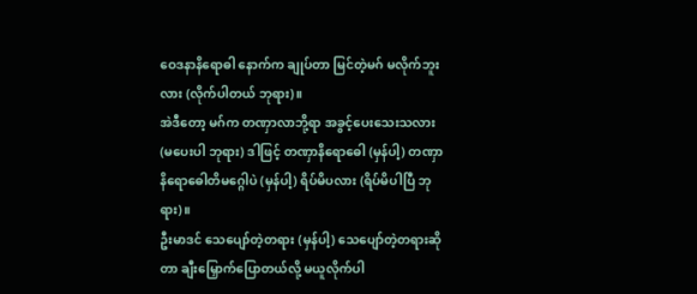ဝေဒနာနိရောဓါ နောက်က ချုပ်တာ မြင်တဲ့မဂ် မလိုက်ဘူးလား (လိုက်ပါတယ် ဘုရား)။
အဲဒီတော့ မဂ်က တဏှာလာဘို့ရာ အခွင့်ပေးသေးသလား (မပေးပါ ဘုရား) ဒါဖြင့် တဏှာနိရောဓေါ (မှန်ပါ့) တဏှာနိရောဓေါတိမဂ္ဂေါပဲ (မှန်ပါ့) ရိပ်မိပလား (ရိပ်မိပါပြီ ဘုရား)။
ဦးမာဒင် သေပျော်တဲ့တရား (မှန်ပါ့) သေပျော်တဲ့တရားဆိုတာ ချီးမြှောက်ပြောတယ်လို့ မယူလိုက်ပါ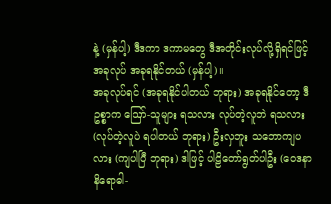နဲ့ (မှန်ပါ့) ဒီဒကာ ဒကာမတွေ ဒီအတိုင်းလုပ်လို့ရှိရင်ဖြင့် အခုလုပ် အခုရနိုင်တယ် (မှန်ပါ့)။
အခုလုပ်ရင် (အခုရနိုင်ပါတယ် ဘုရား) အခုရနိုင်တော့ ဒီဥစ္စာက ဪ-သူများ ရသလား လုပ်တဲ့လူဘဲ ရသလား (လုပ်တဲ့လူပဲ ရပါတယ် ဘုရား) ဦးလှဘူး သဘောကျပလား (ကျပါပြီ ဘုရား) ဒါဖြင့် ပါဠိတော်ရွတ်ပါဦး (ဝေဒနာနိရောဓါ-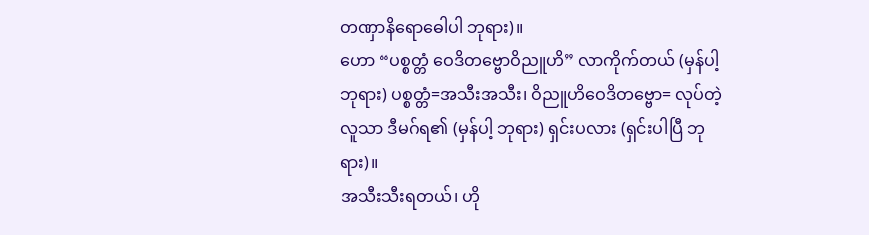တဏှာနိရောဓေါပါ ဘုရား)။
ဟော “ပစ္စတ္တံ ဝေဒိတဗ္ဗောဝိညူဟိ” လာကိုက်တယ် (မှန်ပါ့ ဘုရား) ပစ္စတ္တံ=အသီးအသီး၊ ဝိညူဟိဝေဒိတဗ္ဗော= လုပ်တဲ့လူသာ ဒီမဂ်ရ၏ (မှန်ပါ့ ဘုရား) ရှင်းပလား (ရှင်းပါပြီ ဘုရား)။
အသီးသီးရတယ်၊ ဟို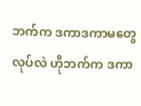ဘက်က ဒကာဒကာမတွေ လုပ်လဲ ဟိုဘက်က ဒကာ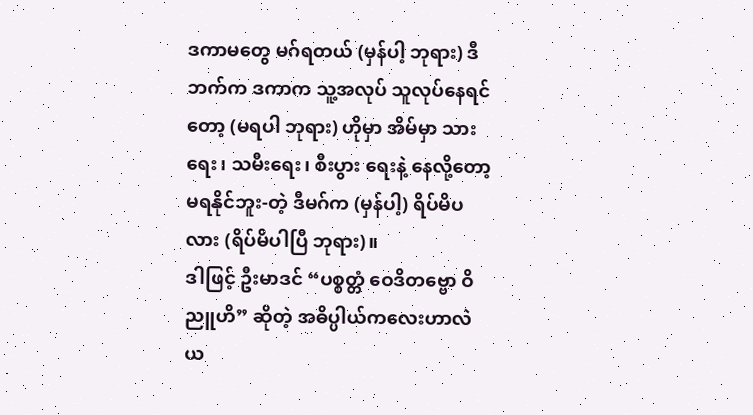ဒကာမတွေ မဂ်ရတယ် (မှန်ပါ့ ဘုရား) ဒီဘက်က ဒကာက သူ့အလုပ် သူလုပ်နေရင်တော့ (မရပါ ဘုရား) ဟိုမှာ အိမ်မှာ သားရေး၊ သမီးရေး၊ စီးပွား ရေးနဲ့ နေလို့တော့ မရနိုင်ဘူး-တဲ့ ဒီမဂ်က (မှန်ပါ့) ရိပ်မိပလား (ရိပ်မိပါပြီ ဘုရား)။
ဒါဖြင့် ဦးမာဒင် “ပစ္စတ္တံ ဝေဒိတဗ္ဗော ဝိညူဟိ” ဆိုတဲ့ အဓိပ္ပါယ်ကလေးဟာလဲ ယ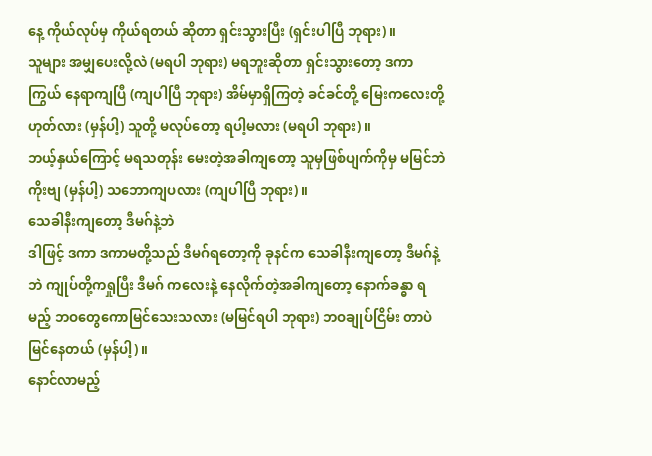နေ့ ကိုယ်လုပ်မှ ကိုယ်ရတယ် ဆိုတာ ရှင်းသွားပြီး (ရှင်းပါပြီ ဘုရား)။
သူများ အမျှပေးလို့လဲ (မရပါ ဘုရား) မရဘူးဆိုတာ ရှင်းသွားတော့ ဒကာကြွယ် နေရာကျပြီ (ကျပါပြီ ဘုရား) အိမ်မှာရှိကြတဲ့ ခင်ခင်တို့ မြေးကလေးတို့ ဟုတ်လား (မှန်ပါ့) သူတို့ မလုပ်တော့ ရပါ့မလား (မရပါ ဘုရား)။
ဘယ့်နှယ်ကြောင့် မရသတုန်း မေးတဲ့အခါကျတော့ သူမှဖြစ်ပျက်ကိုမှ မမြင်ဘဲကိုးဗျ (မှန်ပါ့) သဘောကျပလား (ကျပါပြီ ဘုရား)။
သေခါနီးကျတော့ ဒီမဂ်နဲ့ဘဲ
ဒါဖြင့် ဒကာ ဒကာမတို့သည် ဒီမဂ်ရတော့ကို ခုနင်က သေခါနီးကျတော့ ဒီမဂ်နဲ့ဘဲ ကျုပ်တို့ကရှုပြီး ဒီမဂ် ကလေးနဲ့ နေလိုက်တဲ့အခါကျတော့ နောက်ခန္ဓာ ရမည့် ဘဝတွေကောမြင်သေးသလား (မမြင်ရပါ ဘုရား) ဘဝချုပ်ငြိမ်း တာပဲ မြင်နေတယ် (မှန်ပါ့)။
နောင်လာမည့်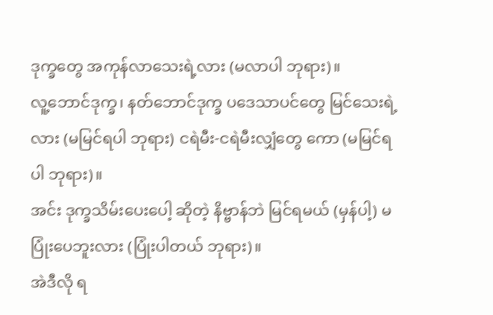ဒုက္ခတွေ အကုန်လာသေးရဲ့လား (မလာပါ ဘုရား)။
လူ့ဘောင်ဒုက္ခ၊ နတ်ဘောင်ဒုက္ခ ပဒေသာပင်တွေ မြင်သေးရဲ့လား (မမြင်ရပါ ဘုရား) ငရဲမီး-ငရဲမီးလျှံတွေ ကော (မမြင်ရပါ ဘုရား)။
အင်း ဒုက္ခသိမ်းပေးပေါ့ ဆိုတဲ့ နိဗ္ဗာန်ဘဲ မြင်ရမယ် (မှန်ပါ့) မပြုံးပေဘူးလား (ပြုံးပါတယ် ဘုရား)။
အဲဒီလို ရ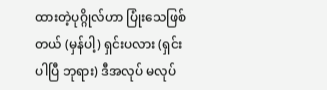ထားတဲ့ပုဂ္ဂိုလ်ဟာ ပြုံးသေဖြစ်တယ် (မှန်ပါ့) ရှင်းပလား (ရှင်းပါပြီ ဘုရား) ဒီအလုပ် မလုပ်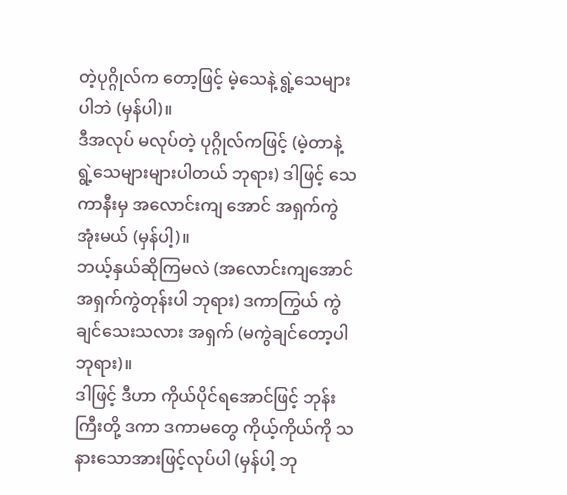တဲ့ပုဂ္ဂိုလ်က တော့ဖြင့် မဲ့သေနဲ့ ရွဲ့သေများပါဘဲ (မှန်ပါ)။
ဒီအလုပ် မလုပ်တဲ့ ပုဂ္ဂိုလ်ကဖြင့် (မဲ့တာနဲ့ ရွဲ့သေများများပါတယ် ဘုရား) ဒါဖြင့် သေကာနီးမှ အလောင်းကျ အောင် အရှက်ကွဲအုံးမယ် (မှန်ပါ့)။
ဘယ့်နှယ်ဆိုကြမလဲ (အလောင်းကျအောင် အရှက်ကွဲတုန်းပါ ဘုရား) ဒကာကြွယ် ကွဲချင်သေးသလား အရှက် (မကွဲချင်တော့ပါ ဘုရား)။
ဒါဖြင့် ဒီဟာ ကိုယ်ပိုင်ရအောင်ဖြင့် ဘုန်းကြီးတို့ ဒကာ ဒကာမတွေ ကိုယ့်ကိုယ်ကို သနားသောအားဖြင့်လုပ်ပါ (မှန်ပါ့ ဘု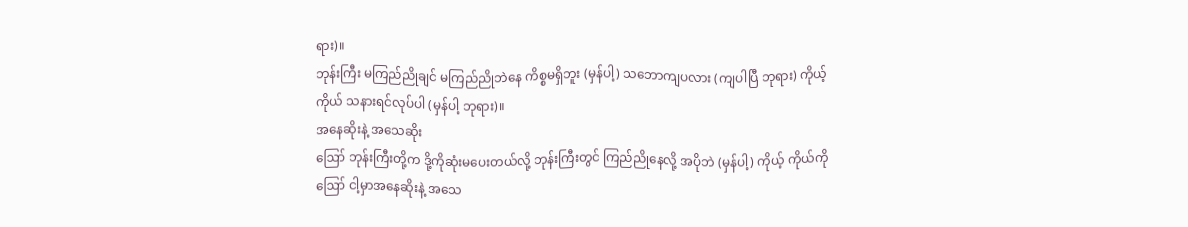ရား)။
ဘုန်းကြီး မကြည်ညိုချင် မကြည်ညိုဘဲနေ ကိစ္စမရှိဘူး (မှန်ပါ့) သဘောကျပလား (ကျပါပြီ ဘုရား) ကိုယ့်ကိုယ် သနားရင်လုပ်ပါ (မှန်ပါ့ ဘုရား)။
အနေဆိုးနဲ့ အသေဆိုး
ဪ ဘုန်းကြီးတို့က ဒို့ကိုဆုံးမပေးတယ်လို့ ဘုန်းကြီးတွင် ကြည်ညိုနေလို့ အပိုဘဲ (မှန်ပါ့) ကိုယ့် ကိုယ်ကို ဪ ငါ့မှာအနေဆိုးနဲ့ အသေ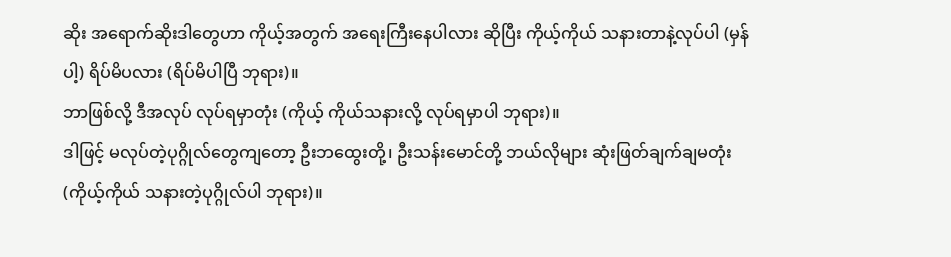ဆိုး အရောက်ဆိုးဒါတွေဟာ ကိုယ့်အတွက် အရေးကြီးနေပါလား ဆိုပြီး ကိုယ့်ကိုယ် သနားတာနဲ့လုပ်ပါ (မှန်ပါ့) ရိပ်မိပလား (ရိပ်မိပါပြီ ဘုရား)။
ဘာဖြစ်လို့ ဒီအလုပ် လုပ်ရမှာတုံး (ကိုယ့် ကိုယ်သနားလို့ လုပ်ရမှာပါ ဘုရား)။
ဒါဖြင့် မလုပ်တဲ့ပုဂ္ဂိုလ်တွေကျတော့ ဦးဘထွေးတို့၊ ဦးသန်းမောင်တို့ ဘယ်လိုများ ဆုံးဖြတ်ချက်ချမတုံး (ကိုယ့်ကိုယ် သနားတဲ့ပုဂ္ဂိုလ်ပါ ဘုရား)။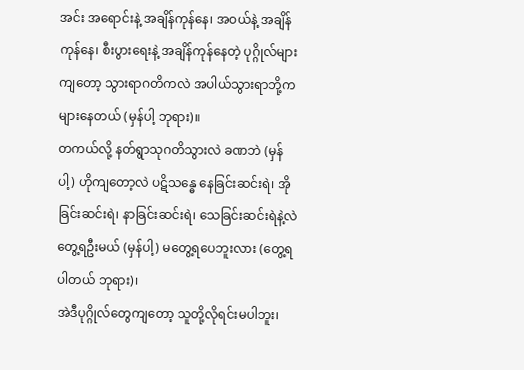အင်း အရောင်းနဲ့ အချိန်ကုန်နေ၊ အဝယ်နဲ့ အချိန်ကုန်နေ၊ စီးပွားရေးနဲ့ အချိန်ကုန်နေတဲ့ ပုဂ္ဂိုလ်များကျတော့ သွားရာဂတိကလဲ အပါယ်သွားရာဘို့က များနေတယ် (မှန်ပါ့ ဘုရား)။
တကယ်လို့ နတ်ရွာသုဂတိသွားလဲ ခဏဘဲ (မှန်ပါ့) ဟိုကျတော့လဲ ပဋိသန္ဓေ နေခြင်းဆင်းရဲ၊ အိုခြင်းဆင်းရဲ၊ နာခြင်းဆင်းရဲ၊ သေခြင်းဆင်းရဲနဲ့လဲ တွေ့ရဦးမယ် (မှန်ပါ့) မတွေ့ရပေဘူးလား (တွေ့ရပါတယ် ဘုရား)၊
အဲဒီပုဂ္ဂိုလ်တွေကျတော့ သူတို့လိုရင်းမပါဘူး၊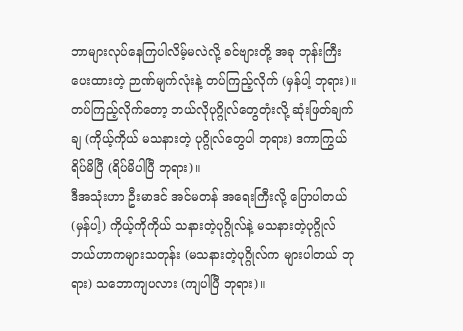ဘာများလုပ်နေကြပါလိမ့်မလဲလို့ ခင်ဗျားတို့ အခု ဘုန်းကြီး ပေးထားတဲ့ ဉာဏ်မျက်လုံးနဲ့ တပ်ကြည့်လိုက် (မှန်ပါ့ ဘုရား)။
တပ်ကြည့်လိုက်တော့ ဘယ်လိုပုဂ္ဂိုလ်တွေတုံးလို့ ဆုံးဖြတ်ချက်ချ (ကိုယ့်ကိုယ် မသနားတဲ့ ပုဂ္ဂိုလ်တွေပါ ဘုရား) ဒကာကြွယ် ရိပ်မိပြီ (ရိပ်မိပါပြီ ဘုရား)။
ဒီအသုံးဟာ ဦးမာဒင် အင်မတန် အရေးကြီးလို့ ပြောပါတယ် (မှန်ပါ့) ကိုယ့်ကိုကိုယ် သနားတဲ့ပုဂ္ဂိုလ်နဲ့ မသနားတဲ့ပုဂ္ဂိုလ် ဘယ်ဟာကများသတုန်း (မသနားတဲ့ပုဂ္ဂိုလ်က များပါတယ် ဘုရား) သဘောကျပလား (ကျပါပြီ ဘုရား)။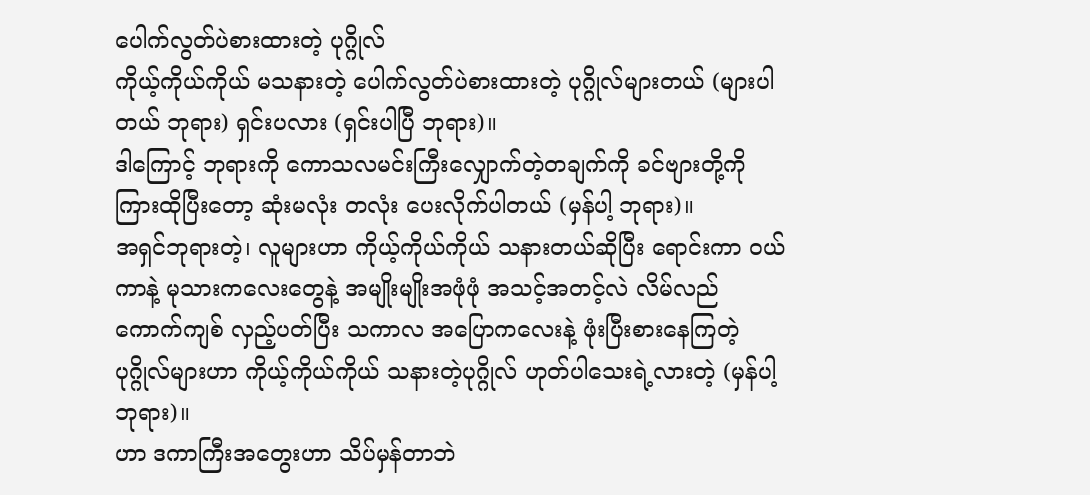ပေါက်လွတ်ပဲစားထားတဲ့ ပုဂ္ဂိုလ်
ကိုယ့်ကိုယ်ကိုယ် မသနားတဲ့ ပေါက်လွတ်ပဲစားထားတဲ့ ပုဂ္ဂိုလ်များတယ် (များပါတယ် ဘုရား) ရှင်းပလား (ရှင်းပါပြီ ဘုရား)။
ဒါကြောင့် ဘုရားကို ကောသလမင်းကြီးလျှောက်တဲ့တချက်ကို ခင်ဗျားတို့ကို ကြားထိုပြီးတော့ ဆုံးမလုံး တလုံး ပေးလိုက်ပါတယ် (မှန်ပါ့ ဘုရား)။
အရှင်ဘုရားတဲ့၊ လူများဟာ ကိုယ့်ကိုယ်ကိုယ် သနားတယ်ဆိုပြီး ရောင်းကာ ဝယ်ကာနဲ့ မုသားကလေးတွေနဲ့ အမျိုးမျိုးအဖုံဖုံ အသင့်အတင့်လဲ လိမ်လည် ကောက်ကျစ် လှည့်ပတ်ပြီး သကာလ အပြောကလေးနဲ့ ဖုံးပြီးစားနေကြတဲ့ ပုဂ္ဂိုလ်များဟာ ကိုယ့်ကိုယ်ကိုယ် သနားတဲ့ပုဂ္ဂိုလ် ဟုတ်ပါသေးရဲ့လားတဲ့ (မှန်ပါ့ ဘုရား)။
ဟာ ဒကာကြီးအတွေးဟာ သိပ်မှန်တာဘဲ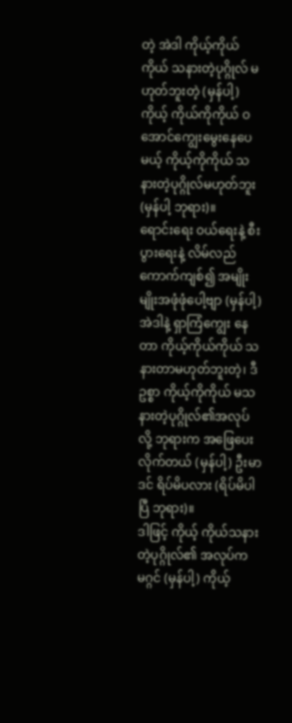တဲ့ အဲဒါ ကိုယ့်ကိုယ်ကိုယ် သနားတဲ့ပုဂ္ဂိုလ် မဟုတ်ဘူးတဲ့ (မှန်ပါ့) ကိုယ့် ကိုယ်ကိုကိုယ် ဝအောင်ကျွေးမွေးနေပေမယ့် ကိုယ့်ကိုကိုယ် သနားတဲ့ပုဂ္ဂိုလ်မဟုတ်ဘူး (မှန်ပါ့ ဘုရား)။
ရောင်းရေး ဝယ်ရေးနဲ့ စီးပွားရေးနဲ့ လိမ်လည်ကောက်ကျစ်၍ အမျိုးမျိုးအဖုံဖုံပေါ့ဗျာ (မှန်ပါ့) အဲဒါနဲ့ ရှာကြံကျွေး နေတာ ကိုယ့်ကိုယ်ကိုယ် သနားတာမဟုတ်ဘူးတဲ့၊ ဒီဥစ္စာ ကိုယ့်ကိုကိုယ် မသနားတဲ့ပုဂ္ဂိုလ်၏အလုပ်လို့ ဘုရားက အဖြေပေးလိုက်တယ် (မှန်ပါ့) ဦးမာဒင် ရိပ်မိပလား (ရိပ်မိပါပြီ ဘုရား)။
ဒါဖြင့် ကိုယ့် ကိုယ်သနားတဲ့ပုဂ္ဂိုလ်၏ အလုပ်က မဂ္ဂင် (မှန်ပါ့) ကိုယ့်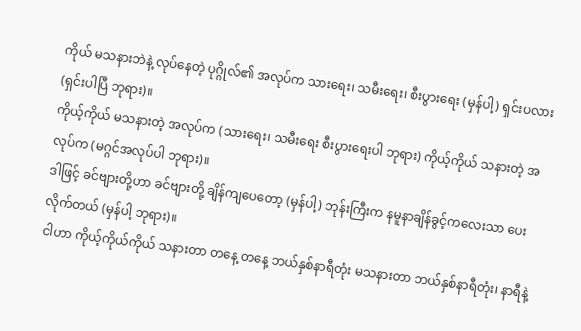ကိုယ် မသနားဘဲနဲ့ လုပ်နေတဲ့ ပုဂ္ဂိုလ်၏ အလုပ်က သားရေး၊ သမီးရေး၊ စီးပွားရေး (မှန်ပါ့) ရှင်းပလား (ရှင်းပါပြီ ဘုရား)။
ကိုယ့်ကိုယ် မသနားတဲ့ အလုပ်က (သားရေး၊ သမီးရေး စီးပွားရေးပါ ဘုရား) ကိုယ့်ကိုယ် သနားတဲ့ အလုပ်က (မဂ္ဂင်အလုပ်ပါ ဘုရား)။
ဒါဖြင့် ခင်ဗျားတို့ဟာ ခင်ဗျားတို့ ချိန်ကျပေတော့ (မှန်ပါ့) ဘုန်းကြီးက နမူနာချိန်ခွင့်ကလေးသာ ပေးလိုက်တယ် (မှန်ပါ့ ဘုရား)။
ငါဟာ ကိုယ့်ကိုယ်ကိုယ် သနားတာ တနေ့ တနေ့ ဘယ်နှစ်နာရီတုံး မသနားတာ ဘယ်နှစ်နာရီတုံး၊ နာရီနဲ့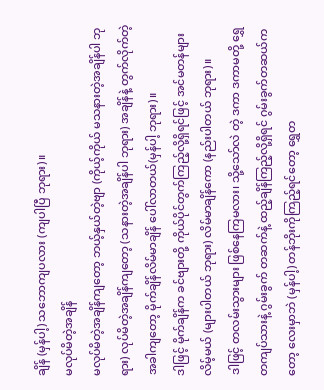ချိန် (မှန်ပါ့) သဘောကျပလား (ကျပါပြီ ဘုရား)။
မလုပ်မိတဲ့အချိန်
မလုပ်မိတဲ့အချိန်ကျတော့ ဘယ့်နှယ်တဲ့ဗျာ (ကိုယ့်ကိုယ် မသနားတဲ့အချိန်ပါ ဘုရား) လုပ်မိတဲ့အချိန်ကျတော့ (သနားတဲ့အချိန်ပါ ဘုရား) အချိန်နဲ့ တွက်လိုက်တဲ့အခါကျတော့ မိုက်ချိန်လိမ်မာချိန် ပေါ်လာတယ်(မှန်ပါ့ ဘုရား)။
ဒါဖြင့် မိုက်ချိန်က ခင်ဗျားတို့ ကိုယ်ပိုင်တွက်ကြည့်လို့ရှိရင်ဖြင့် အင်မတန်များလိမ့်မယ် (များပါတယ် ဘုရား) လိမ်မာချိန်ကော (နည်းပါတယ် ဘုရား)။
ဒါဖြင့် တလမ်းသွားများ ဖြစ်နေကြမလား၊ သို့သော်လဲ တဲ့ ဒကာ ဒကာမတို့ ရွှေတကျပ်သားနဲ့ ဂွမ်းခွက် တဆက်နဲ့ ထည့်ချိန်ကြည့်လို့ရှိရင် ဂွမ်းခွက်တဆယ်ကတော့ လေးမှာဘဲ (မှန်ပါ့) တန်ဘိုးကိုကြည့်ရင်တော့ ရွှေတ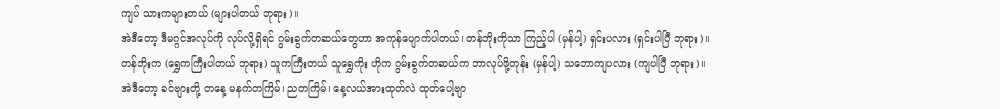ကျပ် သားကများတယ် (များပါတယ် ဘုရား)။
အဲဒီတော့ ဒီမဂ္ဂင်အလုပ်ကို လုပ်လို့ရှိရင် ဂွမ်းခွက်တဆယ်တွေဟာ အကုန်ပျောက်ပါတယ်၊ တန်ဘိုးကိုသာ ကြည့်ပါ (မှန်ပါ့) ရှင်းပလား (ရှင်းပါပြီ ဘုရား)။
တန်ဘိုးက (ရွှေကကြီးပါတယ် ဘုရား) သူကကြီးတယ် သူရွှေကိုး ဟိုက ဂွမ်းခွက်တဆယ်က ဘာလုပ်ဖို့တုန်း (မှန်ပါ့) သဘောကျပလား (ကျပါပြီ ဘုရား)။
အဲဒီတော့ ခင်ဗျားတို့ တနေ့ မနက်တကြိမ်၊ ညတကြိမ်၊ နေ့လယ်အားထုတ်လဲ ထုတ်ပေါ့ဗျာ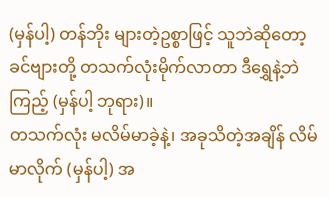(မှန်ပါ့) တန်ဘိုး များတဲ့ဥစ္စာဖြင့် သူဘဲဆိုတော့ ခင်ဗျားတို့ တသက်လုံးမိုက်လာတာ ဒီရွှေနဲ့ဘဲကြည့် (မှန်ပါ့ ဘုရား)။
တသက်လုံး မလိမ်မာခဲ့နဲ့၊ အခုသိတဲ့အချိန် လိမ်မာလိုက် (မှန်ပါ့) အ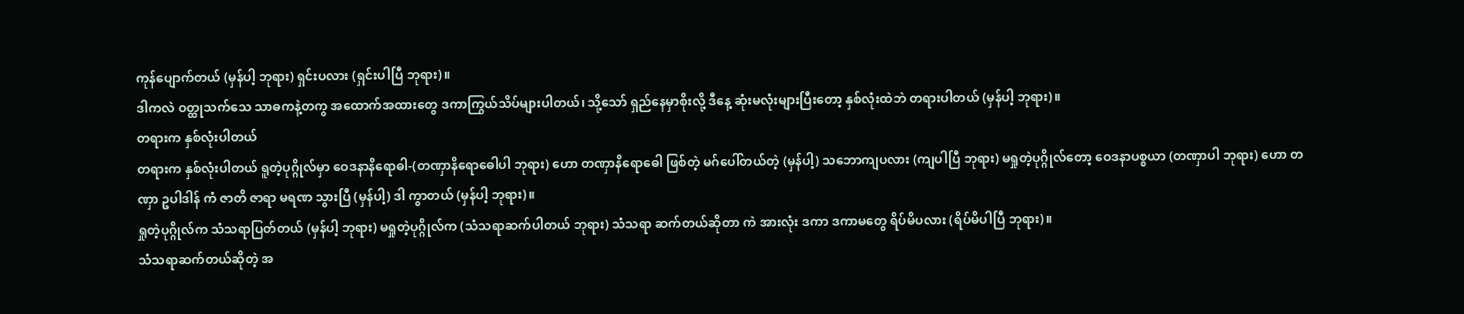ကုန်ပျောက်တယ် (မှန်ပါ့ ဘုရား) ရှင်းပလား (ရှင်းပါပြီ ဘုရား)။
ဒါကလဲ ဝတ္ထုသက်သေ သာဓကနဲ့တကွ အထောက်အထားတွေ ဒကာကြွယ်သိပ်များပါတယ်၊ သို့သော် ရှည်နေမှာစိုးလို့ ဒီနေ့ ဆုံးမလုံးများပြီးတော့ နှစ်လုံးထဲဘဲ တရားပါတယ် (မှန်ပါ့ ဘုရား)။
တရားက နှစ်လုံးပါတယ်
တရားက နှစ်လုံးပါတယ် ရူတဲ့ပုဂ္ဂိုလ်မှာ ဝေဒနာနိရောဓါ-(တဏှာနိရောဓေါပါ ဘုရား) ဟော တဏှာနိရောဓေါ ဖြစ်တဲ့ မဂ်ပေါ်တယ်တဲ့ (မှန်ပါ့) သဘောကျပလား (ကျပါပြီ ဘုရား) မရှုတဲ့ပုဂ္ဂိုလ်တော့ ဝေဒနာပစ္စယာ (တဏှာပါ ဘုရား) ဟော တဏှာ ဥပါဒါန် ကံ ဇာတိ ဇာရာ မရဏ သွားပြီ (မှန်ပါ့) ဒါ ကွာတယ် (မှန်ပါ့ ဘုရား)။
ရှုတဲ့ပုဂ္ဂိုလ်က သံသရာပြတ်တယ် (မှန်ပါ့ ဘုရား) မရှုတဲ့ပုဂ္ဂိုလ်က (သံသရာဆက်ပါတယ် ဘုရား) သံသရာ ဆက်တယ်ဆိုတာ ကဲ အားလုံး ဒကာ ဒကာမတွေ ရိပ်မိပလား (ရိပ်မိပါပြီ ဘုရား)။
သံသရာဆက်တယ်ဆိုတဲ့ အ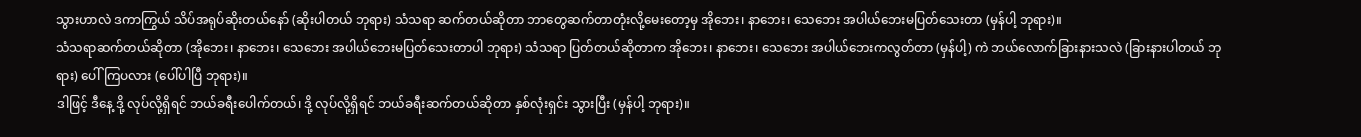သွားဟာလဲ ဒကာကြွယ် သိပ်အရုပ်ဆိုးတယ်နော် (ဆိုးပါတယ် ဘုရား) သံသရာ ဆက်တယ်ဆိုတာ ဘာတွေဆက်တာတုံးလို့မေးတော့မှ အိုဘေး၊ နာဘေး၊ သေဘေး အပါယ်ဘေးမပြတ်သေးတာ (မှန်ပါ့ ဘုရား)။
သံသရာဆက်တယ်ဆိုတာ (အိုဘေး၊ နာဘေး၊ သေဘေး အပါယ်ဘေးမပြတ်သေးတာပါ ဘုရား) သံသရာ ပြတ်တယ်ဆိုတာက အိုဘေး၊ နာဘေး၊ သေဘေး အပါယ်ဘေးကလွတ်တာ (မှန်ပါ့) ကဲ ဘယ်လောက်ခြားနားသလဲ (ခြားနားပါတယ် ဘုရား) ပေါ်ကြပလား (ပေါ်ပါပြီ ဘုရား)။
ဒါဖြင့် ဒီနေ့ ဒို့ လုပ်လို့ရှိရင် ဘယ်ခရီးပေါက်တယ်၊ ဒို့ လုပ်လို့ရှိရင် ဘယ်ခရီးဆက်တယ်ဆိုတာ နှစ်လုံးရှင်း သွားပြီး (မှန်ပါ့ ဘုရား)။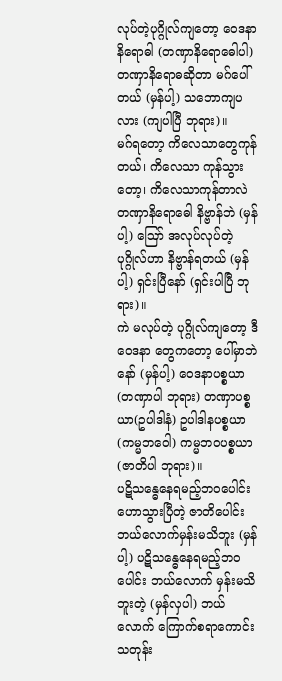လုပ်တဲ့ပုဂ္ဂိုလ်ကျတော့ ဝေဒနာနိရောဓါ (တဏှာနိရောဓေါပါ) တဏှာနိရောဓဆိုတာ မဂ်ပေါ်တယ် (မှန်ပါ့) သဘောကျပလား (ကျပါပြီ ဘုရား)။
မဂ်ရတော့ ကိလေသာတွေကုန်တယ်၊ ကိလေသာ ကုန်သွားတော့၊ ကိလေသာကုန်တာလဲ တဏှာနိရောဓေါ နိဗ္ဗာန်ဘဲ (မှန်ပါ့) ဪ အလုပ်လုပ်တဲ့ ပုဂ္ဂိုလ်ဟာ နိဗ္ဗာန်ရတယ် (မှန်ပါ့) ရှင်းပြီနော် (ရှင်းပါပြီ ဘုရား)။
ကဲ မလုပ်တဲ့ ပုဂ္ဂိုလ်ကျတော့ ဒီဝေဒနာ တွေကတော့ ပေါ်မှာဘဲနော် (မှန်ပါ့) ဝေဒနာပစ္စယာ (တဏှာပါ ဘုရား) တဏှာပစ္စယာ(ဥပါဒါနံ) ဥပါဒါနပစ္စယာ (ကမ္မဘဝေါ) ကမ္မဘဝပစ္စယာ (ဇာတိပါ ဘုရား)။
ပဋိသန္ဓေနေရမည့်ဘဝပေါင်း
ဟောသွားပြီတဲ့ ဇာတိပေါင်း ဘယ်လောက်မှန်းမသိဘူး (မှန်ပါ့) ပဋိသန္ဓေနေရမည့်ဘဝပေါင်း ဘယ်လောက် မှန်းမသိဘူးတဲ့ (မှန်လှပါ) ဘယ်လောက် ကြောက်စရာကောင်းသတုန်း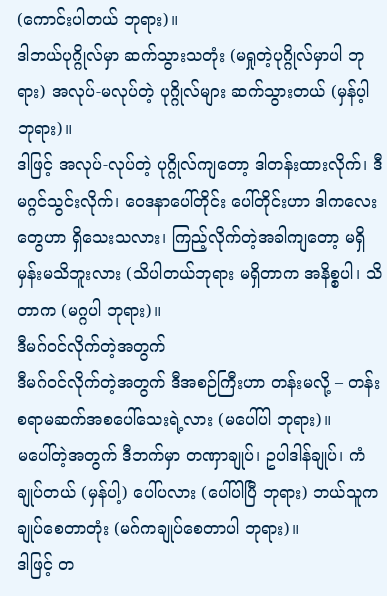(ကောင်းပါတယ် ဘုရား)။
ဒါဘယ်ပုဂ္ဂိုလ်မှာ ဆက်သွားသတုံး (မရှုတဲ့ပုဂ္ဂိုလ်မှာပါ ဘုရား) အလုပ်-မလုပ်တဲ့ ပုဂ္ဂိုလ်များ ဆက်သွားတယ် (မှန်ပ့ါ ဘုရား)။
ဒါဖြင့် အလုပ်-လုပ်တဲ့ ပုဂ္ဂိုလ်ကျတော့ ဒါတန်းထားလိုက်၊ ဒီမဂ္ဂင်သွင်းလိုက်၊ ဝေဒနာပေါ်တိုင်း ပေါ်တိုင်းဟာ ဒါကလေးတွေဟာ ရှိသေးသလား၊ ကြည့်လိုက်တဲ့အခါကျတော့ မရှိမှန်းမသိဘူးလား (သိပါတယ်ဘုရား မရှိတာက အနိစ္စပါ၊ သိတာက (မဂ္ဂပါ ဘုရား)။
ဒီမဂ်ဝင်လိုက်တဲ့အတွက်
ဒီမဂ်ဝင်လိုက်တဲ့အတွက် ဒီအစဉ်ကြီးဟာ တန်းမလို့ – တန်းစရာမဆက်အစပေါ်သေးရဲ့လား (မပေါ်ပါ ဘုရား)။
မပေါ်တဲ့အတွက် ဒီဘက်မှာ တဏှာချုပ်၊ ဥပါဒါန်ချုပ်၊ ကံချုပ်တယ် (မှန်ပါ့) ပေါ်ပလား (ပေါ်ပါပြီ ဘုရား) ဘယ်သူက ချုပ်စေတာတုံး (မဂ်ကချုပ်စေတာပါ ဘုရား)။
ဒါဖြင့် တ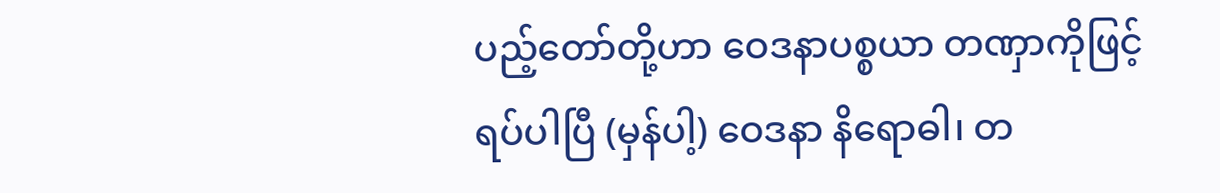ပည့်တော်တို့ဟာ ဝေဒနာပစ္စယာ တဏှာကိုဖြင့် ရပ်ပါပြီ (မှန်ပါ့) ဝေဒနာ နိရောဓါ၊ တ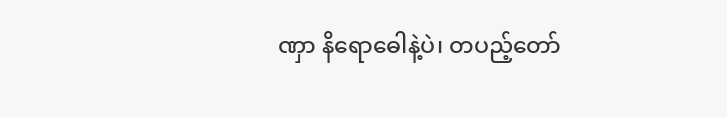ဏှာ နိရောဓေါနဲ့ပဲ၊ တပည့်တော်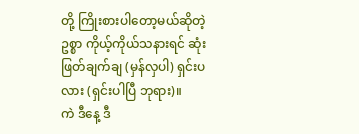တို့ ကြိုးစားပါတော့မယ်ဆိုတဲ့ဥစ္စာ ကိုယ့်ကိုယ်သနားရင် ဆုံးဖြတ်ချက်ချ (မှန်လှပါ) ရှင်းပလား (ရှင်းပါပြီ ဘုရား)။
ကဲ ဒီနေ့ ဒီ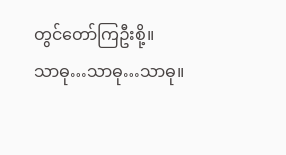တွင်တော်ကြဦးစို့။
သာဓု…သာဓု…သာဓု။